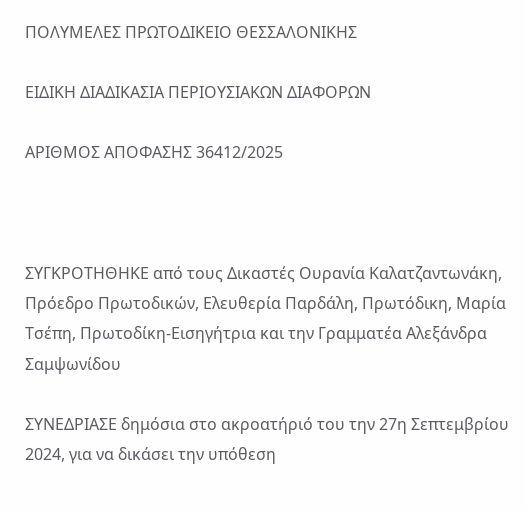ΠΟΛΥΜΕΛΕΣ ΠΡΩΤΟΔΙΚΕΙΟ ΘΕΣΣΑΛΟΝΙΚΗΣ

ΕΙΔΙΚΗ ΔΙΑΔΙΚΑΣΙΑ ΠΕΡΙΟΥΣΙΑΚΩΝ ΔΙΑΦΟΡΩΝ

ΑΡΙΘΜΟΣ ΑΠΟΦΑΣΗΣ 36412/2025



ΣΥΓΚΡΟΤΗΘΗΚΕ από τους Δικαστές Ουρανία Καλατζαντωνάκη, Πρόεδρο Πρωτοδικών, Ελευθερία Παρδάλη, Πρωτόδικη, Μαρία Τσέπη, Πρωτοδίκη-Εισηγήτρια και την Γραμματέα Αλεξάνδρα Σαμψωνίδου

ΣΥΝΕΔΡΙΑΣΕ δημόσια στο ακροατήριό του την 27η Σεπτεμβρίου 2024, για να δικάσει την υπόθεση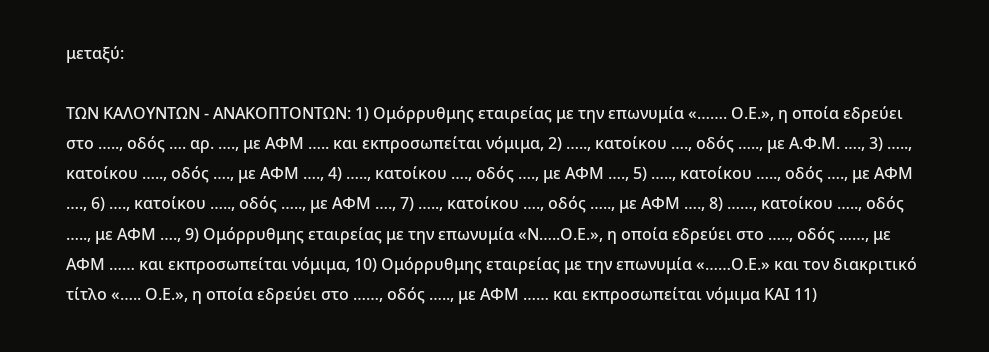μεταξύ:

ΤΩΝ ΚΑΛΟΥΝΤΩΝ - ΑΝΑΚΟΠΤΟΝΤΩΝ: 1) Ομόρρυθμης εταιρείας με την επωνυμία «……. Ο.Ε.», η οποία εδρεύει στο ….., οδός …. αρ. …., με ΑΦΜ ….. και εκπροσωπείται νόμιμα, 2) ….., κατοίκου …., οδός ….., με Α.Φ.Μ. …., 3) ….., κατοίκου ….., οδός …., με ΑΦΜ …., 4) ….., κατοίκου …., οδός …., με ΑΦΜ …., 5) ….., κατοίκου ….., οδός …., με ΑΦΜ …., 6) …., κατοίκου ….., οδός ….., με ΑΦΜ …., 7) ….., κατοίκου …., οδός ….., με ΑΦΜ …., 8) ……, κατοίκου ….., οδός ….., με ΑΦΜ …., 9) Ομόρρυθμης εταιρείας με την επωνυμία «Ν…..Ο.Ε.», η οποία εδρεύει στο ….., οδός ……, με ΑΦΜ …… και εκπροσωπείται νόμιμα, 10) Ομόρρυθμης εταιρείας με την επωνυμία «……Ο.Ε.» και τον διακριτικό τίτλο «….. Ο.Ε.», η οποία εδρεύει στο ……, οδός ….., με ΑΦΜ …… και εκπροσωπείται νόμιμα ΚΑΙ 11)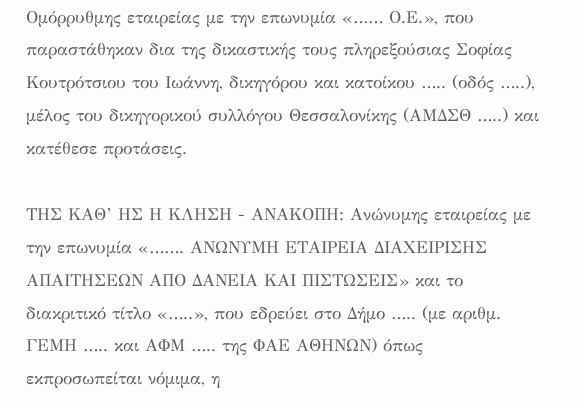Ομόρρυθμης εταιρείας με την επωνυμία «…… Ο.Ε.», που παραστάθηκαν δια της δικαστικής τους πληρεξούσιας Σοφίας Κουτρότσιου του Ιωάννη, δικηγόρου και κατοίκου ….. (οδός …..), μέλος του δικηγορικού συλλόγου Θεσσαλονίκης (ΑΜΔΣΘ …..) και κατέθεσε προτάσεις.

ΤΗΣ ΚΑΘ’ ΗΣ Η ΚΛΗΣΗ - ΑΝΑΚΟΠΗ: Ανώνυμης εταιρείας με την επωνυμία «……. ΑΝΩΝΥΜΗ ΕΤΑΙΡΕΙΑ ΔΙΑΧΕΙΡΙΣΗΣ ΑΠΑΙΤΗΣΕΩΝ ΑΠΟ ΔΑΝΕΙΑ ΚΑΙ ΠΙΣΤΩΣΕΙΣ» και το διακριτικό τίτλο «…..», που εδρεύει στο Δήμο ….. (με αριθμ. ΓΕΜΗ ….. και ΑΦΜ ….. της ΦΑΕ ΑΘΗΝΩΝ) όπως εκπροσωπείται νόμιμα, η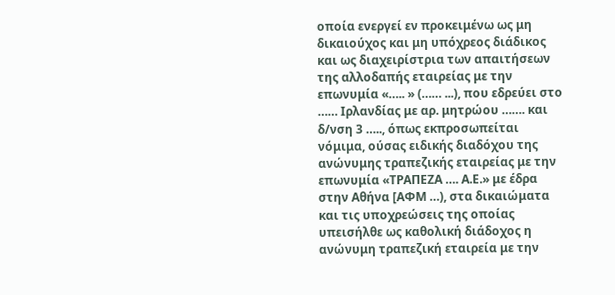οποία ενεργεί εν προκειμένω ως μη δικαιούχος και μη υπόχρεος διάδικος και ως διαχειρίστρια των απαιτήσεων της αλλοδαπής εταιρείας με την επωνυμία «….. » (…… ...), που εδρεύει στο …… Ιρλανδίας με αρ. μητρώου ……. και δ/νση 3 ….., όπως εκπροσωπείται νόμιμα, ούσας ειδικής διαδόχου της ανώνυμης τραπεζικής εταιρείας με την επωνυμία «ΤΡΑΠΕΖΑ …. Α.Ε.» με έδρα στην Αθήνα [ΑΦΜ …), στα δικαιώματα και τις υποχρεώσεις της οποίας υπεισήλθε ως καθολική διάδοχος η ανώνυμη τραπεζική εταιρεία με την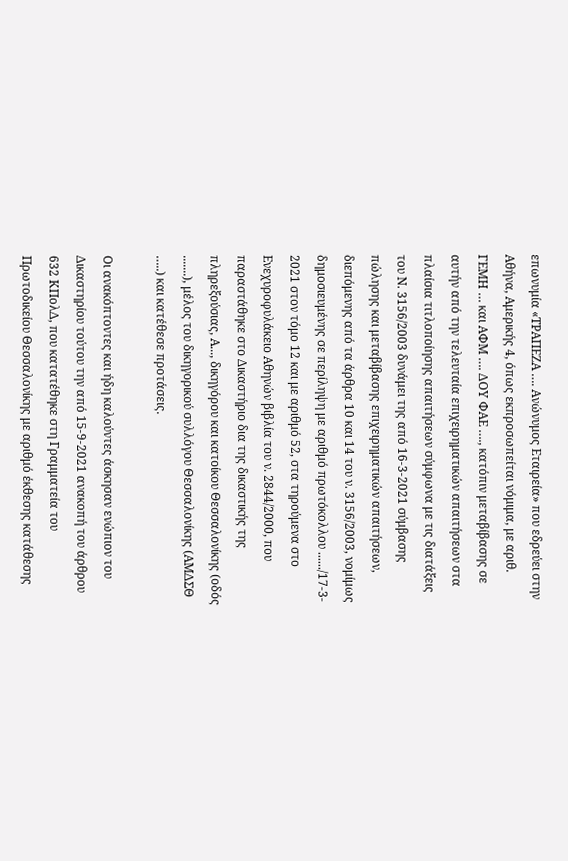επωνυμία «ΤΡΑΠΕΖΑ …. Ανώνυμος Εταιρεία» που εδρεύει στην Αθήνα, Αμερικής 4, όπως εκπροσωπείται νόμιμα, με αριθ. ΓΕΜΗ … και ΑΦΜ …. ΔΟΥ ΦΑΕ …., κατόπιν μεταβίβασης σε αυτήν από την τελευταία επιχειρηματικών απαιτήσεων στα πλαίσια τιτλοποίησης απαιτήσεων σύμφωνα με τις διατάξεις του Ν. 3156/2003 δυνάμει της από 16-3-2021 σύμβασης πώλησης και μεταβίβασης επιχειρηματικών απαιτήσεων, διεπόμενης από τα άρθρα 10 και 14 του ν. 3156/2003, νομίμως δημοσιευμένης σε περίληψη με αριθμό πρωτόκολλου ....../17-3- 2021 στον τόμο 12 και με αριθμό 52, στα τηρούμενα στο Ενεχυροφυλάκειο Αθηνών βιβλία του ν. 2844/2000, που παραστάθηκε στο Δικαστήριο δια της δικαστικής της πληρεξούσιας, Α..., δικηγόρου και κατοίκου Θεσσαλονίκης (οδός .......), μέλος του δικηγορικού συλλόγου Θεσσαλονίκης (ΑΜΔΣΘ …..) και κατέθεσε προτάσεις.

Οι ανακόπτοντες και ήδη καλούντες άσκησαν ενώπιον του Δικαστηρίου τούτου την από 15-9-2021 ανακοπή του άρθρου 632 ΚΠολΔ, που κατατέθηκε στη Γραμματεία του Πρωτοδικείου Θεσσαλονίκης με αριθμό έκθεσης κατάθεσης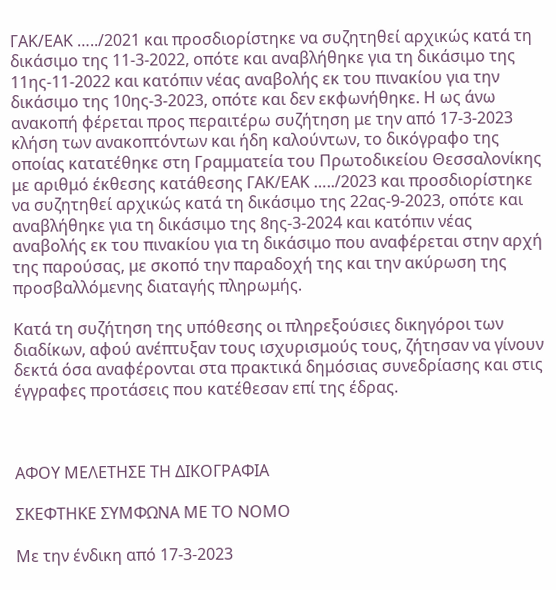ΓΑΚ/ΕΑΚ …../2021 και προσδιορίστηκε να συζητηθεί αρχικώς κατά τη δικάσιμο της 11-3-2022, οπότε και αναβλήθηκε για τη δικάσιμο της 11ης-11-2022 και κατόπιν νέας αναβολής εκ του πινακίου για την δικάσιμο της 10ης-3-2023, οπότε και δεν εκφωνήθηκε. Η ως άνω ανακοπή φέρεται προς περαιτέρω συζήτηση με την από 17-3-2023 κλήση των ανακοπτόντων και ήδη καλούντων, το δικόγραφο της οποίας κατατέθηκε στη Γραμματεία του Πρωτοδικείου Θεσσαλονίκης με αριθμό έκθεσης κατάθεσης ΓΑΚ/ΕΑΚ …../2023 και προσδιορίστηκε να συζητηθεί αρχικώς κατά τη δικάσιμο της 22ας-9-2023, οπότε και αναβλήθηκε για τη δικάσιμο της 8ης-3-2024 και κατόπιν νέας αναβολής εκ του πινακίου για τη δικάσιμο που αναφέρεται στην αρχή της παρούσας, με σκοπό την παραδοχή της και την ακύρωση της προσβαλλόμενης διαταγής πληρωμής.

Κατά τη συζήτηση της υπόθεσης οι πληρεξούσιες δικηγόροι των διαδίκων, αφού ανέπτυξαν τους ισχυρισμούς τους, ζήτησαν να γίνουν δεκτά όσα αναφέρονται στα πρακτικά δημόσιας συνεδρίασης και στις έγγραφες προτάσεις που κατέθεσαν επί της έδρας.



ΑΦΟΥ ΜΕΛΕΤΗΣΕ ΤΗ ΔΙΚΟΓΡΑΦΙΑ

ΣΚΕΦΤΗΚΕ ΣΥΜΦΩΝΑ ΜΕ ΤΟ ΝΟΜΟ

Με την ένδικη από 17-3-2023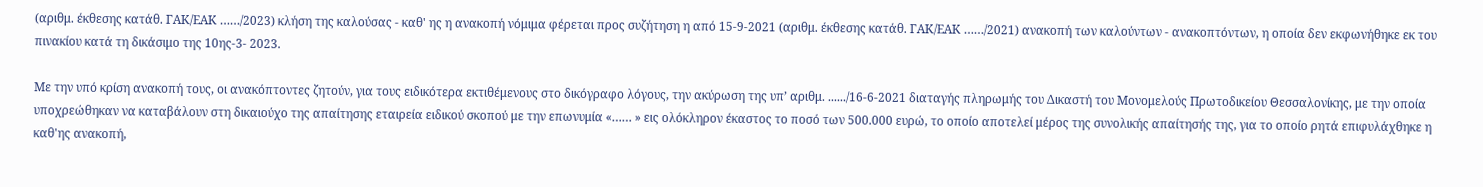(αριθμ. έκθεσης κατάθ. ΓΑΚ/ΕΑΚ ……/2023) κλήση της καλούσας - καθ' ης η ανακοπή νόμιμα φέρεται προς συζήτηση η από 15-9-2021 (αριθμ. έκθεσης κατάθ. ΓΑΚ/ΕΑΚ ……/2021) ανακοπή των καλούντων - ανακοπτόντων, η οποία δεν εκφωνήθηκε εκ του πινακίου κατά τη δικάσιμο της 10ης-3- 2023.

Με την υπό κρίση ανακοπή τους, οι ανακόπτοντες ζητούν, για τους ειδικότερα εκτιθέμενους στο δικόγραφο λόγους, την ακύρωση της υπ’ αριθμ. ....../16-6-2021 διαταγής πληρωμής του Δικαστή του Μονομελούς Πρωτοδικείου Θεσσαλονίκης, με την οποία υποχρεώθηκαν να καταβάλουν στη δικαιούχο της απαίτησης εταιρεία ειδικού σκοπού με την επωνυμία «…… » εις ολόκληρον έκαστος το ποσό των 500.000 ευρώ, το οποίο αποτελεί μέρος της συνολικής απαίτησής της, για το οποίο ρητά επιφυλάχθηκε η καθ'ης ανακοπή,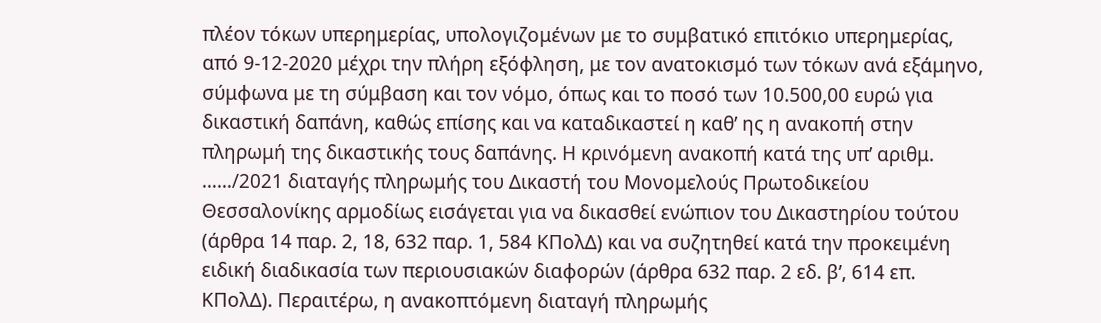πλέον τόκων υπερημερίας, υπολογιζομένων με το συμβατικό επιτόκιο υπερημερίας, από 9-12-2020 μέχρι την πλήρη εξόφληση, με τον ανατοκισμό των τόκων ανά εξάμηνο, σύμφωνα με τη σύμβαση και τον νόμο, όπως και το ποσό των 10.500,00 ευρώ για δικαστική δαπάνη, καθώς επίσης και να καταδικαστεί η καθ’ ης η ανακοπή στην πληρωμή της δικαστικής τους δαπάνης. Η κρινόμενη ανακοπή κατά της υπ’ αριθμ. ……/2021 διαταγής πληρωμής του Δικαστή του Μονομελούς Πρωτοδικείου Θεσσαλονίκης αρμοδίως εισάγεται για να δικασθεί ενώπιον του Δικαστηρίου τούτου (άρθρα 14 παρ. 2, 18, 632 παρ. 1, 584 ΚΠολΔ) και να συζητηθεί κατά την προκειμένη ειδική διαδικασία των περιουσιακών διαφορών (άρθρα 632 παρ. 2 εδ. β’, 614 επ. ΚΠολΔ). Περαιτέρω, η ανακοπτόμενη διαταγή πληρωμής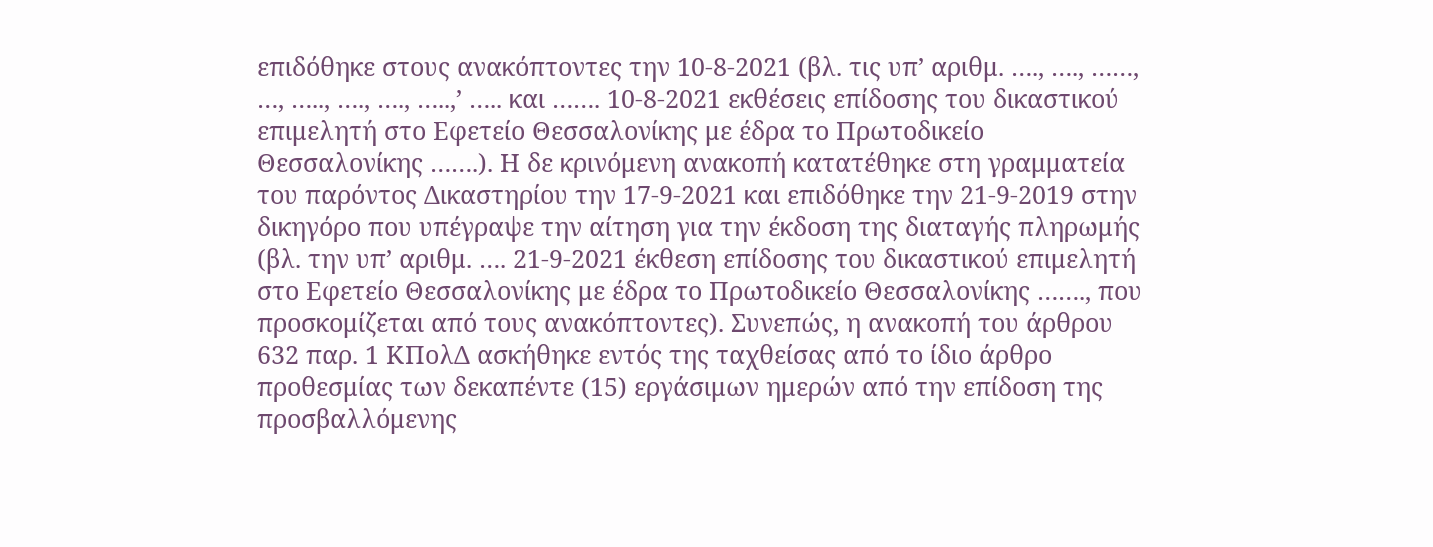επιδόθηκε στους ανακόπτοντες την 10-8-2021 (βλ. τις υπ’ αριθμ. …., …., ……, …, ….., …., …., …..,’ ….. και ……. 10-8-2021 εκθέσεις επίδοσης του δικαστικού επιμελητή στο Εφετείο Θεσσαλονίκης με έδρα το Πρωτοδικείο Θεσσαλονίκης …….). Η δε κρινόμενη ανακοπή κατατέθηκε στη γραμματεία του παρόντος Δικαστηρίου την 17-9-2021 και επιδόθηκε την 21-9-2019 στην δικηγόρο που υπέγραψε την αίτηση για την έκδοση της διαταγής πληρωμής (βλ. την υπ’ αριθμ. …. 21-9-2021 έκθεση επίδοσης του δικαστικού επιμελητή στο Εφετείο Θεσσαλονίκης με έδρα το Πρωτοδικείο Θεσσαλονίκης ……., που προσκομίζεται από τους ανακόπτοντες). Συνεπώς, η ανακοπή του άρθρου 632 παρ. 1 ΚΠολΔ ασκήθηκε εντός της ταχθείσας από το ίδιο άρθρο προθεσμίας των δεκαπέντε (15) εργάσιμων ημερών από την επίδοση της προσβαλλόμενης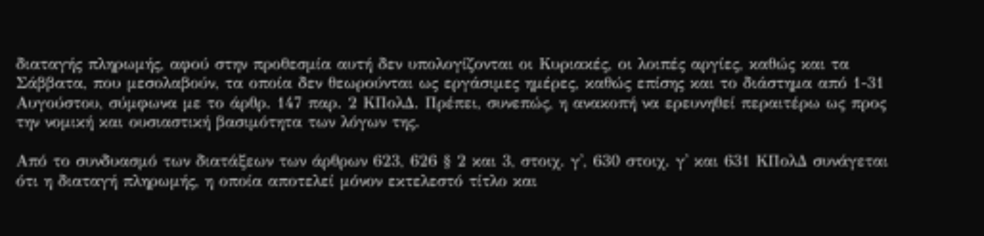διαταγής πληρωμής, αφού στην προθεσμία αυτή δεν υπολογίζονται οι Κυριακές, οι λοιπές αργίες, καθώς και τα Σάββατα, που μεσολαβούν, τα οποία δεν θεωρούνται ως εργάσιμες ημέρες, καθώς επίσης και το διάστημα από 1-31 Αυγούστου, σύμφωνα με το άρθρ. 147 παρ. 2 ΚΠολΔ. Πρέπει, συνεπώς, η ανακοπή να ερευνηθεί περαιτέρω ως προς την νομική και ουσιαστική βασιμότητα των λόγων της.

Από το συνδυασμό των διατάξεων των άρθρων 623, 626 § 2 και 3, στοιχ. γ', 630 στοιχ. γ' και 631 ΚΠολΔ συνάγεται ότι η διαταγή πληρωμής, η οποία αποτελεί μόνον εκτελεστό τίτλο και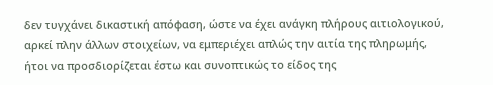δεν τυγχάνει δικαστική απόφαση, ώστε να έχει ανάγκη πλήρους αιτιολογικού, αρκεί πλην άλλων στοιχείων, να εμπεριέχει απλώς την αιτία της πληρωμής, ήτοι να προσδιορίζεται έστω και συνοπτικώς το είδος της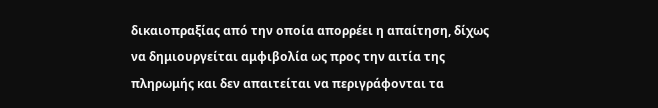δικαιοπραξίας από την οποία απορρέει η απαίτηση, δίχως να δημιουργείται αμφιβολία ως προς την αιτία της πληρωμής και δεν απαιτείται να περιγράφονται τα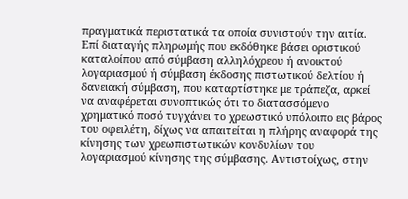πραγματικά περιστατικά τα οποία συνιστούν την αιτία. Επί διαταγής πληρωμής που εκδόθηκε βάσει οριστικού καταλοίπου από σύμβαση αλληλόχρεου ή ανοικτού λογαριασμού ή σύμβαση έκδοσης πιστωτικού δελτίου ή δανειακή σύμβαση, που καταρτίστηκε με τράπεζα, αρκεί να αναφέρεται συνοπτικώς ότι το διατασσόμενο χρηματικό ποσό τυγχάνει το χρεωστικό υπόλοιπο εις βάρος του οφειλέτη, δίχως να απαιτείται η πλήρης αναφορά της κίνησης των χρεωπιστωτικών κονδυλίων του λογαριασμού κίνησης της σύμβασης. Αντιστοίχως, στην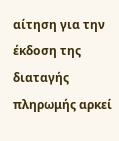αίτηση για την έκδοση της διαταγής πληρωμής αρκεί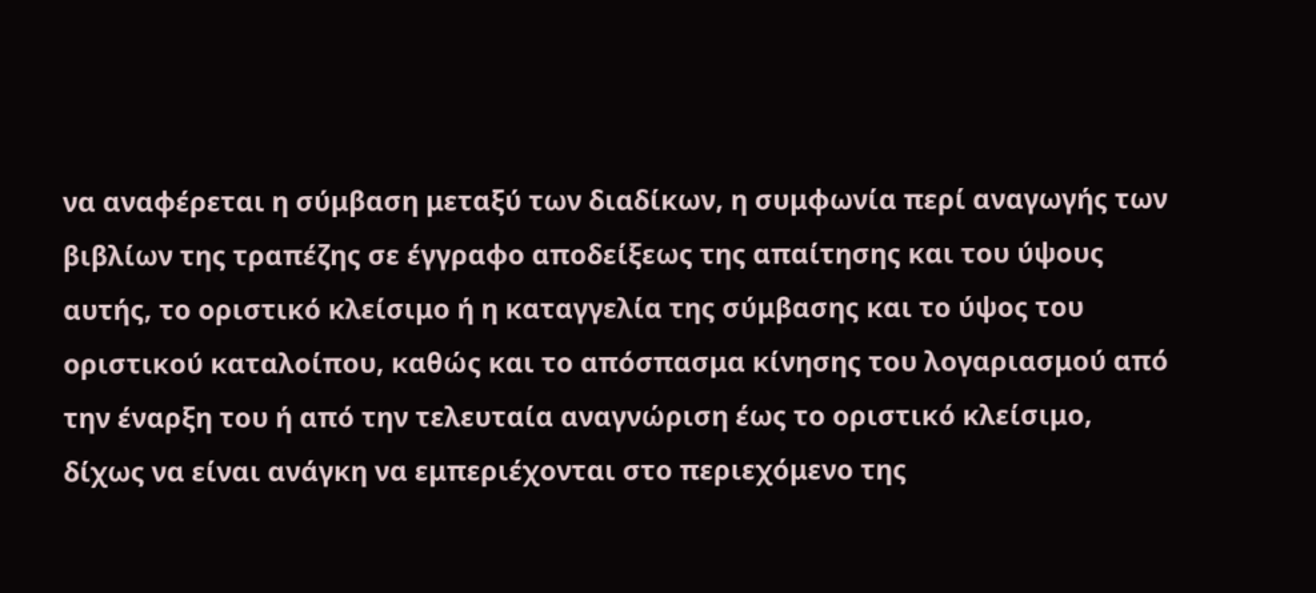να αναφέρεται η σύμβαση μεταξύ των διαδίκων, η συμφωνία περί αναγωγής των βιβλίων της τραπέζης σε έγγραφο αποδείξεως της απαίτησης και του ύψους αυτής, το οριστικό κλείσιμο ή η καταγγελία της σύμβασης και το ύψος του οριστικού καταλοίπου, καθώς και το απόσπασμα κίνησης του λογαριασμού από την έναρξη του ή από την τελευταία αναγνώριση έως το οριστικό κλείσιμο, δίχως να είναι ανάγκη να εμπεριέχονται στο περιεχόμενο της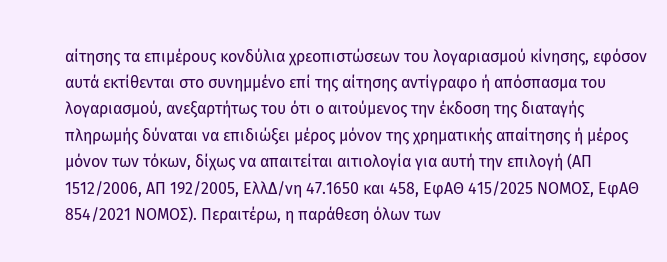αίτησης τα επιμέρους κονδύλια χρεοπιστώσεων του λογαριασμού κίνησης, εφόσον αυτά εκτίθενται στο συνημμένο επί της αίτησης αντίγραφο ή απόσπασμα του λογαριασμού, ανεξαρτήτως του ότι ο αιτούμενος την έκδοση της διαταγής πληρωμής δύναται να επιδιώξει μέρος μόνον της χρηματικής απαίτησης ή μέρος μόνον των τόκων, δίχως να απαιτείται αιτιολογία για αυτή την επιλογή (ΑΠ 1512/2006, ΑΠ 192/2005, ΕλλΔ/νη 47.1650 και 458, ΕφΑΘ 415/2025 ΝΟΜΟΣ, ΕφΑΘ 854/2021 ΝΟΜΟΣ). Περαιτέρω, η παράθεση όλων των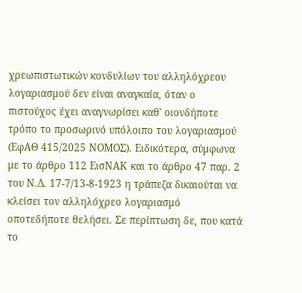χρεωπιστωτικών κονδυλίων του αλληλόχρεου λογαριασμού δεν είναι αναγκαία, όταν ο πιστούχος έχει αναγνωρίσει καθ' οιονδήποτε τρόπο το προσωρινό υπόλοιπο του λογαριασμού (ΕφΑΘ 415/2025 ΝΟΜΟΣ). Ειδικότερα, σύμφωνα με το άρθρο 112 ΕισΝΑΚ και το άρθρο 47 παρ. 2 του Ν.Δ. 17-7/13-8-1923 η τράπεζα δικαιούται να κλείσει τον αλληλόχρεο λογαριασμό οποτεδήποτε θελήσει. Σε περίπτωση δε, που κατά το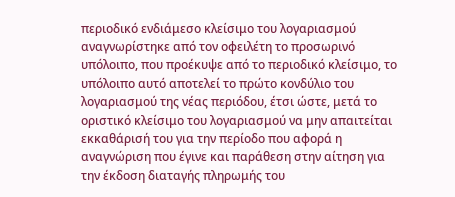περιοδικό ενδιάμεσο κλείσιμο του λογαριασμού αναγνωρίστηκε από τον οφειλέτη το προσωρινό υπόλοιπο, που προέκυψε από το περιοδικό κλείσιμο, το υπόλοιπο αυτό αποτελεί το πρώτο κονδύλιο του λογαριασμού της νέας περιόδου, έτσι ώστε, μετά το οριστικό κλείσιμο του λογαριασμού να μην απαιτείται εκκαθάρισή του για την περίοδο που αφορά η αναγνώριση που έγινε και παράθεση στην αίτηση για την έκδοση διαταγής πληρωμής του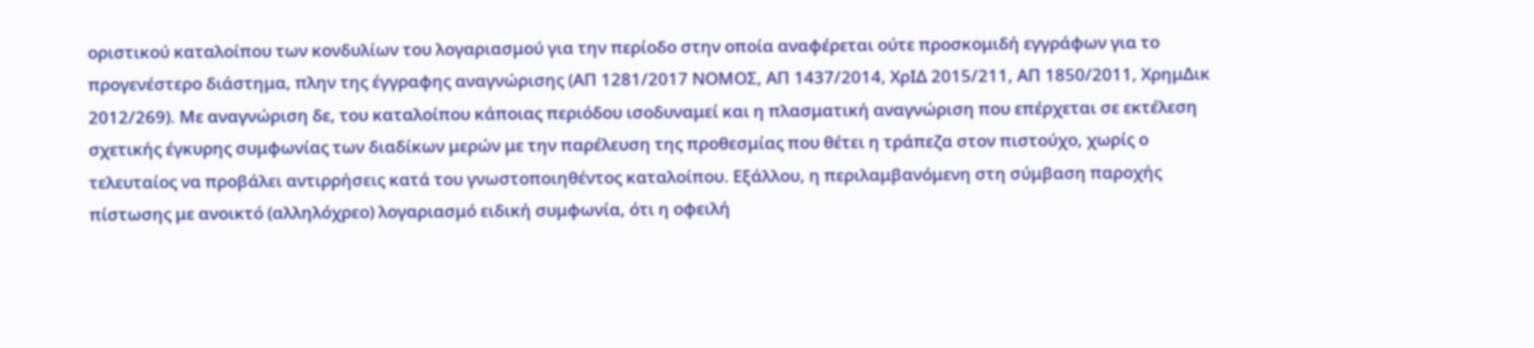οριστικού καταλοίπου των κονδυλίων του λογαριασμού για την περίοδο στην οποία αναφέρεται ούτε προσκομιδή εγγράφων για το προγενέστερο διάστημα, πλην της έγγραφης αναγνώρισης (ΑΠ 1281/2017 ΝΟΜΟΣ, ΑΠ 1437/2014, ΧρΙΔ 2015/211, ΑΠ 1850/2011, ΧρημΔικ 2012/269). Με αναγνώριση δε, του καταλοίπου κάποιας περιόδου ισοδυναμεί και η πλασματική αναγνώριση που επέρχεται σε εκτέλεση σχετικής έγκυρης συμφωνίας των διαδίκων μερών με την παρέλευση της προθεσμίας που θέτει η τράπεζα στον πιστούχο, χωρίς ο τελευταίος να προβάλει αντιρρήσεις κατά του γνωστοποιηθέντος καταλοίπου. Εξάλλου, η περιλαμβανόμενη στη σύμβαση παροχής πίστωσης με ανοικτό (αλληλόχρεο) λογαριασμό ειδική συμφωνία, ότι η οφειλή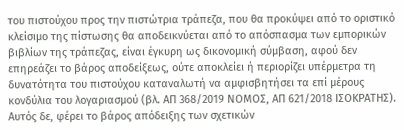του πιστούχου προς την πιστώτρια τράπεζα, που θα προκύψει από το οριστικό κλείσιμο της πίστωσης θα αποδεικνύεται από το απόσπασμα των εμπορικών βιβλίων της τράπεζας, είναι έγκυρη ως δικονομική σύμβαση, αφού δεν επηρεάζει το βάρος αποδείξεως, ούτε αποκλείει ή περιορίζει υπέρμετρα τη δυνατότητα του πιστούχου καταναλωτή να αμφισβητήσει τα επί μέρους κονδύλια του λογαριασμού (βλ. ΑΠ 368/2019 ΝΟΜΟΣ, ΑΠ 621/2018 ΙΣΟΚΡΑΤΗΣ). Αυτός δε, φέρει το βάρος απόδειξης των σχετικών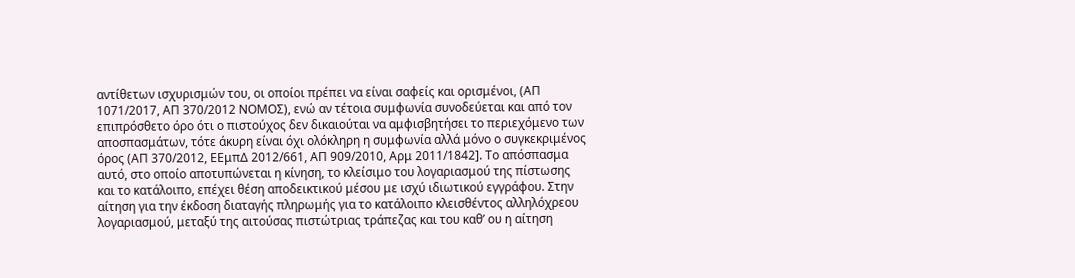αντίθετων ισχυρισμών του, οι οποίοι πρέπει να είναι σαφείς και ορισμένοι, (ΑΠ 1071/2017, ΑΠ 370/2012 ΝΟΜΟΣ), ενώ αν τέτοια συμφωνία συνοδεύεται και από τον επιπρόσθετο όρο ότι ο πιστούχος δεν δικαιούται να αμφισβητήσει το περιεχόμενο των αποσπασμάτων, τότε άκυρη είναι όχι ολόκληρη η συμφωνία αλλά μόνο ο συγκεκριμένος όρος (ΑΠ 370/2012, ΕΕμπΔ 2012/661, ΑΠ 909/2010, Αρμ 2011/1842]. Το απόσπασμα αυτό, στο οποίο αποτυπώνεται η κίνηση, το κλείσιμο του λογαριασμού της πίστωσης και το κατάλοιπο, επέχει θέση αποδεικτικού μέσου με ισχύ ιδιωτικού εγγράφου. Στην αίτηση για την έκδοση διαταγής πληρωμής για το κατάλοιπο κλεισθέντος αλληλόχρεου λογαριασμού, μεταξύ της αιτούσας πιστώτριας τράπεζας και του καθ’ ου η αίτηση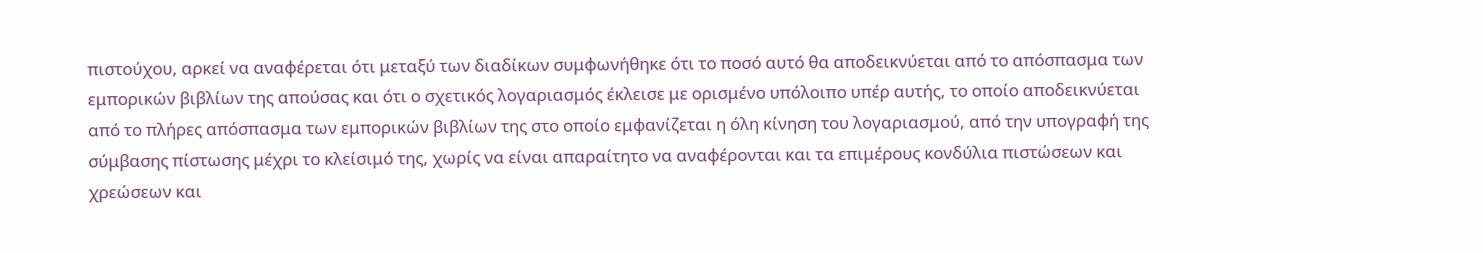πιστούχου, αρκεί να αναφέρεται ότι μεταξύ των διαδίκων συμφωνήθηκε ότι το ποσό αυτό θα αποδεικνύεται από το απόσπασμα των εμπορικών βιβλίων της απούσας και ότι ο σχετικός λογαριασμός έκλεισε με ορισμένο υπόλοιπο υπέρ αυτής, το οποίο αποδεικνύεται από το πλήρες απόσπασμα των εμπορικών βιβλίων της στο οποίο εμφανίζεται η όλη κίνηση του λογαριασμού, από την υπογραφή της σύμβασης πίστωσης μέχρι το κλείσιμό της, χωρίς να είναι απαραίτητο να αναφέρονται και τα επιμέρους κονδύλια πιστώσεων και χρεώσεων και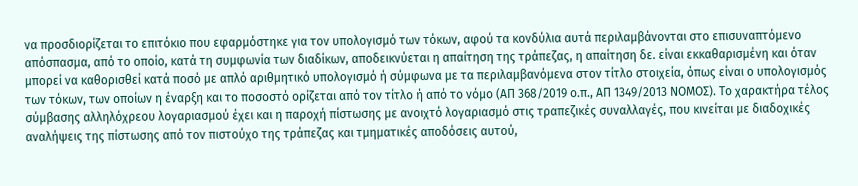να προσδιορίζεται το επιτόκιο που εφαρμόστηκε για τον υπολογισμό των τόκων, αφού τα κονδύλια αυτά περιλαμβάνονται στο επισυναπτόμενο απόσπασμα, από το οποίο, κατά τη συμφωνία των διαδίκων, αποδεικνύεται η απαίτηση της τράπεζας, η απαίτηση δε. είναι εκκαθαρισμένη και όταν μπορεί να καθορισθεί κατά ποσό με απλό αριθμητικό υπολογισμό ή σύμφωνα με τα περιλαμβανόμενα στον τίτλο στοιχεία, όπως είναι ο υπολογισμός των τόκων, των οποίων η έναρξη και το ποσοστό ορίζεται από τον τίτλο ή από το νόμο (ΑΠ 368/2019 ο.π., ΑΠ 1349/2013 ΝΟΜΟΣ). Το χαρακτήρα τέλος σύμβασης αλληλόχρεου λογαριασμού έχει και η παροχή πίστωσης με ανοιχτό λογαριασμό στις τραπεζικές συναλλαγές, που κινείται με διαδοχικές αναλήψεις της πίστωσης από τον πιστούχο της τράπεζας και τμηματικές αποδόσεις αυτού,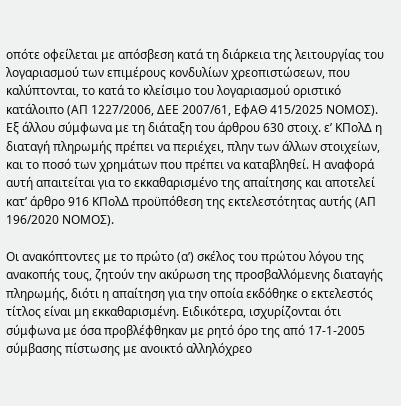οπότε οφείλεται με απόσβεση κατά τη διάρκεια της λειτουργίας του λογαριασμού των επιμέρους κονδυλίων χρεοπιστώσεων, που καλύπτονται, το κατά το κλείσιμο του λογαριασμού οριστικό κατάλοιπο (ΑΠ 1227/2006, ΔΕΕ 2007/61, ΕφΑΘ 415/2025 ΝΟΜΟΣ). Εξ άλλου σύμφωνα με τη διάταξη του άρθρου 630 στοιχ. ε’ ΚΠολΔ η διαταγή πληρωμής πρέπει να περιέχει, πλην των άλλων στοιχείων, και το ποσό των χρημάτων που πρέπει να καταβληθεί. Η αναφορά αυτή απαιτείται για το εκκαθαρισμένο της απαίτησης και αποτελεί κατ’ άρθρο 916 ΚΠολΔ προϋπόθεση της εκτελεστότητας αυτής (ΑΠ 196/2020 ΝΟΜΟΣ).

Οι ανακόπτοντες με το πρώτο (α’) σκέλος του πρώτου λόγου της ανακοπής τους, ζητούν την ακύρωση της προσβαλλόμενης διαταγής πληρωμής, διότι η απαίτηση για την οποία εκδόθηκε ο εκτελεστός τίτλος είναι μη εκκαθαρισμένη. Ειδικότερα, ισχυρίζονται ότι σύμφωνα με όσα προβλέφθηκαν με ρητό όρο της από 17-1-2005 σύμβασης πίστωσης με ανοικτό αλληλόχρεο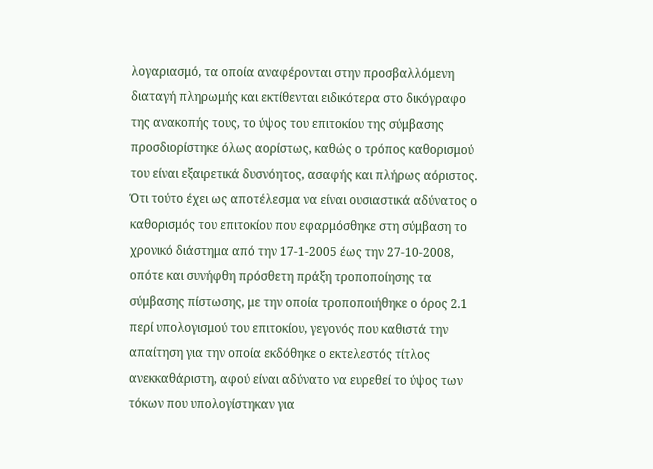λογαριασμό, τα οποία αναφέρονται στην προσβαλλόμενη διαταγή πληρωμής και εκτίθενται ειδικότερα στο δικόγραφο της ανακοπής τους, το ύψος του επιτοκίου της σύμβασης προσδιορίστηκε όλως αορίστως, καθώς ο τρόπος καθορισμού του είναι εξαιρετικά δυσνόητος, ασαφής και πλήρως αόριστος. Ότι τούτο έχει ως αποτέλεσμα να είναι ουσιαστικά αδύνατος ο καθορισμός του επιτοκίου που εφαρμόσθηκε στη σύμβαση το χρονικό διάστημα από την 17-1-2005 έως την 27-10-2008, οπότε και συνήφθη πρόσθετη πράξη τροποποίησης τα σύμβασης πίστωσης, με την οποία τροποποιήθηκε ο όρος 2.1 περί υπολογισμού του επιτοκίου, γεγονός που καθιστά την απαίτηση για την οποία εκδόθηκε ο εκτελεστός τίτλος ανεκκαθάριστη, αφού είναι αδύνατο να ευρεθεί το ύψος των τόκων που υπολογίστηκαν για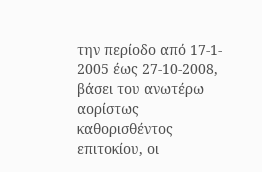την περίοδο από 17-1- 2005 έως 27-10-2008, βάσει του ανωτέρω αορίστως καθορισθέντος επιτοκίου, οι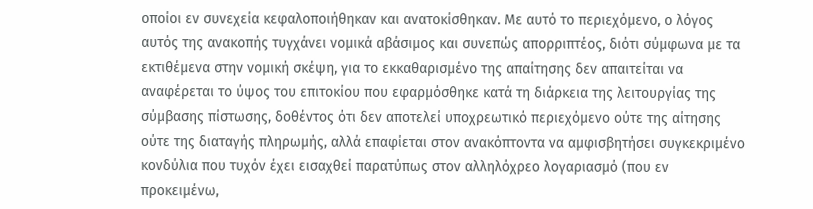οποίοι εν συνεχεία κεφαλοποιήθηκαν και ανατοκίσθηκαν. Με αυτό το περιεχόμενο, ο λόγος αυτός της ανακοπής τυγχάνει νομικά αβάσιμος και συνεπώς απορριπτέος, διότι σύμφωνα με τα εκτιθέμενα στην νομική σκέψη, για το εκκαθαρισμένο της απαίτησης δεν απαιτείται να αναφέρεται το ύψος του επιτοκίου που εφαρμόσθηκε κατά τη διάρκεια της λειτουργίας της σύμβασης πίστωσης, δοθέντος ότι δεν αποτελεί υποχρεωτικό περιεχόμενο ούτε της αίτησης ούτε της διαταγής πληρωμής, αλλά επαφίεται στον ανακόπτοντα να αμφισβητήσει συγκεκριμένο κονδύλια που τυχόν έχει εισαχθεί παρατύπως στον αλληλόχρεο λογαριασμό (που εν προκειμένω,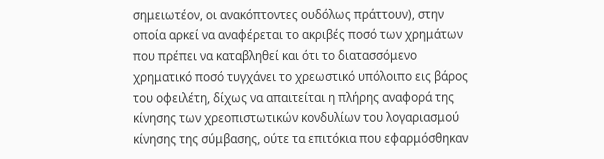σημειωτέον, οι ανακόπτοντες ουδόλως πράττουν), στην οποία αρκεί να αναφέρεται το ακριβές ποσό των χρημάτων που πρέπει να καταβληθεί και ότι το διατασσόμενο χρηματικό ποσό τυγχάνει το χρεωστικό υπόλοιπο εις βάρος του οφειλέτη, δίχως να απαιτείται η πλήρης αναφορά της κίνησης των χρεοπιστωτικών κονδυλίων του λογαριασμού κίνησης της σύμβασης, ούτε τα επιτόκια που εφαρμόσθηκαν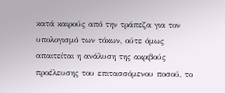κατά καιρούς από την τράπεζα για τον υπολογισμό των τόκων, ούτε όμως απαιτείται η ανάλυση της ακριβούς προέλευσης του επιτασσόμενου ποσού, το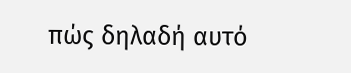πώς δηλαδή αυτό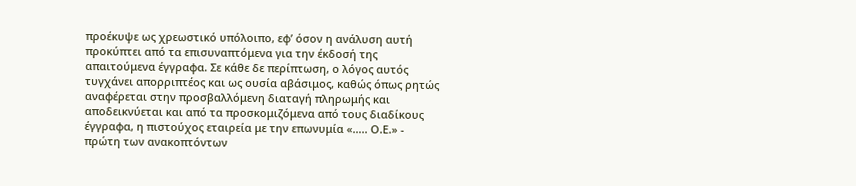προέκυψε ως χρεωστικό υπόλοιπο, εφ’ όσον η ανάλυση αυτή προκύπτει από τα επισυναπτόμενα για την έκδοσή της απαιτούμενα έγγραφα. Σε κάθε δε περίπτωση, ο λόγος αυτός τυγχάνει απορριπτέος και ως ουσία αβάσιμος, καθώς όπως ρητώς αναφέρεται στην προσβαλλόμενη διαταγή πληρωμής και αποδεικνύεται και από τα προσκομιζόμενα από τους διαδίκους έγγραφα, η πιστούχος εταιρεία με την επωνυμία «….. Ο.Ε.» - πρώτη των ανακοπτόντων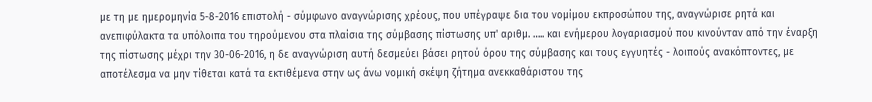με τη με ημερομηνία 5-8-2016 επιστολή - σύμφωνο αναγνώρισης χρέους, που υπέγραψε δια του νομίμου εκπροσώπου της, αναγνώρισε ρητά και ανεπιφύλακτα τα υπόλοιπα του τηρούμενου στα πλαίσια της σύμβασης πίστωσης υπ' αριθμ. ….. και ενήμερου λογαριασμού που κινούνταν από την έναρξη της πίστωσης μέχρι την 30-06-2016, η δε αναγνώριση αυτή δεσμεύει βάσει ρητού όρου της σύμβασης και τους εγγυητές - λοιπούς ανακόπτοντες, με αποτέλεσμα να μην τίθεται κατά τα εκτιθέμενα στην ως άνω νομική σκέψη ζήτημα ανεκκαθάριστου της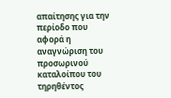απαίτησης για την περίοδο που αφορά η αναγνώριση του προσωρινού καταλοίπου του τηρηθέντος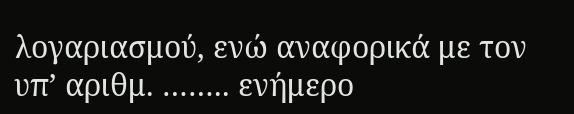λογαριασμού, ενώ αναφορικά με τον υπ’ αριθμ. …….. ενήμερο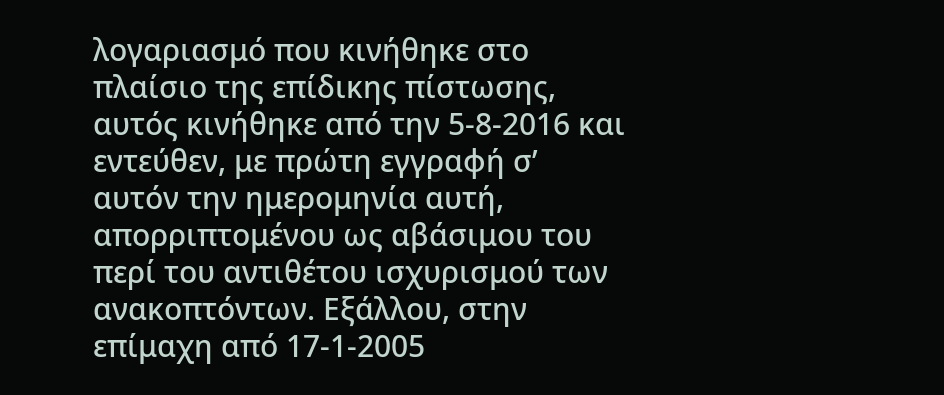λογαριασμό που κινήθηκε στο πλαίσιο της επίδικης πίστωσης, αυτός κινήθηκε από την 5-8-2016 και εντεύθεν, με πρώτη εγγραφή σ’ αυτόν την ημερομηνία αυτή, απορριπτομένου ως αβάσιμου του περί του αντιθέτου ισχυρισμού των ανακοπτόντων. Εξάλλου, στην επίμαχη από 17-1-2005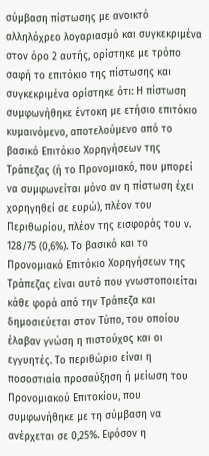σύμβαση πίστωσης με ανοικτό αλληλόχρεο λογαριασμό και συγκεκριμένα στον όρο 2 αυτής, ορίστηκε με τρόπο σαφή το επιτόκιο της πίστωσης και συγκεκριμένα ορίστηκε ότι: Η πίστωση συμφωνήθηκε έντοκη με ετήσιο επιτόκιο κυμαινόμενο, αποτελούμενο από το βασικό Επιτόκιο Χορηγήσεων της Τράπεζας (ή το Προνομιακό, που μπορεί να συμφωνείται μόνο αν η πίστωση έχει χορηγηθεί σε ευρώ), πλέον του Περιθωρίου, πλέον της εισφοράς του ν. 128/75 (0,6%). Το βασικό και το Προνομιακό Επιτόκιο Χορηγήσεων της Τράπεζας είναι αυτό που γνωστοποιείται κάθε φορά από την Τράπεζα και δημοσιεύεται στον Τύπο, του οποίου έλαβαν γνώση η πιστούχος και οι εγγυητές. Το περιθώριο είναι η ποσοστιαία προσαύξηση ή μείωση του Προνομιακού Επιτοκίου, που συμφωνήθηκε με τη σύμβαση να ανέρχεται σε 0,25%. Εφόσον η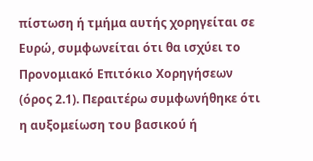πίστωση ή τμήμα αυτής χορηγείται σε Ευρώ, συμφωνείται ότι θα ισχύει το Προνομιακό Επιτόκιο Χορηγήσεων (όρος 2.1). Περαιτέρω συμφωνήθηκε ότι η αυξομείωση του βασικού ή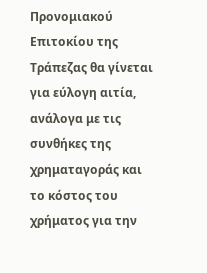Προνομιακού Επιτοκίου της Τράπεζας θα γίνεται για εύλογη αιτία, ανάλογα με τις συνθήκες της χρηματαγοράς και το κόστος του χρήματος για την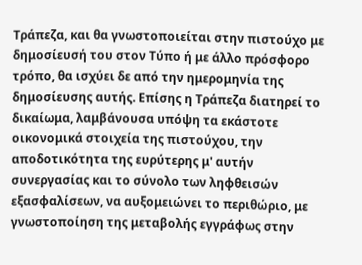Τράπεζα, και θα γνωστοποιείται στην πιστούχο με δημοσίευσή του στον Τύπο ή με άλλο πρόσφορο τρόπο, θα ισχύει δε από την ημερομηνία της δημοσίευσης αυτής. Επίσης η Τράπεζα διατηρεί το δικαίωμα, λαμβάνουσα υπόψη τα εκάστοτε οικονομικά στοιχεία της πιστούχου, την αποδοτικότητα της ευρύτερης μ' αυτήν συνεργασίας και το σύνολο των ληφθεισών εξασφαλίσεων, να αυξομειώνει το περιθώριο, με γνωστοποίηση της μεταβολής εγγράφως στην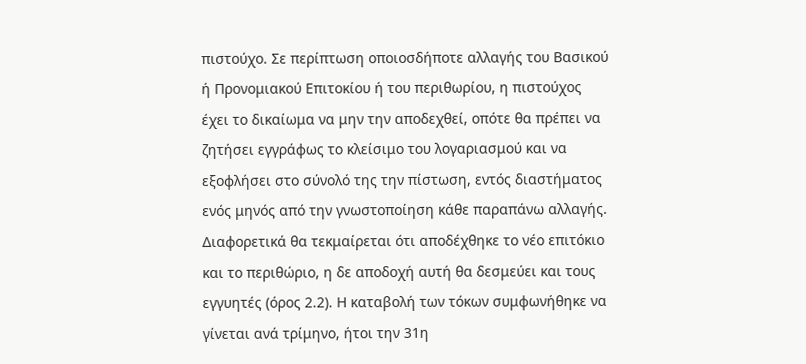πιστούχο. Σε περίπτωση οποιοσδήποτε αλλαγής του Βασικού ή Προνομιακού Επιτοκίου ή του περιθωρίου, η πιστούχος έχει το δικαίωμα να μην την αποδεχθεί, οπότε θα πρέπει να ζητήσει εγγράφως το κλείσιμο του λογαριασμού και να εξοφλήσει στο σύνολό της την πίστωση, εντός διαστήματος ενός μηνός από την γνωστοποίηση κάθε παραπάνω αλλαγής. Διαφορετικά θα τεκμαίρεται ότι αποδέχθηκε το νέο επιτόκιο και το περιθώριο, η δε αποδοχή αυτή θα δεσμεύει και τους εγγυητές (όρος 2.2). Η καταβολή των τόκων συμφωνήθηκε να γίνεται ανά τρίμηνο, ήτοι την 31η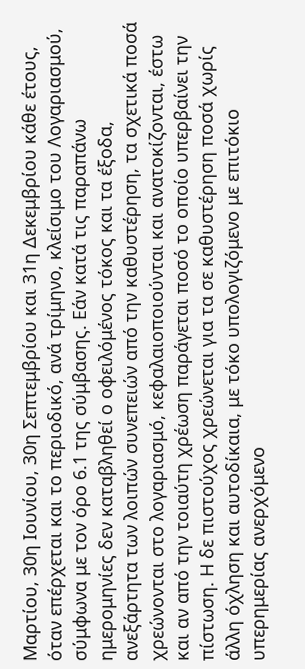Μαρτίου, 30η Ιουνίου, 30η Σεπτεμβρίου και 31η Δεκεμβρίου κάθε έτους, όταν επέρχεται και το περιοδικό, ανά τρίμηνο, κλείσιμο του Λογαριασμού, σύμφωνα με τον όρο 6.1 της σύμβασης. Εάν κατά τις παραπάνω ημερομηνίες δεν καταβληθεί ο οφειλόμένος τόκος και τα έξοδα, ανεξάρτητα των λοιπών συνεπειών από την καθυστέρηση, τα σχετικά ποσά χρεώνονται στο λογαριασμό, κεφαλαιοποιούνται και ανατοκίζονται, έστω και αν από την τοιαύτη χρέωση παράγεται ποσό το οποίο υπερβαίνει την πίστωση. Η δε πιστούχος χρεώνεται για τα σε καθυστέρηση ποσά χωρίς άλλη όχληση και αυτοδίκαια, με τόκο υπολογιζόμενο με επιτόκιο υπερημερίας ανερχόμενο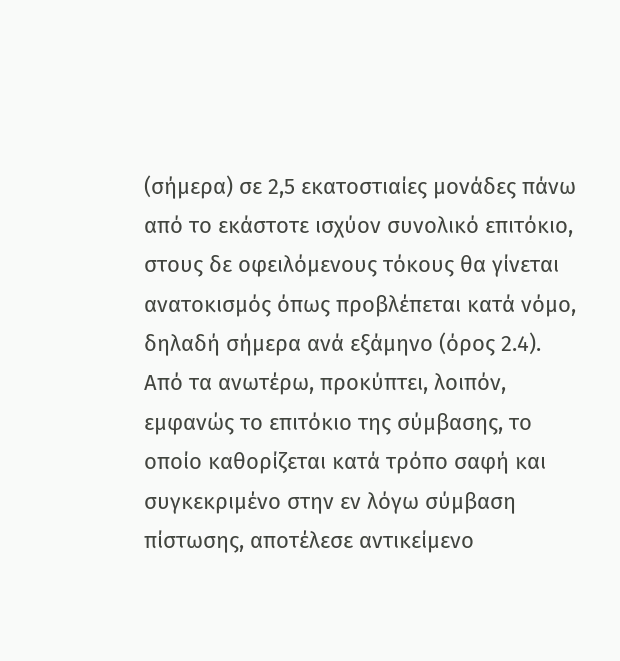(σήμερα) σε 2,5 εκατοστιαίες μονάδες πάνω από το εκάστοτε ισχύον συνολικό επιτόκιο, στους δε οφειλόμενους τόκους θα γίνεται ανατοκισμός όπως προβλέπεται κατά νόμο, δηλαδή σήμερα ανά εξάμηνο (όρος 2.4). Από τα ανωτέρω, προκύπτει, λοιπόν, εμφανώς το επιτόκιο της σύμβασης, το οποίο καθορίζεται κατά τρόπο σαφή και συγκεκριμένο στην εν λόγω σύμβαση πίστωσης, αποτέλεσε αντικείμενο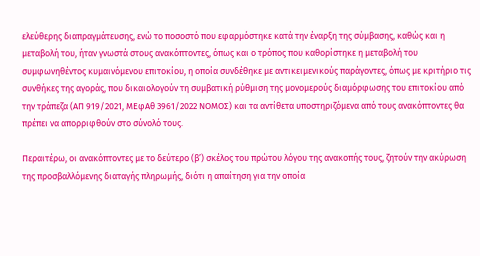ελεύθερης διαπραγμάτευσης, ενώ το ποσοστό που εφαρμόστηκε κατά την έναρξη της σύμβασης, καθώς και η μεταβολή του, ήταν γνωστά στους ανακόπτοντες, όπως και ο τρόπος που καθορίστηκε η μεταβολή του συμφωνηθέντος κυμαινόμενου επιτοκίου, η οποία συνδέθηκε με αντικειμενικούς παράγοντες, όπως με κριτήριο τις συνθήκες της αγοράς, που δικαιολογούν τη συμβατική ρύθμιση της μονομερούς διαμόρφωσης του επιτοκίου από την τράπεζα (ΑΠ 919/2021, ΜΕφΑθ 3961/2022 ΝΟΜΟΣ) και τα αντίθετα υποστηριζόμενα από τους ανακόπτοντες θα πρέπει να απορριφθούν στο σύνολό τους.

Περαιτέρω, οι ανακόπτοντες με το δεύτερο (β’) σκέλος του πρώτου λόγου της ανακοπής τους, ζητούν την ακύρωση της προσβαλλόμενης διαταγής πληρωμής, διότι η απαίτηση για την οποία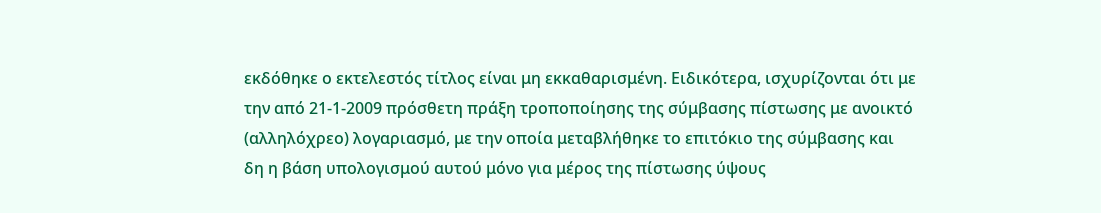εκδόθηκε ο εκτελεστός τίτλος είναι μη εκκαθαρισμένη. Ειδικότερα, ισχυρίζονται ότι με την από 21-1-2009 πρόσθετη πράξη τροποποίησης της σύμβασης πίστωσης με ανοικτό (αλληλόχρεο) λογαριασμό, με την οποία μεταβλήθηκε το επιτόκιο της σύμβασης και δη η βάση υπολογισμού αυτού μόνο για μέρος της πίστωσης ύψους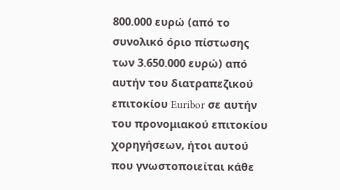800.000 ευρώ (από το συνολικό όριο πίστωσης των 3.650.000 ευρώ) από αυτήν του διατραπεζικού επιτοκίου Euribor σε αυτήν του προνομιακού επιτοκίου χορηγήσεων, ήτοι αυτού που γνωστοποιείται κάθε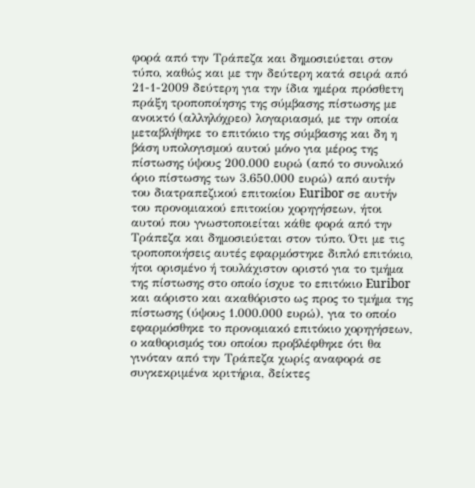φορά από την Τράπεζα και δημοσιεύεται στον τύπο, καθώς και με την δεύτερη κατά σειρά από 21-1-2009 δεύτερη για την ίδια ημέρα πρόσθετη πράξη τροποποίησης της σύμβασης πίστωσης με ανοικτό (αλληλόχρεο) λογαριασμό, με την οποία μεταβλήθηκε το επιτόκιο της σύμβασης και δη η βάση υπολογισμού αυτού μόνο για μέρος της πίστωσης ύψους 200.000 ευρώ (από το συνολικό όριο πίστωσης των 3.650.000 ευρώ) από αυτήν του διατραπεζικού επιτοκίου Euribor σε αυτήν του προνομιακού επιτοκίου χορηγήσεων, ήτοι αυτού που γνωστοποιείται κάθε φορά από την Τράπεζα και δημοσιεύεται στον τύπο. Ότι με τις τροποποιήσεις αυτές εφαρμόστηκε διπλό επιτόκιο, ήτοι ορισμένο ή τουλάχιστον οριστό για το τμήμα της πίστωσης στο οποίο ίσχυε το επιτόκιο Euribor και αόριστο και ακαθόριστο ως προς το τμήμα της πίστωσης (ύψους 1.000.000 ευρώ), για το οποίο εφαρμόσθηκε το προνομιακό επιτόκιο χορηγήσεων, ο καθορισμός του οποίου προβλέφθηκε ότι θα γινόταν από την Τράπεζα χωρίς αναφορά σε συγκεκριμένα κριτήρια, δείκτες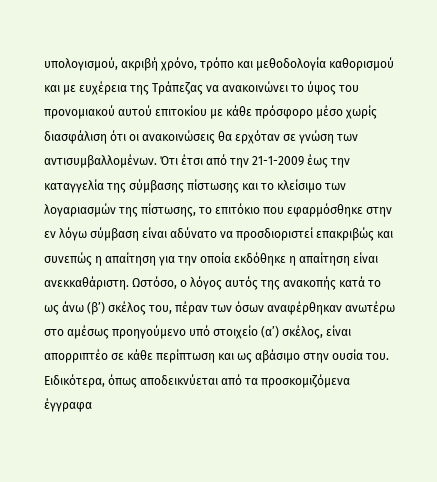υπολογισμού, ακριβή χρόνο, τρόπο και μεθοδολογία καθορισμού και με ευχέρεια της Τράπεζας να ανακοινώνει το ύψος του προνομιακού αυτού επιτοκίου με κάθε πρόσφορο μέσο χωρίς διασφάλιση ότι οι ανακοινώσεις θα ερχόταν σε γνώση των αντισυμβαλλομένων. Ότι έτσι από την 21-1-2009 έως την καταγγελία της σύμβασης πίστωσης και το κλείσιμο των λογαριασμών της πίστωσης, το επιτόκιο που εφαρμόσθηκε στην εν λόγω σύμβαση είναι αδύνατο να προσδιοριστεί επακριβώς και συνεπώς η απαίτηση για την οποία εκδόθηκε η απαίτηση είναι ανεκκαθάριστη. Ωστόσο, ο λόγος αυτός της ανακοπής κατά το ως άνω (β’) σκέλος του, πέραν των όσων αναφέρθηκαν ανωτέρω στο αμέσως προηγούμενο υπό στοιχείο (α’) σκέλος, είναι απορριπτέο σε κάθε περίπτωση και ως αβάσιμο στην ουσία του. Ειδικότερα, όπως αποδεικνύεται από τα προσκομιζόμενα έγγραφα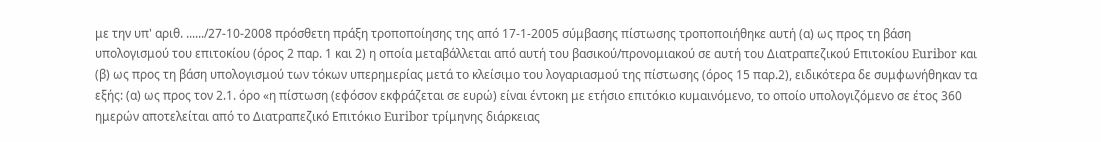με την υπ' αριθ. ....../27-10-2008 πρόσθετη πράξη τροποποίησης της από 17-1-2005 σύμβασης πίστωσης τροποποιήθηκε αυτή (α) ως προς τη βάση υπολογισμού του επιτοκίου (όρος 2 παρ. 1 και 2) η οποία μεταβάλλεται από αυτή του βασικού/προνομιακού σε αυτή του Διατραπεζικού Επιτοκίου Euribor και (β) ως προς τη βάση υπολογισμού των τόκων υπερημερίας μετά το κλείσιμο του λογαριασμού της πίστωσης (όρος 15 παρ.2), ειδικότερα δε συμφωνήθηκαν τα εξής: (α) ως προς τον 2.1. όρο «η πίστωση (εφόσον εκφράζεται σε ευρώ) είναι έντοκη με ετήσιο επιτόκιο κυμαινόμενο, το οποίο υπολογιζόμενο σε έτος 360 ημερών αποτελείται από το Διατραπεζικό Επιτόκιο Euribor τρίμηνης διάρκειας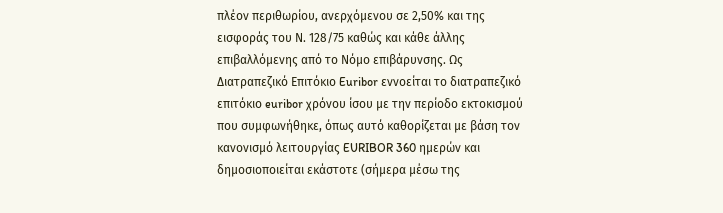πλέον περιθωρίου, ανερχόμενου σε 2,50% και της εισφοράς του Ν. 128/75 καθώς και κάθε άλλης επιβαλλόμενης από το Νόμο επιβάρυνσης. Ως Διατραπεζικό Επιτόκιο Euribor εννοείται το διατραπεζικό επιτόκιο euribor χρόνου ίσου με την περίοδο εκτοκισμού που συμφωνήθηκε, όπως αυτό καθορίζεται με βάση τον κανονισμό λειτουργίας EURIBOR 360 ημερών και δημοσιοποιείται εκάστοτε (σήμερα μέσω της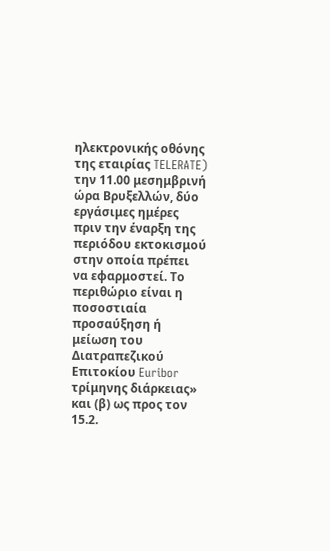ηλεκτρονικής οθόνης της εταιρίας TELERATE) την 11.00 μεσημβρινή ώρα Βρυξελλών, δύο εργάσιμες ημέρες πριν την έναρξη της περιόδου εκτοκισμού στην οποία πρέπει να εφαρμοστεί. Το περιθώριο είναι η ποσοστιαία προσαύξηση ή μείωση του Διατραπεζικού Επιτοκίου Euribor τρίμηνης διάρκειας» και (β) ως προς τον 15.2.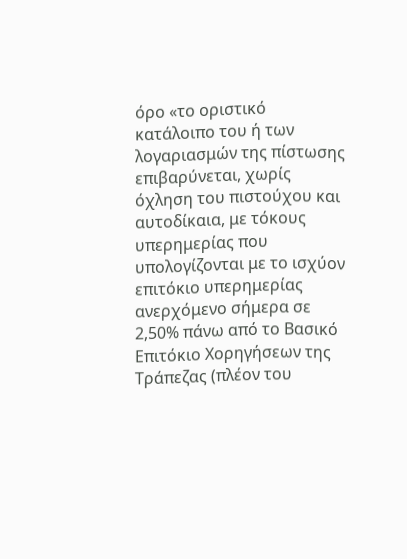όρο «το οριστικό κατάλοιπο του ή των λογαριασμών της πίστωσης επιβαρύνεται, χωρίς όχληση του πιστούχου και αυτοδίκαια, με τόκους υπερημερίας που υπολογίζονται με το ισχύον επιτόκιο υπερημερίας ανερχόμενο σήμερα σε 2,50% πάνω από το Βασικό Επιτόκιο Χορηγήσεων της Τράπεζας (πλέον του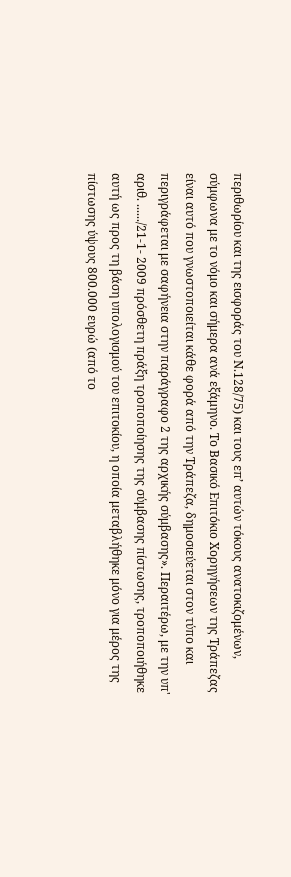περιθωρίου και της εισφοράς του Ν.128/75) και τους επ’ αυτών τόκους ανατοκιζομένων, σύμφωνα με το νόμο και σήμερα ανά εξάμηνο. Το Βασικό Επιτόκιο Χορηγήσεων της Τράπεζας είναι αυτό που γνωστοποιείται κάθε φορά από την Τράπεζα, δημοσιεύεται στον τύπο και περιγράφεται με σαφήνεια στην παράγραφο 2 της αρχικής σύμβασης». Περαιτέρω, με την υπ' αριθ. ....../21-1- 2009 πρόσθετη πράξη τροποποίησης της σύμβασης πίστωσης, τροποποιήθηκε αυτή ως προς τη βάση υπολογισμού του επιτοκίου, η οποία μεταβλήθηκε μόνο για μέρος της πίστωσης ύψους 800.000 ευρώ (από το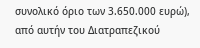συνολικό όριο των 3.650.000 ευρώ), από αυτήν του Διατραπεζικού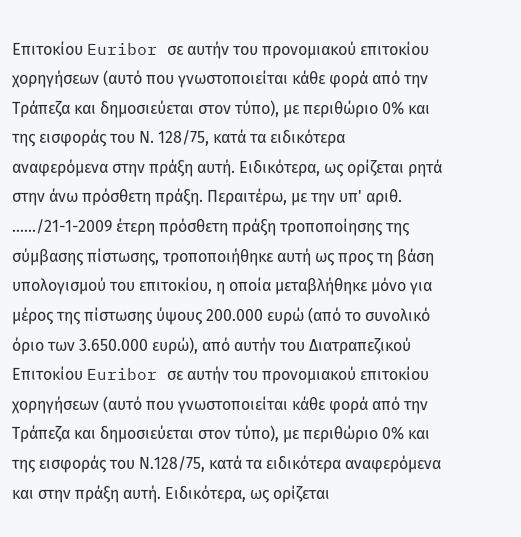Επιτοκίου Euribor σε αυτήν του προνομιακού επιτοκίου χορηγήσεων (αυτό που γνωστοποιείται κάθε φορά από την Τράπεζα και δημοσιεύεται στον τύπο), με περιθώριο 0% και της εισφοράς του Ν. 128/75, κατά τα ειδικότερα αναφερόμενα στην πράξη αυτή. Ειδικότερα, ως ορίζεται ρητά στην άνω πρόσθετη πράξη. Περαιτέρω, με την υπ' αριθ. ....../21-1-2009 έτερη πρόσθετη πράξη τροποποίησης της σύμβασης πίστωσης, τροποποιήθηκε αυτή ως προς τη βάση υπολογισμού του επιτοκίου, η οποία μεταβλήθηκε μόνο για μέρος της πίστωσης ύψους 200.000 ευρώ (από το συνολικό όριο των 3.650.000 ευρώ), από αυτήν του Διατραπεζικού Επιτοκίου Euribor σε αυτήν του προνομιακού επιτοκίου χορηγήσεων (αυτό που γνωστοποιείται κάθε φορά από την Τράπεζα και δημοσιεύεται στον τύπο), με περιθώριο 0% και της εισφοράς του Ν.128/75, κατά τα ειδικότερα αναφερόμενα και στην πράξη αυτή. Ειδικότερα, ως ορίζεται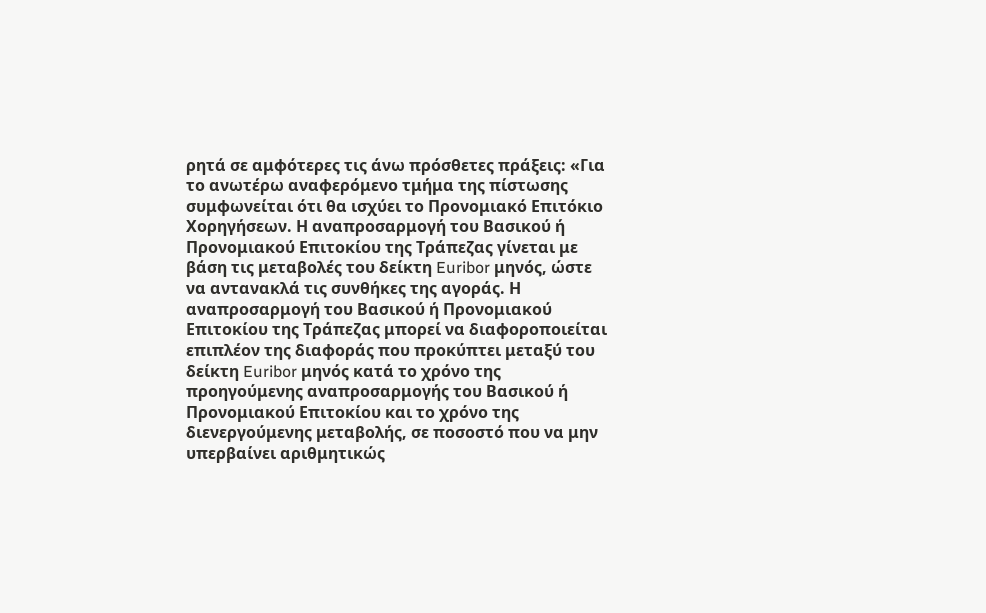ρητά σε αμφότερες τις άνω πρόσθετες πράξεις: «Για το ανωτέρω αναφερόμενο τμήμα της πίστωσης συμφωνείται ότι θα ισχύει το Προνομιακό Επιτόκιο Χορηγήσεων. Η αναπροσαρμογή του Βασικού ή Προνομιακού Επιτοκίου της Τράπεζας γίνεται με βάση τις μεταβολές του δείκτη Euribor μηνός, ώστε να αντανακλά τις συνθήκες της αγοράς. Η αναπροσαρμογή του Βασικού ή Προνομιακού Επιτοκίου της Τράπεζας μπορεί να διαφοροποιείται επιπλέον της διαφοράς που προκύπτει μεταξύ του δείκτη Euribor μηνός κατά το χρόνο της προηγούμενης αναπροσαρμογής του Βασικού ή Προνομιακού Επιτοκίου και το χρόνο της διενεργούμενης μεταβολής, σε ποσοστό που να μην υπερβαίνει αριθμητικώς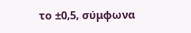το ±0,5, σύμφωνα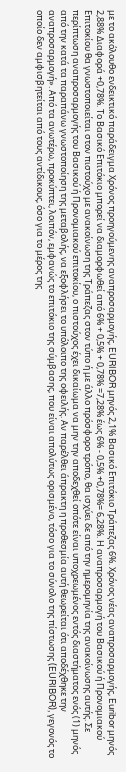με το ακόλουθο ενδεικτικό παράδειγμα Χρόνος προηγούμενης αναπροσαρμογής, EURIBOR μηνός 2,1% Βασικό Επιτόκιο Τράπεζας 6%. Χρόνος νέας αναπροσαρμογής, Euribor μηνός 2,88% Διαφορά +0,78%. Το Βασικό Επιτόκιο μπορεί να διαμορφωθεί από 6% + 0,5% + 0,78% =7,28% έως 6% - 0,5% +0,78%= 6,28%. Η αναπροσαρμογή του Βασικού ή Προνομιακού Επιτοκίου θα γνωστοποιείται στον πιστούχο με ανακοίνωση της Τράπεζας στον τύπο ή με άλλο πρόσφορο τρόπο, θα ισχύει δε από την ημερομηνία της ανακοίνωσης αυτής. Σε περίπτωση αναπροσαρμογής του Βασικού ή Προνομιακού επιτοκίου, ο πιστούχος έχει δικαίωμα να μην την αποδεχθεί οπότε είναι υποχρεωμένος εντός διαστήματος ενός (1) μηνός από την κατά τα παραπάνω γνωστοποίηση της μεταβολής, να εξοφλήσει το υπόλοιπο της οφειλής. Αν παρέλθει άπρακτη η προθεσμία αυτή θεωρείται ότι αποδέχθηκε την αναπροσαρμογή». Από τα ανωτέρω, προκύπτει, λοιπόν, εμφανώς το επιτόκιο της σύμβασης, που είναι απολύτως ορισμένο, τόσο για το σύνολο της πίστωσης (EURIBOR), γεγονός το οποίο δεν αμφισβητείται από τους αντίδικους, όσο για το μέρος της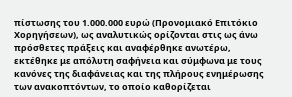πίστωσης του 1.000.000 ευρώ (Προνομιακό Επιτόκιο Χορηγήσεων), ως αναλυτικώς ορίζονται στις ως άνω πρόσθετες πράξεις και αναφέρθηκε ανωτέρω, εκτέθηκε με απόλυτη σαφήνεια και σύμφωνα με τους κανόνες της διαφάνειας και της πλήρους ενημέρωσης των ανακοπτόντων, το οποίο καθορίζεται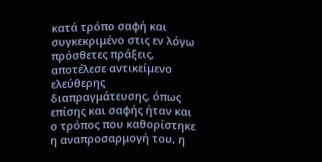κατά τρόπο σαφή και συγκεκριμένο στις εν λόγω πρόσθετες πράξεις, αποτέλεσε αντικείμενο ελεύθερης διαπραγμάτευσης, όπως επίσης και σαφής ήταν και ο τρόπος που καθορίστηκε η αναπροσαρμογή του, η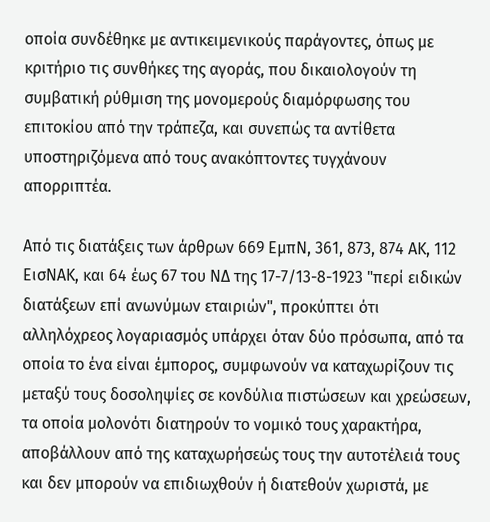οποία συνδέθηκε με αντικειμενικούς παράγοντες, όπως με κριτήριο τις συνθήκες της αγοράς, που δικαιολογούν τη συμβατική ρύθμιση της μονομερούς διαμόρφωσης του επιτοκίου από την τράπεζα, και συνεπώς τα αντίθετα υποστηριζόμενα από τους ανακόπτοντες τυγχάνουν απορριπτέα.

Από τις διατάξεις των άρθρων 669 ΕμπΝ, 361, 873, 874 ΑΚ, 112 ΕισΝΑΚ, και 64 έως 67 του ΝΔ της 17-7/13-8-1923 "περί ειδικών διατάξεων επί ανωνύμων εταιριών", προκύπτει ότι αλληλόχρεος λογαριασμός υπάρχει όταν δύο πρόσωπα, από τα οποία το ένα είναι έμπορος, συμφωνούν να καταχωρίζουν τις μεταξύ τους δοσοληψίες σε κονδύλια πιστώσεων και χρεώσεων, τα οποία μολονότι διατηρούν το νομικό τους χαρακτήρα, αποβάλλουν από της καταχωρήσεώς τους την αυτοτέλειά τους και δεν μπορούν να επιδιωχθούν ή διατεθούν χωριστά, με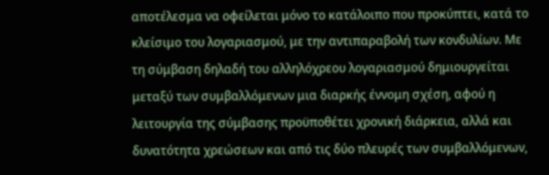αποτέλεσμα να οφείλεται μόνο το κατάλοιπο που προκύπτει, κατά το κλείσιμο του λογαριασμού, με την αντιπαραβολή των κονδυλίων. Με τη σύμβαση δηλαδή του αλληλόχρεου λογαριασμού δημιουργείται μεταξύ των συμβαλλόμενων μια διαρκής έννομη σχέση, αφού η λειτουργία της σύμβασης προϋποθέτει χρονική διάρκεια, αλλά και δυνατότητα χρεώσεων και από τις δύο πλευρές των συμβαλλόμενων,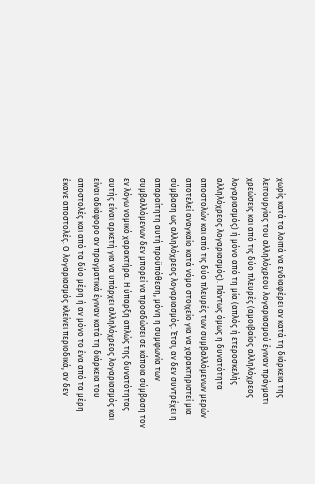χωρίς κατά τα λοιπά να ενδιαφέρει αν κατά τη διάρκεια της λειτουργίας του αλληλόχρεου λογαριασμού έγιναν πράγματι χρεώσεις και από τις δύο πλευρές (αμοιβαίος αλληλόχρεος λογαριασμός) ή μόνο από τη μία (απλός ή ετεροσκελής αλληλόχρεος λογαριασμός). Πάντως όμως η δυνατότητα αποστολών και από τις δύο πλευρές των συμβαλλόμενων μερών αποτελεί αναγκαίο κατά νόμο στοιχείο για να χαρακτηριστεί μια σύμβαση ως αλληλόχρεος λογαριασμός. Έτσι, αν δεν συντρέχει η απαραίτητη αυτή προϋπόθεση, μόνη η συμφωνία των συμβαλλόμενων δεν μπορεί να προσδώσει σε κάποια σύμβαση τον εν λόγω νομικό χαρακτήρα. Η ύπαρξη απλώς της δυνατότητας αυτής είναι αρκετή για να υπάρχει αλληλόχρεος λογαριασμός και είναι αδιάφορο αν πραγματικά έγιναν κατά τη διάρκεια του αποστολές και από τα δύο μέρη ή αν μόνο το ένα από τα μέρη έκανε αποστολές. Ο λογαριασμός κλείνει περιοδικά, αν δεν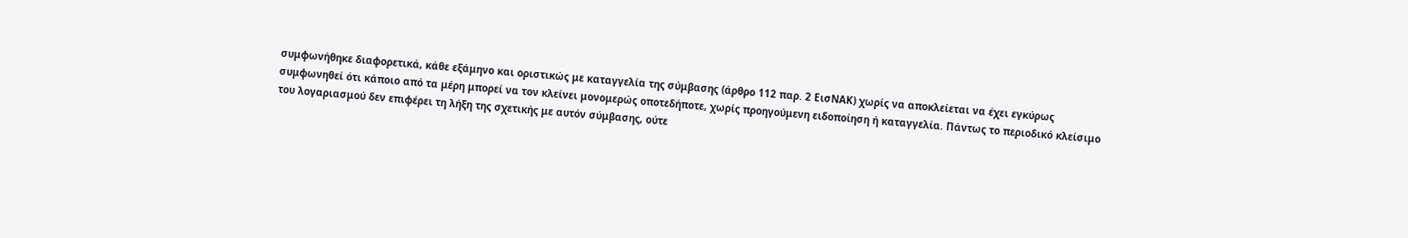συμφωνήθηκε διαφορετικά, κάθε εξάμηνο και οριστικώς με καταγγελία της σύμβασης (άρθρο 112 παρ. 2 ΕισΝΑΚ) χωρίς να αποκλείεται να έχει εγκύρως συμφωνηθεί ότι κάποιο από τα μέρη μπορεί να τον κλείνει μονομερώς οποτεδήποτε, χωρίς προηγούμενη ειδοποίηση ή καταγγελία. Πάντως το περιοδικό κλείσιμο του λογαριασμού δεν επιφέρει τη λήξη της σχετικής με αυτόν σύμβασης, ούτε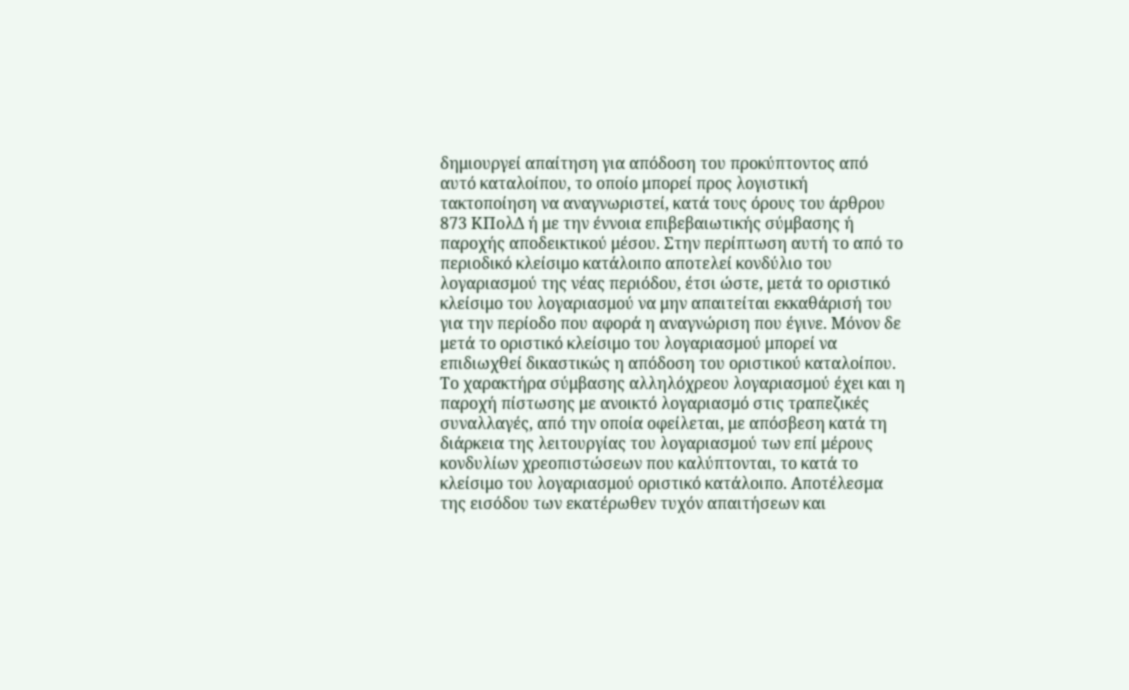δημιουργεί απαίτηση για απόδοση του προκύπτοντος από αυτό καταλοίπου, το οποίο μπορεί προς λογιστική τακτοποίηση να αναγνωριστεί, κατά τους όρους του άρθρου 873 ΚΠολΔ ή με την έννοια επιβεβαιωτικής σύμβασης ή παροχής αποδεικτικού μέσου. Στην περίπτωση αυτή το από το περιοδικό κλείσιμο κατάλοιπο αποτελεί κονδύλιο του λογαριασμού της νέας περιόδου, έτσι ώστε, μετά το οριστικό κλείσιμο του λογαριασμού να μην απαιτείται εκκαθάρισή του για την περίοδο που αφορά η αναγνώριση που έγινε. Μόνον δε μετά το οριστικό κλείσιμο του λογαριασμού μπορεί να επιδιωχθεί δικαστικώς η απόδοση του οριστικού καταλοίπου. Το χαρακτήρα σύμβασης αλληλόχρεου λογαριασμού έχει και η παροχή πίστωσης με ανοικτό λογαριασμό στις τραπεζικές συναλλαγές, από την οποία οφείλεται, με απόσβεση κατά τη διάρκεια της λειτουργίας του λογαριασμού των επί μέρους κονδυλίων χρεοπιστώσεων που καλύπτονται, το κατά το κλείσιμο του λογαριασμού οριστικό κατάλοιπο. Αποτέλεσμα της εισόδου των εκατέρωθεν τυχόν απαιτήσεων και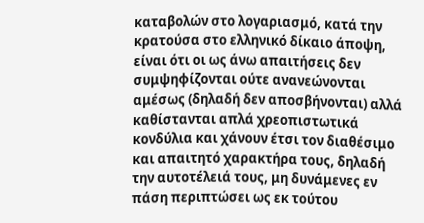καταβολών στο λογαριασμό, κατά την κρατούσα στο ελληνικό δίκαιο άποψη, είναι ότι οι ως άνω απαιτήσεις δεν συμψηφίζονται ούτε ανανεώνονται αμέσως (δηλαδή δεν αποσβήνονται) αλλά καθίστανται απλά χρεοπιστωτικά κονδύλια και χάνουν έτσι τον διαθέσιμο και απαιτητό χαρακτήρα τους, δηλαδή την αυτοτέλειά τους, μη δυνάμενες εν πάση περιπτώσει ως εκ τούτου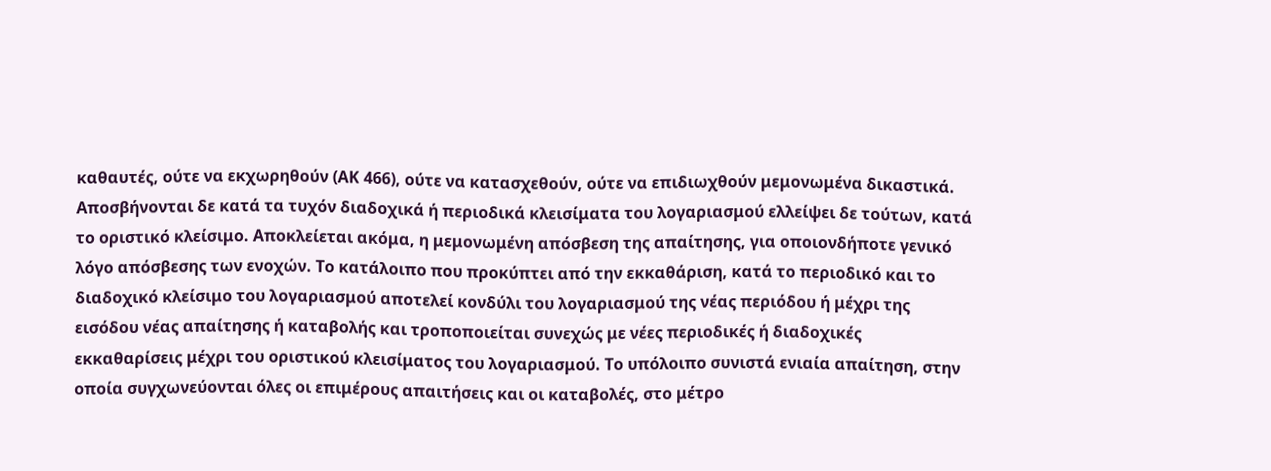καθαυτές, ούτε να εκχωρηθούν (ΑΚ 466), ούτε να κατασχεθούν, ούτε να επιδιωχθούν μεμονωμένα δικαστικά. Αποσβήνονται δε κατά τα τυχόν διαδοχικά ή περιοδικά κλεισίματα του λογαριασμού ελλείψει δε τούτων, κατά το οριστικό κλείσιμο. Αποκλείεται ακόμα, η μεμονωμένη απόσβεση της απαίτησης, για οποιονδήποτε γενικό λόγο απόσβεσης των ενοχών. Το κατάλοιπο που προκύπτει από την εκκαθάριση, κατά το περιοδικό και το διαδοχικό κλείσιμο του λογαριασμού αποτελεί κονδύλι του λογαριασμού της νέας περιόδου ή μέχρι της εισόδου νέας απαίτησης ή καταβολής και τροποποιείται συνεχώς με νέες περιοδικές ή διαδοχικές εκκαθαρίσεις μέχρι του οριστικού κλεισίματος του λογαριασμού. Το υπόλοιπο συνιστά ενιαία απαίτηση, στην οποία συγχωνεύονται όλες οι επιμέρους απαιτήσεις και οι καταβολές, στο μέτρο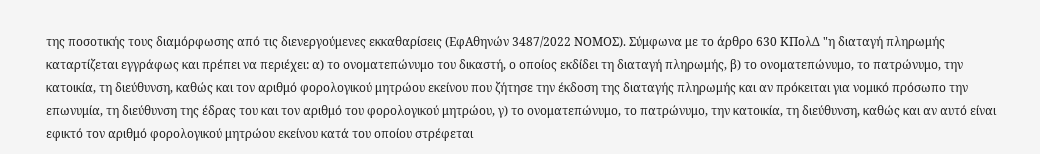της ποσοτικής τους διαμόρφωσης από τις διενεργούμενες εκκαθαρίσεις (ΕφΑθηνών 3487/2022 ΝΟΜΟΣ). Σύμφωνα με το άρθρο 630 ΚΠολΔ "η διαταγή πληρωμής καταρτίζεται εγγράφως και πρέπει να περιέχει: α) το ονοματεπώνυμο του δικαστή, ο οποίος εκδίδει τη διαταγή πληρωμής, β) το ονοματεπώνυμο, το πατρώνυμο, την κατοικία, τη διεύθυνση, καθώς και τον αριθμό φορολογικού μητρώου εκείνου που ζήτησε την έκδοση της διαταγής πληρωμής και αν πρόκειται για νομικό πρόσωπο την επωνυμία, τη διεύθυνση της έδρας του και τον αριθμό του φορολογικού μητρώου, γ) το ονοματεπώνυμο, το πατρώνυμο, την κατοικία, τη διεύθυνση, καθώς και αν αυτό είναι εφικτό τον αριθμό φορολογικού μητρώου εκείνου κατά του οποίου στρέφεται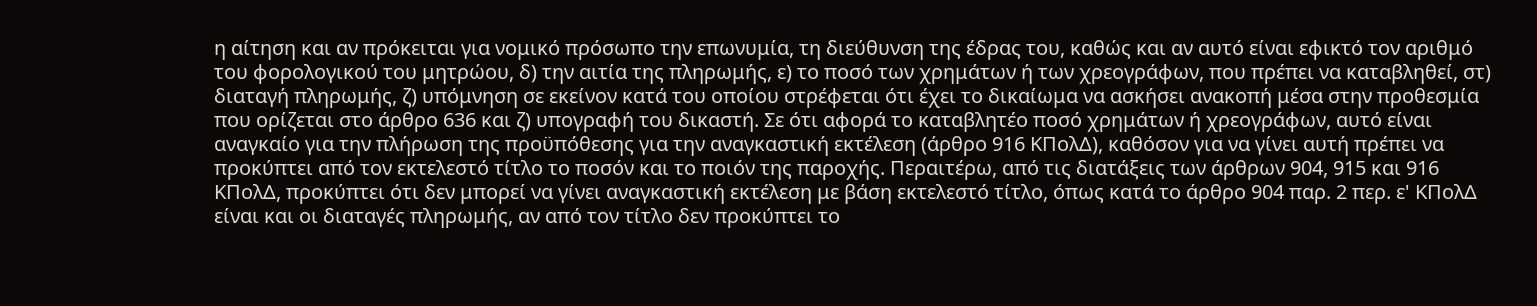η αίτηση και αν πρόκειται για νομικό πρόσωπο την επωνυμία, τη διεύθυνση της έδρας του, καθώς και αν αυτό είναι εφικτό τον αριθμό του φορολογικού του μητρώου, δ) την αιτία της πληρωμής, ε) το ποσό των χρημάτων ή των χρεογράφων, που πρέπει να καταβληθεί, στ) διαταγή πληρωμής, ζ) υπόμνηση σε εκείνον κατά του οποίου στρέφεται ότι έχει το δικαίωμα να ασκήσει ανακοπή μέσα στην προθεσμία που ορίζεται στο άρθρο 636 και ζ) υπογραφή του δικαστή. Σε ότι αφορά το καταβλητέο ποσό χρημάτων ή χρεογράφων, αυτό είναι αναγκαίο για την πλήρωση της προϋπόθεσης για την αναγκαστική εκτέλεση (άρθρο 916 ΚΠολΔ), καθόσον για να γίνει αυτή πρέπει να προκύπτει από τον εκτελεστό τίτλο το ποσόν και το ποιόν της παροχής. Περαιτέρω, από τις διατάξεις των άρθρων 904, 915 και 916 ΚΠολΔ, προκύπτει ότι δεν μπορεί να γίνει αναγκαστική εκτέλεση με βάση εκτελεστό τίτλο, όπως κατά το άρθρο 904 παρ. 2 περ. ε' ΚΠολΔ είναι και οι διαταγές πληρωμής, αν από τον τίτλο δεν προκύπτει το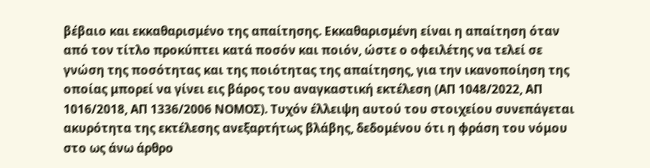βέβαιο και εκκαθαρισμένο της απαίτησης. Εκκαθαρισμένη είναι η απαίτηση όταν από τον τίτλο προκύπτει κατά ποσόν και ποιόν, ώστε ο οφειλέτης να τελεί σε γνώση της ποσότητας και της ποιότητας της απαίτησης, για την ικανοποίηση της οποίας μπορεί να γίνει εις βάρος του αναγκαστική εκτέλεση (ΑΠ 1048/2022, ΑΠ 1016/2018, ΑΠ 1336/2006 ΝΟΜΟΣ). Τυχόν έλλειψη αυτού του στοιχείου συνεπάγεται ακυρότητα της εκτέλεσης ανεξαρτήτως βλάβης, δεδομένου ότι η φράση του νόμου στο ως άνω άρθρο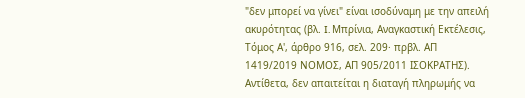"δεν μπορεί να γίνει" είναι ισοδύναμη με την απειλή ακυρότητας (βλ. I. Μπρίνια, Αναγκαστική Εκτέλεσις, Τόμος Α', άρθρο 916, σελ. 209· πρβλ. ΑΠ 1419/2019 ΝΟΜΟΣ, ΑΠ 905/2011 ΙΣΟΚΡΑΤΗΣ). Αντίθετα, δεν απαιτείται η διαταγή πληρωμής να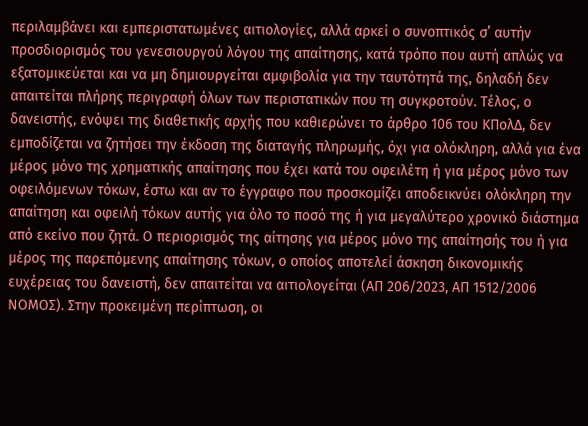περιλαμβάνει και εμπεριστατωμένες αιτιολογίες, αλλά αρκεί ο συνοπτικός σ’ αυτήν προσδιορισμός του γενεσιουργού λόγου της απαίτησης, κατά τρόπο που αυτή απλώς να εξατομικεύεται και να μη δημιουργείται αμφιβολία για την ταυτότητά της, δηλαδή δεν απαιτείται πλήρης περιγραφή όλων των περιστατικών που τη συγκροτούν. Τέλος, ο δανειστής, ενόψει της διαθετικής αρχής που καθιερώνει το άρθρο 106 του ΚΠολΔ, δεν εμποδίζεται να ζητήσει την έκδοση της διαταγής πληρωμής, όχι για ολόκληρη, αλλά για ένα μέρος μόνο της χρηματικής απαίτησης που έχει κατά του οφειλέτη ή για μέρος μόνο των οφειλόμενων τόκων, έστω και αν το έγγραφο που προσκομίζει αποδεικνύει ολόκληρη την απαίτηση και οφειλή τόκων αυτής για όλο το ποσό της ή για μεγαλύτερο χρονικό διάστημα από εκείνο που ζητά. Ο περιορισμός της αίτησης για μέρος μόνο της απαίτησής του ή για μέρος της παρεπόμενης απαίτησης τόκων, ο οποίος αποτελεί άσκηση δικονομικής ευχέρειας του δανειστή, δεν απαιτείται να αιτιολογείται (ΑΠ 206/2023, ΑΠ 1512/2006 ΝΟΜΟΣ). Στην προκειμένη περίπτωση, οι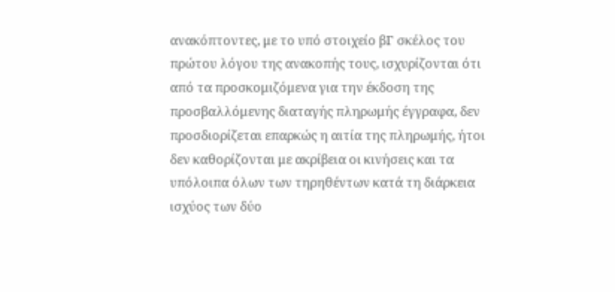ανακόπτοντες, με το υπό στοιχείο βΓ σκέλος του πρώτου λόγου της ανακοπής τους, ισχυρίζονται ότι από τα προσκομιζόμενα για την έκδοση της προσβαλλόμενης διαταγής πληρωμής έγγραφα, δεν προσδιορίζεται επαρκώς η αιτία της πληρωμής, ήτοι δεν καθορίζονται με ακρίβεια οι κινήσεις και τα υπόλοιπα όλων των τηρηθέντων κατά τη διάρκεια ισχύος των δύο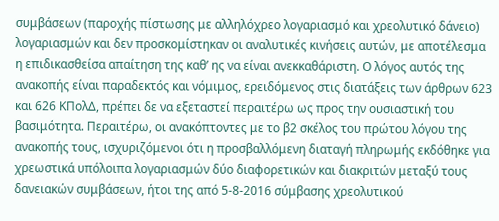συμβάσεων (παροχής πίστωσης με αλληλόχρεο λογαριασμό και χρεολυτικό δάνειο) λογαριασμών και δεν προσκομίστηκαν οι αναλυτικές κινήσεις αυτών, με αποτέλεσμα η επιδικασθείσα απαίτηση της καθ’ ης να είναι ανεκκαθάριστη. Ο λόγος αυτός της ανακοπής είναι παραδεκτός και νόμιμος, ερειδόμενος στις διατάξεις των άρθρων 623 και 626 ΚΠολΔ, πρέπει δε να εξεταστεί περαιτέρω ως προς την ουσιαστική του βασιμότητα. Περαιτέρω, οι ανακόπτοντες με το β2 σκέλος του πρώτου λόγου της ανακοπής τους, ισχυριζόμενοι ότι η προσβαλλόμενη διαταγή πληρωμής εκδόθηκε για χρεωστικά υπόλοιπα λογαριασμών δύο διαφορετικών και διακριτών μεταξύ τους δανειακών συμβάσεων, ήτοι της από 5-8-2016 σύμβασης χρεολυτικού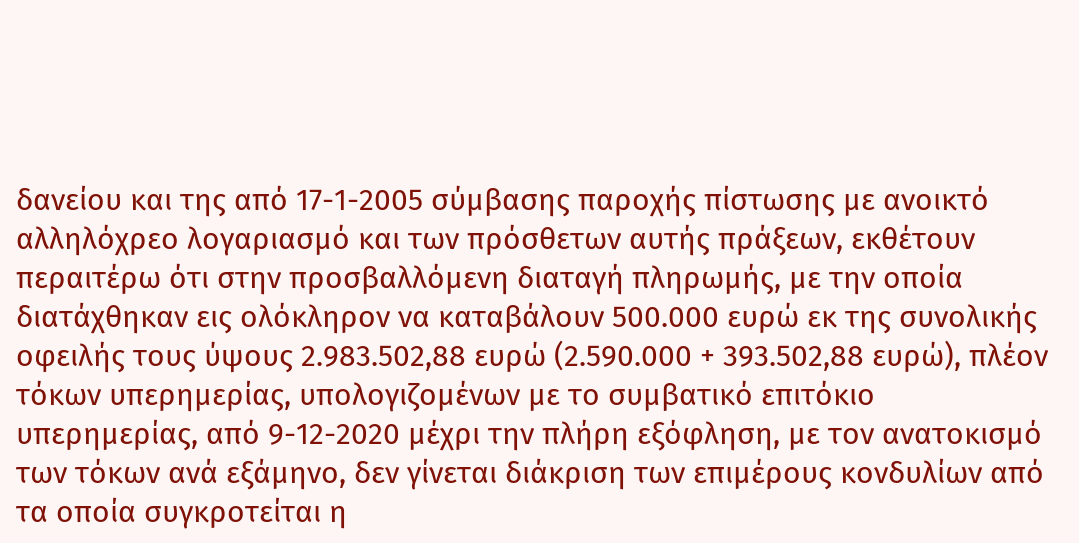δανείου και της από 17-1-2005 σύμβασης παροχής πίστωσης με ανοικτό αλληλόχρεο λογαριασμό και των πρόσθετων αυτής πράξεων, εκθέτουν περαιτέρω ότι στην προσβαλλόμενη διαταγή πληρωμής, με την οποία διατάχθηκαν εις ολόκληρον να καταβάλουν 500.000 ευρώ εκ της συνολικής οφειλής τους ύψους 2.983.502,88 ευρώ (2.590.000 + 393.502,88 ευρώ), πλέον τόκων υπερημερίας, υπολογιζομένων με το συμβατικό επιτόκιο υπερημερίας, από 9-12-2020 μέχρι την πλήρη εξόφληση, με τον ανατοκισμό των τόκων ανά εξάμηνο, δεν γίνεται διάκριση των επιμέρους κονδυλίων από τα οποία συγκροτείται η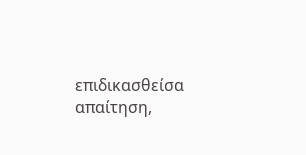επιδικασθείσα απαίτηση,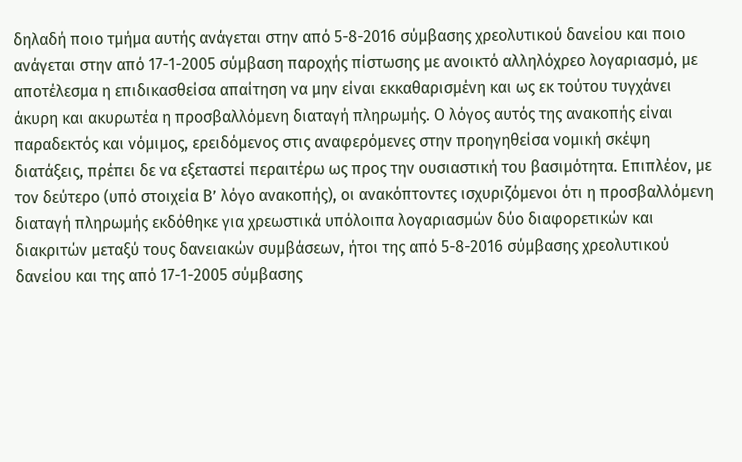δηλαδή ποιο τμήμα αυτής ανάγεται στην από 5-8-2016 σύμβασης χρεολυτικού δανείου και ποιο ανάγεται στην από 17-1-2005 σύμβαση παροχής πίστωσης με ανοικτό αλληλόχρεο λογαριασμό, με αποτέλεσμα η επιδικασθείσα απαίτηση να μην είναι εκκαθαρισμένη και ως εκ τούτου τυγχάνει άκυρη και ακυρωτέα η προσβαλλόμενη διαταγή πληρωμής. Ο λόγος αυτός της ανακοπής είναι παραδεκτός και νόμιμος, ερειδόμενος στις αναφερόμενες στην προηγηθείσα νομική σκέψη διατάξεις, πρέπει δε να εξεταστεί περαιτέρω ως προς την ουσιαστική του βασιμότητα. Επιπλέον, με τον δεύτερο (υπό στοιχεία Β’ λόγο ανακοπής), οι ανακόπτοντες ισχυριζόμενοι ότι η προσβαλλόμενη διαταγή πληρωμής εκδόθηκε για χρεωστικά υπόλοιπα λογαριασμών δύο διαφορετικών και διακριτών μεταξύ τους δανειακών συμβάσεων, ήτοι της από 5-8-2016 σύμβασης χρεολυτικού δανείου και της από 17-1-2005 σύμβασης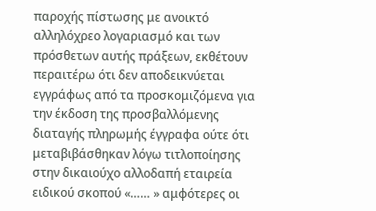παροχής πίστωσης με ανοικτό αλληλόχρεο λογαριασμό και των πρόσθετων αυτής πράξεων, εκθέτουν περαιτέρω ότι δεν αποδεικνύεται εγγράφως από τα προσκομιζόμενα για την έκδοση της προσβαλλόμενης διαταγής πληρωμής έγγραφα ούτε ότι μεταβιβάσθηκαν λόγω τιτλοποίησης στην δικαιούχο αλλοδαπή εταιρεία ειδικού σκοπού «…… » αμφότερες οι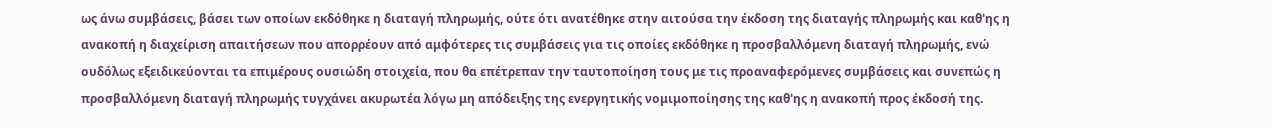ως άνω συμβάσεις, βάσει των οποίων εκδόθηκε η διαταγή πληρωμής, ούτε ότι ανατέθηκε στην αιτούσα την έκδοση της διαταγής πληρωμής και καθ'ης η ανακοπή η διαχείριση απαιτήσεων που απορρέουν από αμφότερες τις συμβάσεις για τις οποίες εκδόθηκε η προσβαλλόμενη διαταγή πληρωμής, ενώ ουδόλως εξειδικεύονται τα επιμέρους ουσιώδη στοιχεία, που θα επέτρεπαν την ταυτοποίηση τους με τις προαναφερόμενες συμβάσεις και συνεπώς η προσβαλλόμενη διαταγή πληρωμής τυγχάνει ακυρωτέα λόγω μη απόδειξης της ενεργητικής νομιμοποίησης της καθ'ης η ανακοπή προς έκδοσή της.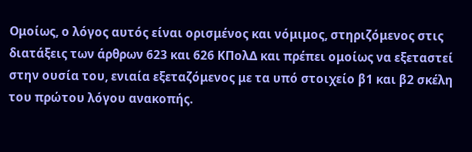Ομοίως, ο λόγος αυτός είναι ορισμένος και νόμιμος, στηριζόμενος στις διατάξεις των άρθρων 623 και 626 ΚΠολΔ και πρέπει ομοίως να εξεταστεί στην ουσία του, ενιαία εξεταζόμενος με τα υπό στοιχείο β1 και β2 σκέλη του πρώτου λόγου ανακοπής.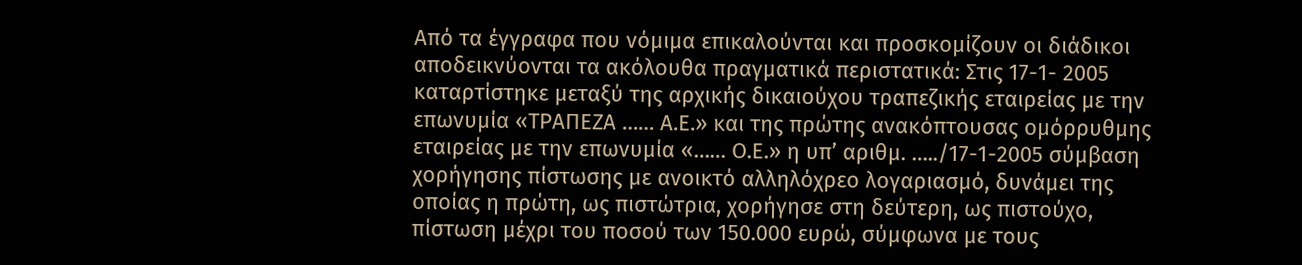Από τα έγγραφα που νόμιμα επικαλούνται και προσκομίζουν οι διάδικοι αποδεικνύονται τα ακόλουθα πραγματικά περιστατικά: Στις 17-1- 2005 καταρτίστηκε μεταξύ της αρχικής δικαιούχου τραπεζικής εταιρείας με την επωνυμία «ΤΡΑΠΕΖΑ …… Α.Ε.» και της πρώτης ανακόπτουσας ομόρρυθμης εταιρείας με την επωνυμία «…… Ο.Ε.» η υπ’ αριθμ. …../17-1-2005 σύμβαση χορήγησης πίστωσης με ανοικτό αλληλόχρεο λογαριασμό, δυνάμει της οποίας η πρώτη, ως πιστώτρια, χορήγησε στη δεύτερη, ως πιστούχο, πίστωση μέχρι του ποσού των 150.000 ευρώ, σύμφωνα με τους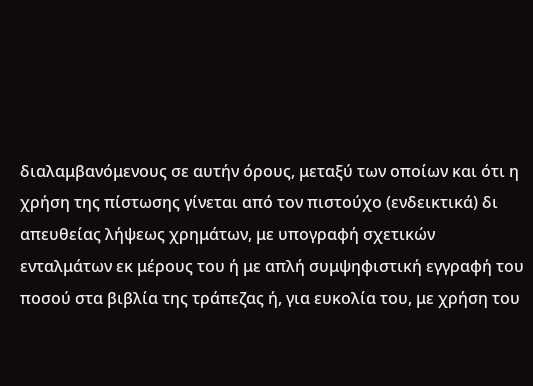διαλαμβανόμενους σε αυτήν όρους, μεταξύ των οποίων και ότι η χρήση της πίστωσης γίνεται από τον πιστούχο (ενδεικτικά) δι απευθείας λήψεως χρημάτων, με υπογραφή σχετικών ενταλμάτων εκ μέρους του ή με απλή συμψηφιστική εγγραφή του ποσού στα βιβλία της τράπεζας ή, για ευκολία του, με χρήση του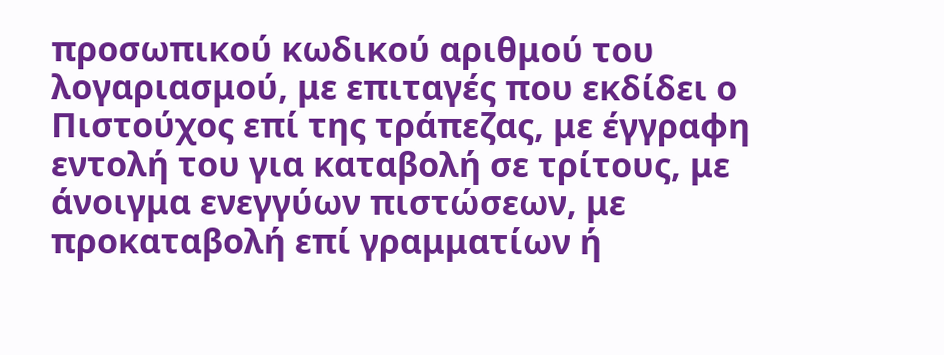προσωπικού κωδικού αριθμού του λογαριασμού, με επιταγές που εκδίδει ο Πιστούχος επί της τράπεζας, με έγγραφη εντολή του για καταβολή σε τρίτους, με άνοιγμα ενεγγύων πιστώσεων, με προκαταβολή επί γραμματίων ή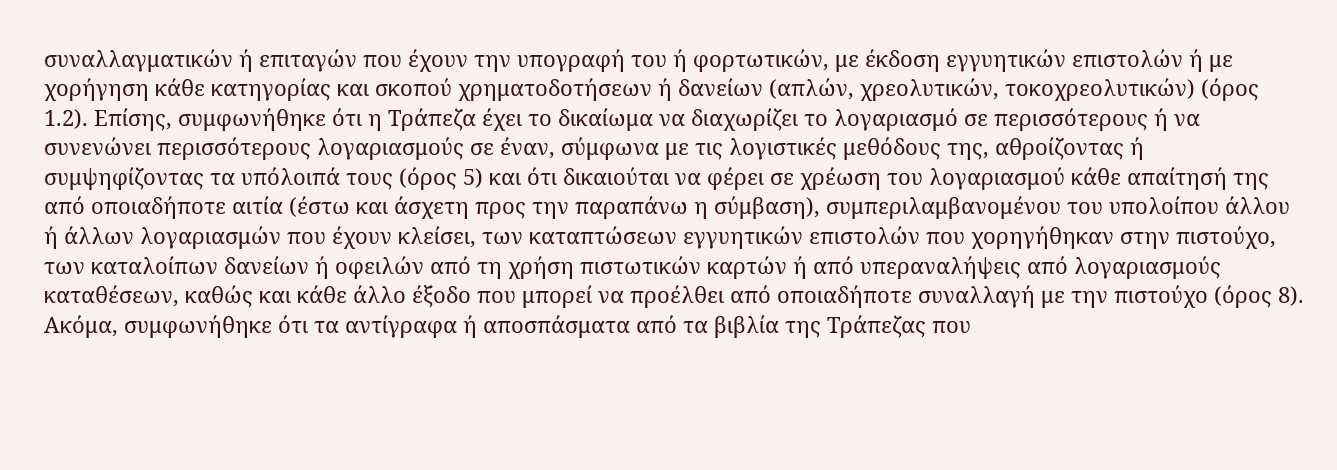συναλλαγματικών ή επιταγών που έχουν την υπογραφή του ή φορτωτικών, με έκδοση εγγυητικών επιστολών ή με χορήγηση κάθε κατηγορίας και σκοπού χρηματοδοτήσεων ή δανείων (απλών, χρεολυτικών, τοκοχρεολυτικών) (όρος 1.2). Επίσης, συμφωνήθηκε ότι η Τράπεζα έχει το δικαίωμα να διαχωρίζει το λογαριασμό σε περισσότερους ή να συνενώνει περισσότερους λογαριασμούς σε έναν, σύμφωνα με τις λογιστικές μεθόδους της, αθροίζοντας ή συμψηφίζοντας τα υπόλοιπά τους (όρος 5) και ότι δικαιούται να φέρει σε χρέωση του λογαριασμού κάθε απαίτησή της από οποιαδήποτε αιτία (έστω και άσχετη προς την παραπάνω η σύμβαση), συμπεριλαμβανομένου του υπολοίπου άλλου ή άλλων λογαριασμών που έχουν κλείσει, των καταπτώσεων εγγυητικών επιστολών που χορηγήθηκαν στην πιστούχο, των καταλοίπων δανείων ή οφειλών από τη χρήση πιστωτικών καρτών ή από υπεραναλήψεις από λογαριασμούς καταθέσεων, καθώς και κάθε άλλο έξοδο που μπορεί να προέλθει από οποιαδήποτε συναλλαγή με την πιστούχο (όρος 8). Ακόμα, συμφωνήθηκε ότι τα αντίγραφα ή αποσπάσματα από τα βιβλία της Τράπεζας που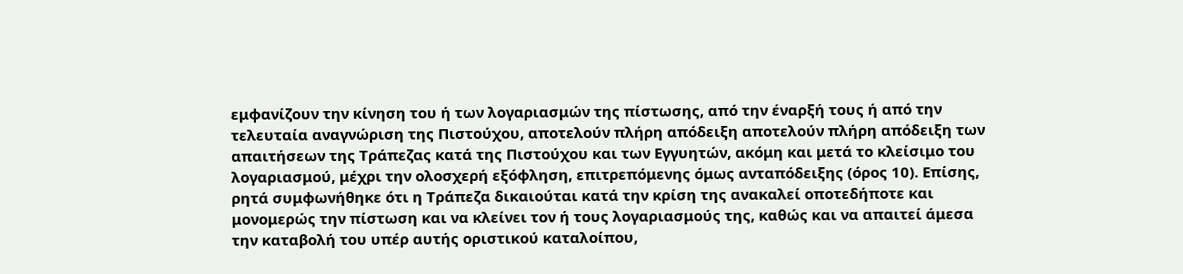εμφανίζουν την κίνηση του ή των λογαριασμών της πίστωσης, από την έναρξή τους ή από την τελευταία αναγνώριση της Πιστούχου, αποτελούν πλήρη απόδειξη αποτελούν πλήρη απόδειξη των απαιτήσεων της Τράπεζας κατά της Πιστούχου και των Εγγυητών, ακόμη και μετά το κλείσιμο του λογαριασμού, μέχρι την ολοσχερή εξόφληση, επιτρεπόμενης όμως ανταπόδειξης (όρος 10). Επίσης, ρητά συμφωνήθηκε ότι η Τράπεζα δικαιούται κατά την κρίση της ανακαλεί οποτεδήποτε και μονομερώς την πίστωση και να κλείνει τον ή τους λογαριασμούς της, καθώς και να απαιτεί άμεσα την καταβολή του υπέρ αυτής οριστικού καταλοίπου,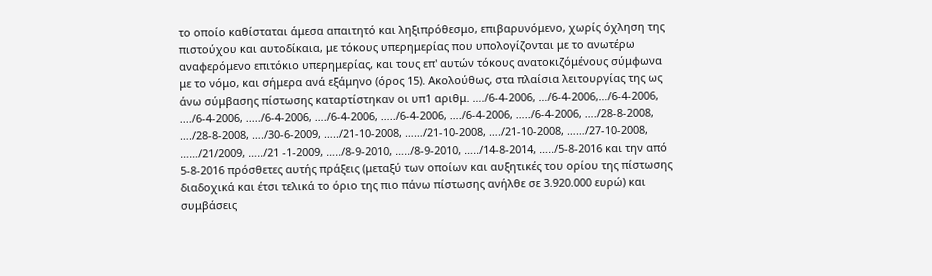το οποίο καθίσταται άμεσα απαιτητό και ληξιπρόθεσμο, επιβαρυνόμενο, χωρίς όχληση της πιστούχου και αυτοδίκαια, με τόκους υπερημερίας που υπολογίζονται με το ανωτέρω αναφερόμενο επιτόκιο υπερημερίας, και τους επ' αυτών τόκους ανατοκιζόμένους σύμφωνα με το νόμο, και σήμερα ανά εξάμηνο (όρος 15). Ακολούθως, στα πλαίσια λειτουργίας της ως άνω σύμβασης πίστωσης καταρτίστηκαν οι υπ1 αριθμ. …./6-4-2006, …/6-4-2006,…/6-4-2006, ..../6-4-2006, ...../6-4-2006, …./6-4-2006, …../6-4-2006, …./6-4-2006, …../6-4-2006, …./28-8-2008, …./28-8-2008, …./30-6-2009, …../21-10-2008, ……/21-10-2008, …./21-10-2008, ……/27-10-2008, ……/21/2009, …../21 -1-2009, …../8-9-2010, …../8-9-2010, …../14-8-2014, …../5-8-2016 και την από 5-8-2016 πρόσθετες αυτής πράξεις (μεταξύ των οποίων και αυξητικές του ορίου της πίστωσης διαδοχικά και έτσι τελικά το όριο της πιο πάνω πίστωσης ανήλθε σε 3.920.000 ευρώ) και συμβάσεις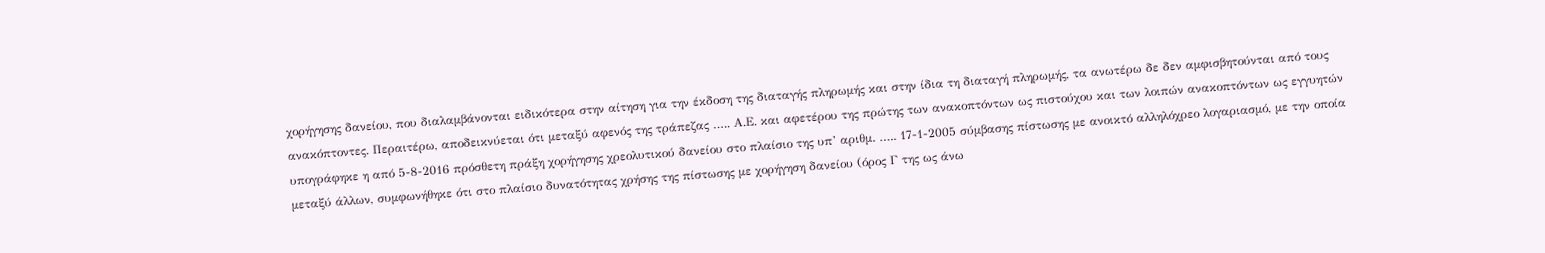χορήγησης δανείου, που διαλαμβάνονται ειδικότερα στην αίτηση για την έκδοση της διαταγής πληρωμής και στην ίδια τη διαταγή πληρωμής, τα ανωτέρω δε δεν αμφισβητούνται από τους ανακόπτοντες. Περαιτέρω, αποδεικνύεται ότι μεταξύ αφενός της τράπεζας ….. Α.Ε. και αφετέρου της πρώτης των ανακοπτόντων ως πιστούχου και των λοιπών ανακοπτόντων ως εγγυητών υπογράφηκε η από 5-8-2016 πρόσθετη πράξη χορήγησης χρεολυτικού δανείου στο πλαίσιο της υπ’ αριθμ. ….. 17-1-2005 σύμβασης πίστωσης με ανοικτό αλληλόχρεο λογαριασμό, με την οποία μεταξύ άλλων, συμφωνήθηκε ότι στο πλαίσιο δυνατότητας χρήσης της πίστωσης με χορήγηση δανείου (όρος Γ της ως άνω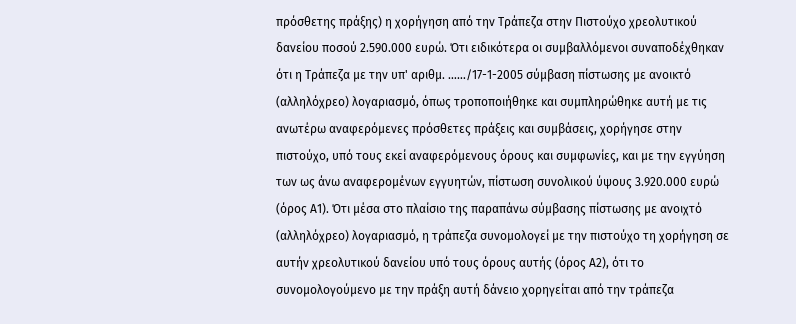πρόσθετης πράξης) η χορήγηση από την Τράπεζα στην Πιστούχο χρεολυτικού δανείου ποσού 2.590.000 ευρώ. Ότι ειδικότερα οι συμβαλλόμενοι συναποδέχθηκαν ότι η Τράπεζα με την υπ' αριθμ. ……/17-1-2005 σύμβαση πίστωσης με ανοικτό (αλληλόχρεο) λογαριασμό, όπως τροποποιήθηκε και συμπληρώθηκε αυτή με τις ανωτέρω αναφερόμενες πρόσθετες πράξεις και συμβάσεις, χορήγησε στην πιστούχο, υπό τους εκεί αναφερόμενους όρους και συμφωνίες, και με την εγγύηση των ως άνω αναφερομένων εγγυητών, πίστωση συνολικού ύψους 3.920.000 ευρώ (όρος Α1). Ότι μέσα στο πλαίσιο της παραπάνω σύμβασης πίστωσης με ανοιχτό (αλληλόχρεο) λογαριασμό, η τράπεζα συνομολογεί με την πιστούχο τη χορήγηση σε αυτήν χρεολυτικού δανείου υπό τους όρους αυτής (όρος Α2), ότι το συνομολογούμενο με την πράξη αυτή δάνειο χορηγείται από την τράπεζα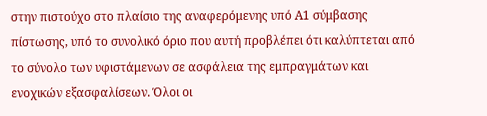στην πιστούχο στο πλαίσιο της αναφερόμενης υπό Α1 σύμβασης πίστωσης, υπό το συνολικό όριο που αυτή προβλέπει ότι καλύπτεται από το σύνολο των υφιστάμενων σε ασφάλεια της εμπραγμάτων και ενοχικών εξασφαλίσεων. Όλοι οι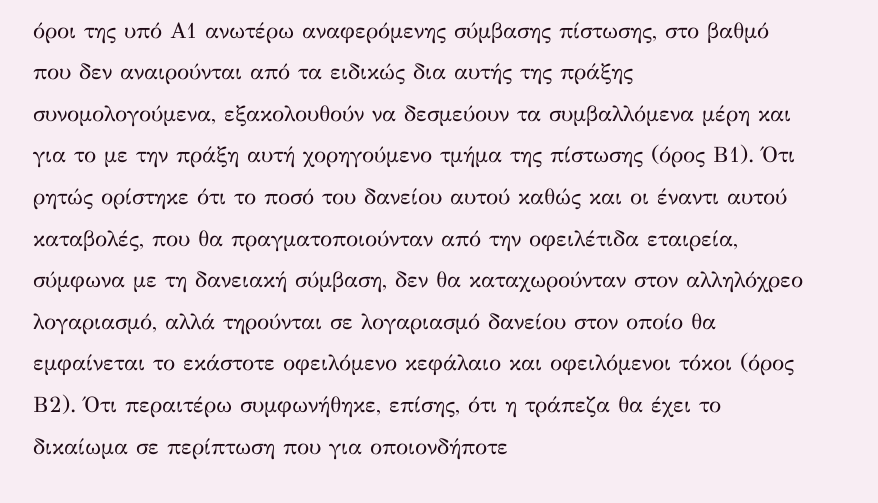όροι της υπό Α1 ανωτέρω αναφερόμενης σύμβασης πίστωσης, στο βαθμό που δεν αναιρούνται από τα ειδικώς δια αυτής της πράξης συνομολογούμενα, εξακολουθούν να δεσμεύουν τα συμβαλλόμενα μέρη και για το με την πράξη αυτή χορηγούμενο τμήμα της πίστωσης (όρος Β1). Ότι ρητώς ορίστηκε ότι το ποσό του δανείου αυτού καθώς και οι έναντι αυτού καταβολές, που θα πραγματοποιούνταν από την οφειλέτιδα εταιρεία, σύμφωνα με τη δανειακή σύμβαση, δεν θα καταχωρούνταν στον αλληλόχρεο λογαριασμό, αλλά τηρούνται σε λογαριασμό δανείου στον οποίο θα εμφαίνεται το εκάστοτε οφειλόμενο κεφάλαιο και οφειλόμενοι τόκοι (όρος Β2). Ότι περαιτέρω συμφωνήθηκε, επίσης, ότι η τράπεζα θα έχει το δικαίωμα σε περίπτωση που για οποιονδήποτε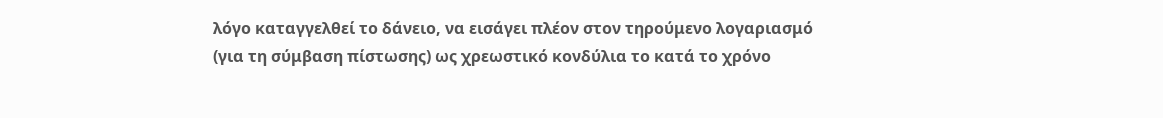λόγο καταγγελθεί το δάνειο, να εισάγει πλέον στον τηρούμενο λογαριασμό (για τη σύμβαση πίστωσης) ως χρεωστικό κονδύλια το κατά το χρόνο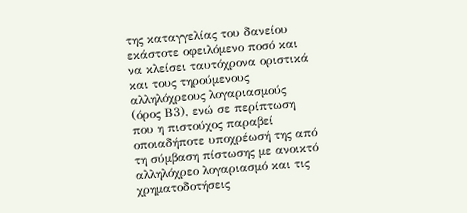της καταγγελίας του δανείου εκάστοτε οφειλόμενο ποσό και να κλείσει ταυτόχρονα οριστικά και τους τηρούμενους αλληλόχρεους λογαριασμούς (όρος Β3), ενώ σε περίπτωση που η πιστούχος παραβεί οποιαδήποτε υποχρέωσή της από τη σύμβαση πίστωσης με ανοικτό αλληλόχρεο λογαριασμό και τις χρηματοδοτήσεις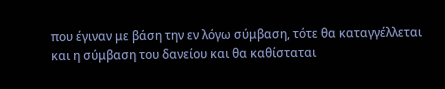που έγιναν με βάση την εν λόγω σύμβαση, τότε θα καταγγέλλεται και η σύμβαση του δανείου και θα καθίσταται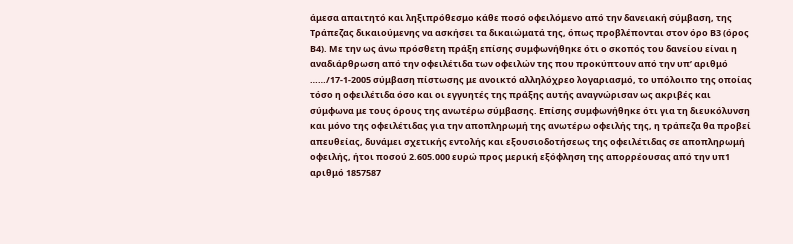άμεσα απαιτητό και ληξιπρόθεσμο κάθε ποσό οφειλόμενο από την δανειακή σύμβαση, της Τράπεζας δικαιούμενης να ασκήσει τα δικαιώματά της, όπως προβλέπονται στον όρο Β3 (όρος Β4). Με την ως άνω πρόσθετη πράξη επίσης συμφωνήθηκε ότι ο σκοπός του δανείου είναι η αναδιάρθρωση από την οφειλέτιδα των οφειλών της που προκύπτουν από την υπ’ αριθμό ……/17-1-2005 σύμβαση πίστωσης με ανοικτό αλληλόχρεο λογαριασμό, το υπόλοιπο της οποίας τόσο η οφειλέτιδα όσο και οι εγγυητές της πράξης αυτής αναγνώρισαν ως ακριβές και σύμφωνα με τους όρους της ανωτέρω σύμβασης. Επίσης συμφωνήθηκε ότι για τη διευκόλυνση και μόνο της οφειλέτιδας για την αποπληρωμή της ανωτέρω οφειλής της, η τράπεζα θα προβεί απευθείας, δυνάμει σχετικής εντολής και εξουσιοδοτήσεως της οφειλέτιδας σε αποπληρωμή οφειλής, ήτοι ποσού 2.605.000 ευρώ προς μερική εξόφληση της απορρέουσας από την υπ1 αριθμό 1857587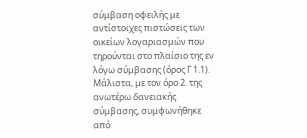σύμβαση οφειλής με αντίστοιχες πιστώσεις των οικείων λογαριασμών που τηρούνται στο πλαίσιο της εν λόγω σύμβασης (όρος Γ 1.1). Μάλιστα, με τον όρο 2. της ανωτέρω δανειακής σύμβασης, συμφωνήθηκε από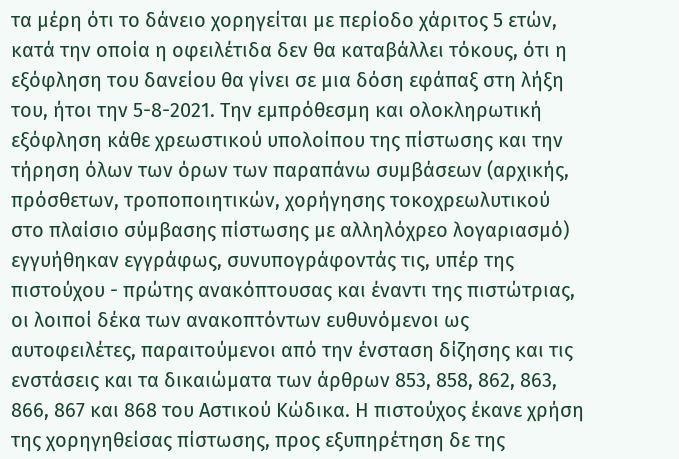τα μέρη ότι το δάνειο χορηγείται με περίοδο χάριτος 5 ετών, κατά την οποία η οφειλέτιδα δεν θα καταβάλλει τόκους, ότι η εξόφληση του δανείου θα γίνει σε μια δόση εφάπαξ στη λήξη του, ήτοι την 5-8-2021. Την εμπρόθεσμη και ολοκληρωτική εξόφληση κάθε χρεωστικού υπολοίπου της πίστωσης και την τήρηση όλων των όρων των παραπάνω συμβάσεων (αρχικής, πρόσθετων, τροποποιητικών, χορήγησης τοκοχρεωλυτικού στο πλαίσιο σύμβασης πίστωσης με αλληλόχρεο λογαριασμό) εγγυήθηκαν εγγράφως, συνυπογράφοντάς τις, υπέρ της πιστούχου - πρώτης ανακόπτουσας και έναντι της πιστώτριας, οι λοιποί δέκα των ανακοπτόντων ευθυνόμενοι ως αυτοφειλέτες, παραιτούμενοι από την ένσταση δίζησης και τις ενστάσεις και τα δικαιώματα των άρθρων 853, 858, 862, 863, 866, 867 και 868 του Αστικού Κώδικα. Η πιστούχος έκανε χρήση της χορηγηθείσας πίστωσης, προς εξυπηρέτηση δε της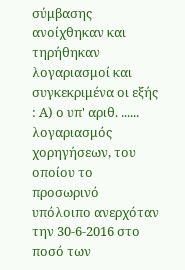σύμβασης ανοίχθηκαν και τηρήθηκαν λογαριασμοί και συγκεκριμένα οι εξής : Α) ο υπ' αριθ. ...... λογαριασμός χορηγήσεων, του οποίου το προσωρινό υπόλοιπο ανερχόταν την 30-6-2016 στο ποσό των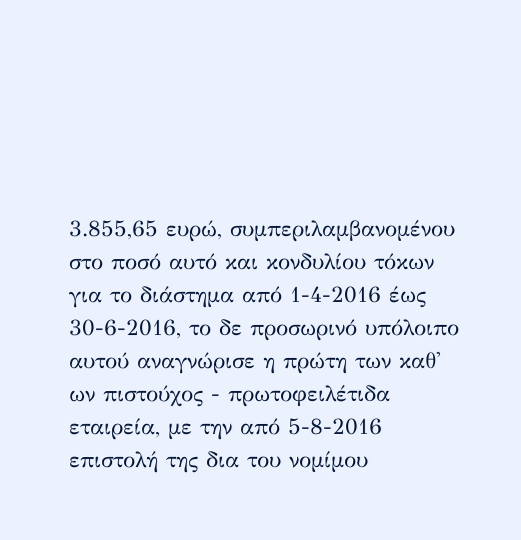3.855,65 ευρώ, συμπεριλαμβανομένου στο ποσό αυτό και κονδυλίου τόκων για το διάστημα από 1-4-2016 έως 30-6-2016, το δε προσωρινό υπόλοιπο αυτού αναγνώρισε η πρώτη των καθ' ων πιστούχος - πρωτοφειλέτιδα εταιρεία, με την από 5-8-2016 επιστολή της δια του νομίμου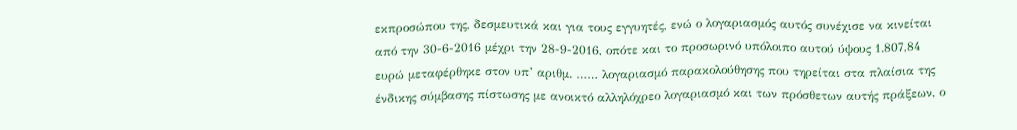εκπροσώπου της, δεσμευτικά και για τους εγγυητές, ενώ ο λογαριασμός αυτός συνέχισε να κινείται από την 30-6-2016 μέχρι την 28-9-2016, οπότε και το προσωρινό υπόλοιπο αυτού ύψους 1.807,84 ευρώ μεταφέρθηκε στον υπ’ αριθμ. …… λογαριασμό παρακολούθησης που τηρείται στα πλαίσια της ένδικης σύμβασης πίστωσης με ανοικτό αλληλόχρεο λογαριασμό και των πρόσθετων αυτής πράξεων, ο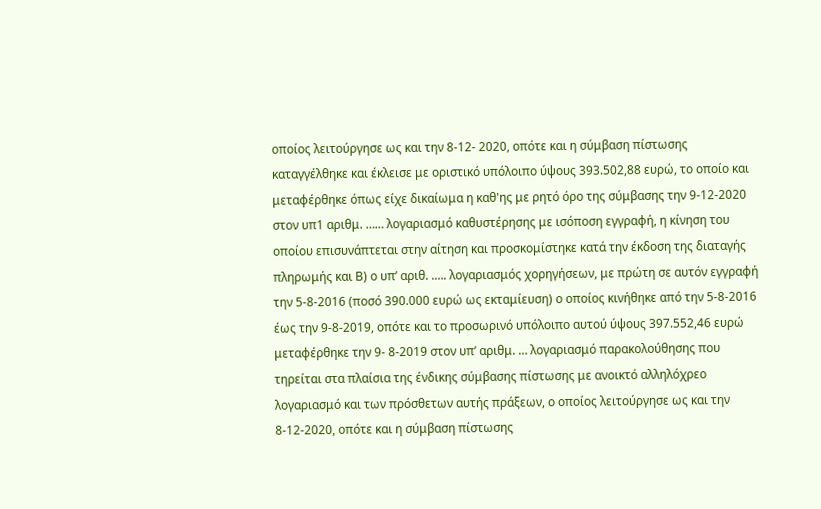οποίος λειτούργησε ως και την 8-12- 2020, οπότε και η σύμβαση πίστωσης καταγγέλθηκε και έκλεισε με οριστικό υπόλοιπο ύψους 393.502,88 ευρώ, το οποίο και μεταφέρθηκε όπως είχε δικαίωμα η καθ'ης με ρητό όρο της σύμβασης την 9-12-2020 στον υπ1 αριθμ. …… λογαριασμό καθυστέρησης με ισόποση εγγραφή, η κίνηση του οποίου επισυνάπτεται στην αίτηση και προσκομίστηκε κατά την έκδοση της διαταγής πληρωμής και Β) ο υπ’ αριθ. .…. λογαριασμός χορηγήσεων, με πρώτη σε αυτόν εγγραφή την 5-8-2016 (ποσό 390.000 ευρώ ως εκταμίευση) ο οποίος κινήθηκε από την 5-8-2016 έως την 9-8-2019, οπότε και το προσωρινό υπόλοιπο αυτού ύψους 397.552,46 ευρώ μεταφέρθηκε την 9- 8-2019 στον υπ’ αριθμ. … λογαριασμό παρακολούθησης που τηρείται στα πλαίσια της ένδικης σύμβασης πίστωσης με ανοικτό αλληλόχρεο λογαριασμό και των πρόσθετων αυτής πράξεων, ο οποίος λειτούργησε ως και την 8-12-2020, οπότε και η σύμβαση πίστωσης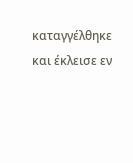καταγγέλθηκε και έκλεισε εν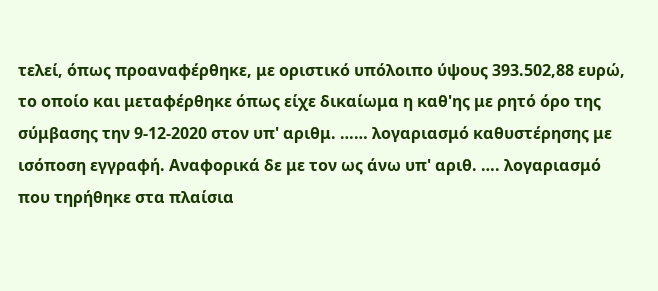τελεί, όπως προαναφέρθηκε, με οριστικό υπόλοιπο ύψους 393.502,88 ευρώ, το οποίο και μεταφέρθηκε όπως είχε δικαίωμα η καθ'ης με ρητό όρο της σύμβασης την 9-12-2020 στον υπ' αριθμ. …… λογαριασμό καθυστέρησης με ισόποση εγγραφή. Αναφορικά δε με τον ως άνω υπ' αριθ. …. λογαριασμό που τηρήθηκε στα πλαίσια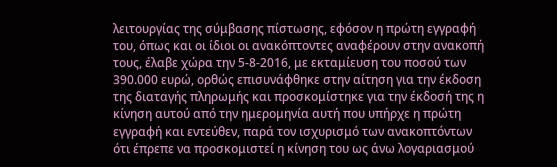λειτουργίας της σύμβασης πίστωσης, εφόσον η πρώτη εγγραφή του, όπως και οι ίδιοι οι ανακόπτοντες αναφέρουν στην ανακοπή τους, έλαβε χώρα την 5-8-2016, με εκταμίευση του ποσού των 390.000 ευρώ, ορθώς επισυνάφθηκε στην αίτηση για την έκδοση της διαταγής πληρωμής και προσκομίστηκε για την έκδοσή της η κίνηση αυτού από την ημερομηνία αυτή που υπήρχε η πρώτη εγγραφή και εντεύθεν, παρά τον ισχυρισμό των ανακοπτόντων ότι έπρεπε να προσκομιστεί η κίνηση του ως άνω λογαριασμού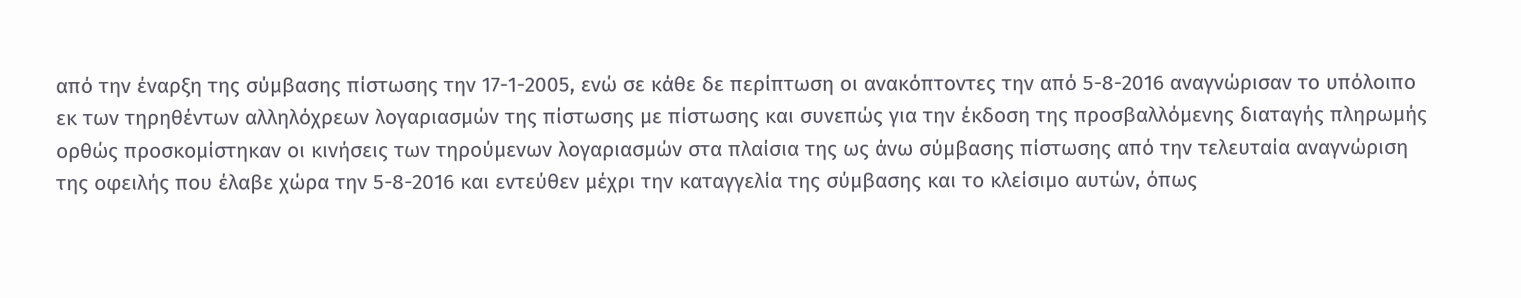από την έναρξη της σύμβασης πίστωσης την 17-1-2005, ενώ σε κάθε δε περίπτωση οι ανακόπτοντες την από 5-8-2016 αναγνώρισαν το υπόλοιπο εκ των τηρηθέντων αλληλόχρεων λογαριασμών της πίστωσης με πίστωσης και συνεπώς για την έκδοση της προσβαλλόμενης διαταγής πληρωμής ορθώς προσκομίστηκαν οι κινήσεις των τηρούμενων λογαριασμών στα πλαίσια της ως άνω σύμβασης πίστωσης από την τελευταία αναγνώριση της οφειλής που έλαβε χώρα την 5-8-2016 και εντεύθεν μέχρι την καταγγελία της σύμβασης και το κλείσιμο αυτών, όπως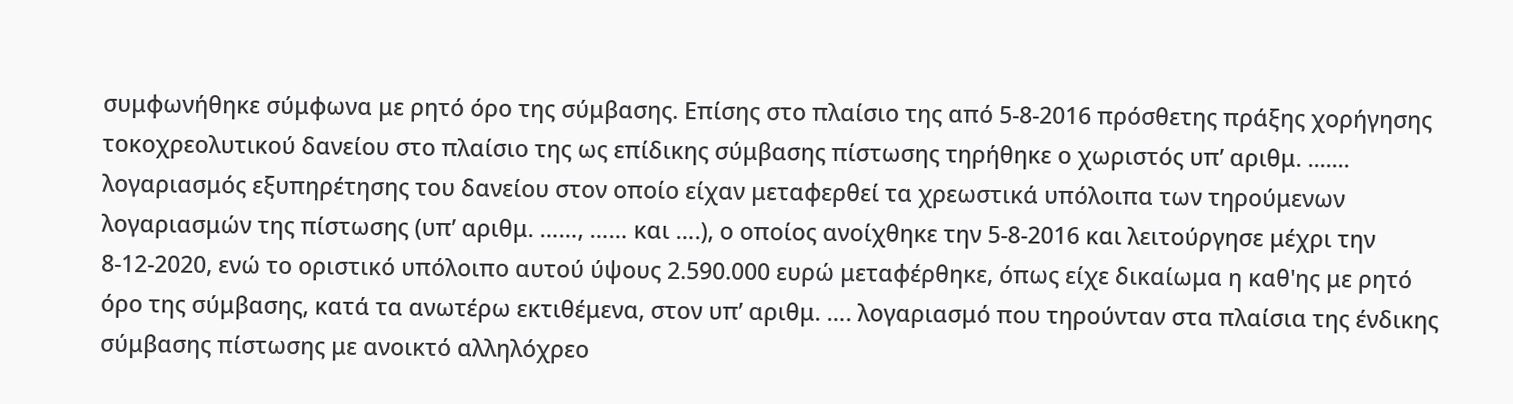συμφωνήθηκε σύμφωνα με ρητό όρο της σύμβασης. Επίσης στο πλαίσιο της από 5-8-2016 πρόσθετης πράξης χορήγησης τοκοχρεολυτικού δανείου στο πλαίσιο της ως επίδικης σύμβασης πίστωσης τηρήθηκε ο χωριστός υπ’ αριθμ. ....... λογαριασμός εξυπηρέτησης του δανείου στον οποίο είχαν μεταφερθεί τα χρεωστικά υπόλοιπα των τηρούμενων λογαριασμών της πίστωσης (υπ’ αριθμ. ……, …… και ….), ο οποίος ανοίχθηκε την 5-8-2016 και λειτούργησε μέχρι την 8-12-2020, ενώ το οριστικό υπόλοιπο αυτού ύψους 2.590.000 ευρώ μεταφέρθηκε, όπως είχε δικαίωμα η καθ'ης με ρητό όρο της σύμβασης, κατά τα ανωτέρω εκτιθέμενα, στον υπ’ αριθμ. …. λογαριασμό που τηρούνταν στα πλαίσια της ένδικης σύμβασης πίστωσης με ανοικτό αλληλόχρεο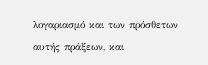λογαριασμό και των πρόσθετων αυτής πράξεων, και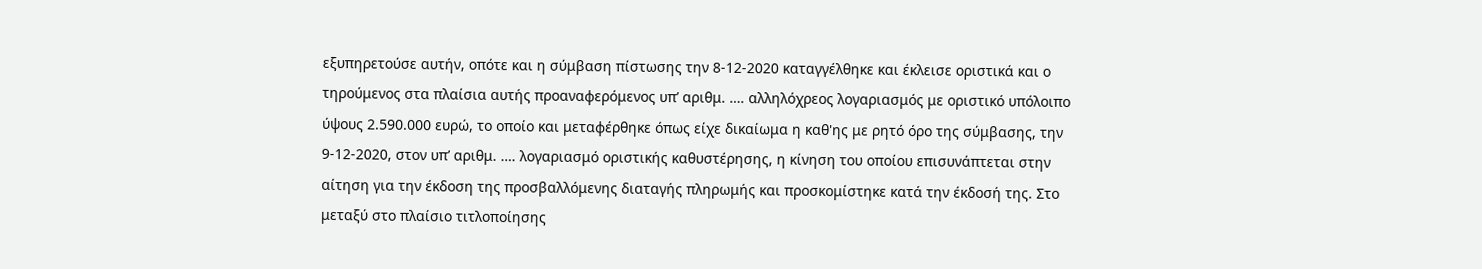εξυπηρετούσε αυτήν, οπότε και η σύμβαση πίστωσης την 8-12-2020 καταγγέλθηκε και έκλεισε οριστικά και ο τηρούμενος στα πλαίσια αυτής προαναφερόμενος υπ’ αριθμ. …. αλληλόχρεος λογαριασμός με οριστικό υπόλοιπο ύψους 2.590.000 ευρώ, το οποίο και μεταφέρθηκε όπως είχε δικαίωμα η καθ'ης με ρητό όρο της σύμβασης, την 9-12-2020, στον υπ’ αριθμ. …. λογαριασμό οριστικής καθυστέρησης, η κίνηση του οποίου επισυνάπτεται στην αίτηση για την έκδοση της προσβαλλόμενης διαταγής πληρωμής και προσκομίστηκε κατά την έκδοσή της. Στο μεταξύ στο πλαίσιο τιτλοποίησης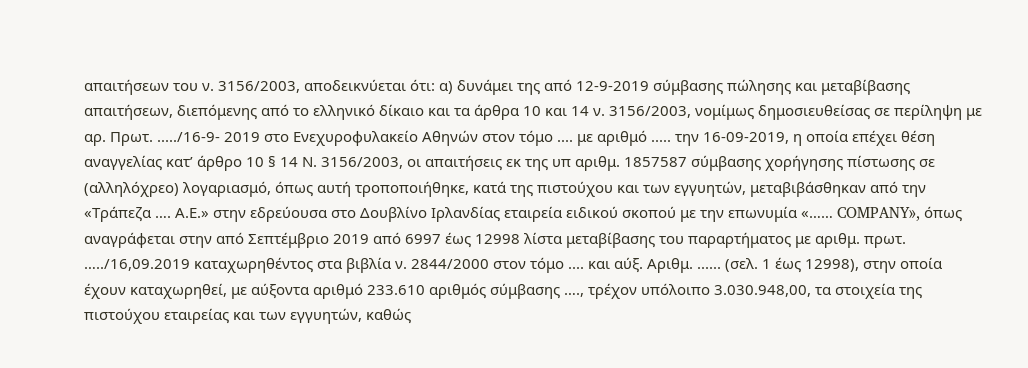απαιτήσεων του ν. 3156/2003, αποδεικνύεται ότι: α) δυνάμει της από 12-9-2019 σύμβασης πώλησης και μεταβίβασης απαιτήσεων, διεπόμενης από το ελληνικό δίκαιο και τα άρθρα 10 και 14 ν. 3156/2003, νομίμως δημοσιευθείσας σε περίληψη με αρ. Πρωτ. ...../16-9- 2019 στο Ενεχυροφυλακείο Αθηνών στον τόμο .... με αριθμό ..... την 16-09-2019, η οποία επέχει θέση αναγγελίας κατ’ άρθρο 10 § 14 Ν. 3156/2003, οι απαιτήσεις εκ της υπ αριθμ. 1857587 σύμβασης χορήγησης πίστωσης σε (αλληλόχρεο) λογαριασμό, όπως αυτή τροποποιήθηκε, κατά της πιστούχου και των εγγυητών, μεταβιβάσθηκαν από την «Τράπεζα …. Α.Ε.» στην εδρεύουσα στο Δουβλίνο Ιρλανδίας εταιρεία ειδικού σκοπού με την επωνυμία «…… COMPANY», όπως αναγράφεται στην από Σεπτέμβριο 2019 από 6997 έως 12998 λίστα μεταβίβασης του παραρτήματος με αριθμ. πρωτ. …../16,09.2019 καταχωρηθέντος στα βιβλία ν. 2844/2000 στον τόμο .... και αύξ. Αριθμ. ...... (σελ. 1 έως 12998), στην οποία έχουν καταχωρηθεί, με αύξοντα αριθμό 233.610 αριθμός σύμβασης …., τρέχον υπόλοιπο 3.030.948,00, τα στοιχεία της πιστούχου εταιρείας και των εγγυητών, καθώς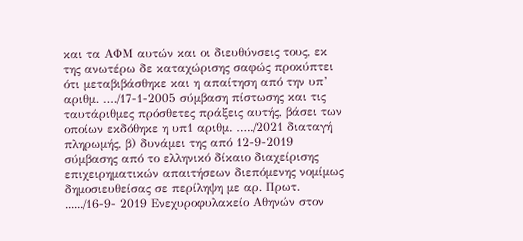και τα ΑΦΜ αυτών και οι διευθύνσεις τους, εκ της ανωτέρω δε καταχώρισης σαφώς προκύπτει ότι μεταβιβάσθηκε και η απαίτηση από την υπ’ αριθμ. …./17-1-2005 σύμβαση πίστωσης και τις ταυτάριθμες πρόσθετες πράξεις αυτής, βάσει των οποίων εκδόθηκε η υπ1 αριθμ. …../2021 διαταγή πληρωμής, β) δυνάμει της από 12-9-2019 σύμβασης από το ελληνικό δίκαιο διαχείρισης επιχειρηματικών απαιτήσεων διεπόμενης νομίμως δημοσιευθείσας σε περίληψη με αρ. Πρωτ. ....../16-9- 2019 Ενεχυροφυλακείο Αθηνών στον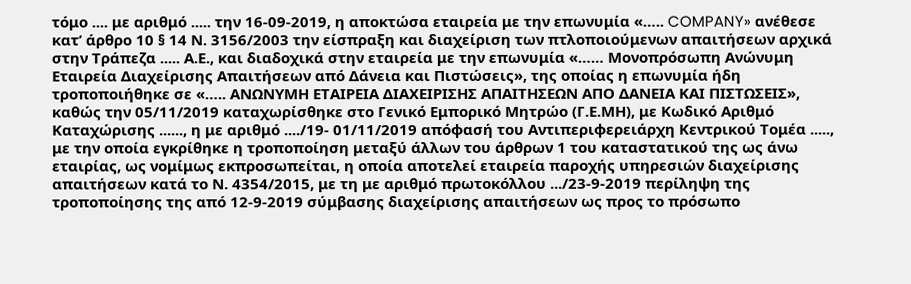τόμο .... με αριθμό ..... την 16-09-2019, η αποκτώσα εταιρεία με την επωνυμία «….. COMPANY» ανέθεσε κατ’ άρθρο 10 § 14 Ν. 3156/2003 την είσπραξη και διαχείριση των πτλοποιούμενων απαιτήσεων αρχικά στην Τράπεζα ..... Α.Ε., και διαδοχικά στην εταιρεία με την επωνυμία «…… Μονοπρόσωπη Ανώνυμη Εταιρεία Διαχείρισης Απαιτήσεων από Δάνεια και Πιστώσεις», της οποίας η επωνυμία ήδη τροποποιήθηκε σε «….. ΑΝΩΝΥΜΗ ΕΤΑΙΡΕΙΑ ΔΙΑΧΕΙΡΙΣΗΣ ΑΠΑΙΤΗΣΕΩΝ ΑΠΟ ΔΑΝΕΙΑ ΚΑΙ ΠΙΣΤΩΣΕΙΣ», καθώς την 05/11/2019 καταχωρίσθηκε στο Γενικό Εμπορικό Μητρώο (Γ.Ε.ΜΗ), με Κωδικό Αριθμό Καταχώρισης ......, η με αριθμό ..../19- 01/11/2019 απόφασή του Αντιπεριφερειάρχη Κεντρικού Τομέα ....., με την οποία εγκρίθηκε η τροποποίηση μεταξύ άλλων του άρθρων 1 του καταστατικού της ως άνω εταιρίας, ως νομίμως εκπροσωπείται, η οποία αποτελεί εταιρεία παροχής υπηρεσιών διαχείρισης απαιτήσεων κατά το Ν. 4354/2015, με τη με αριθμό πρωτοκόλλου .../23-9-2019 περίληψη της τροποποίησης της από 12-9-2019 σύμβασης διαχείρισης απαιτήσεων ως προς το πρόσωπο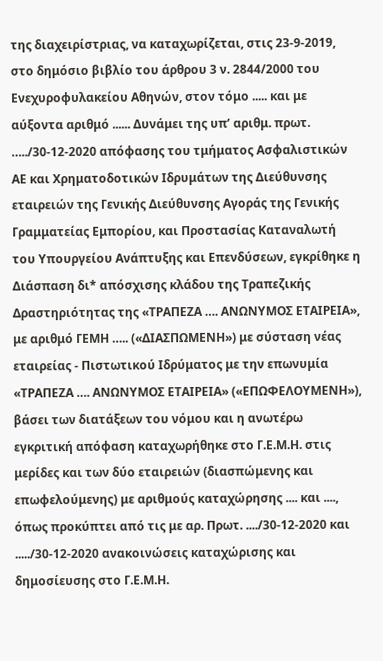της διαχειρίστριας, να καταχωρίζεται, στις 23-9-2019, στο δημόσιο βιβλίο του άρθρου 3 ν. 2844/2000 του Ενεχυροφυλακείου Αθηνών, στον τόμο ..... και με αύξοντα αριθμό ...... Δυνάμει της υπ’ αριθμ. πρωτ. …../30-12-2020 απόφασης του τμήματος Ασφαλιστικών ΑΕ και Χρηματοδοτικών Ιδρυμάτων της Διεύθυνσης εταιρειών της Γενικής Διεύθυνσης Αγοράς της Γενικής Γραμματείας Εμπορίου, και Προστασίας Καταναλωτή του Υπουργείου Ανάπτυξης και Επενδύσεων, εγκρίθηκε η Διάσπαση δι* απόσχισης κλάδου της Τραπεζικής Δραστηριότητας της «ΤΡΑΠΕΖΑ …. ΑΝΩΝΥΜΟΣ ΕΤΑΙΡΕΙΑ», με αριθμό ΓΕΜΗ ….. («ΔΙΑΣΠΩΜΕΝΗ») με σύσταση νέας εταιρείας - Πιστωτικού Ιδρύματος με την επωνυμία «ΤΡΑΠΕΖΑ …. ΑΝΩΝΥΜΟΣ ΕΤΑΙΡΕΙΑ» («ΕΠΩΦΕΛΟΥΜΕΝΗ»), βάσει των διατάξεων του νόμου και η ανωτέρω εγκριτική απόφαση καταχωρήθηκε στο Γ.Ε.Μ.Η. στις μερίδες και των δύο εταιρειών (διασπώμενης και επωφελούμενης) με αριθμούς καταχώρησης .... και ...., όπως προκύπτει από τις με αρ. Πρωτ. ..../30-12-2020 και ...../30-12-2020 ανακοινώσεις καταχώρισης και δημοσίευσης στο Γ.Ε.Μ.Η.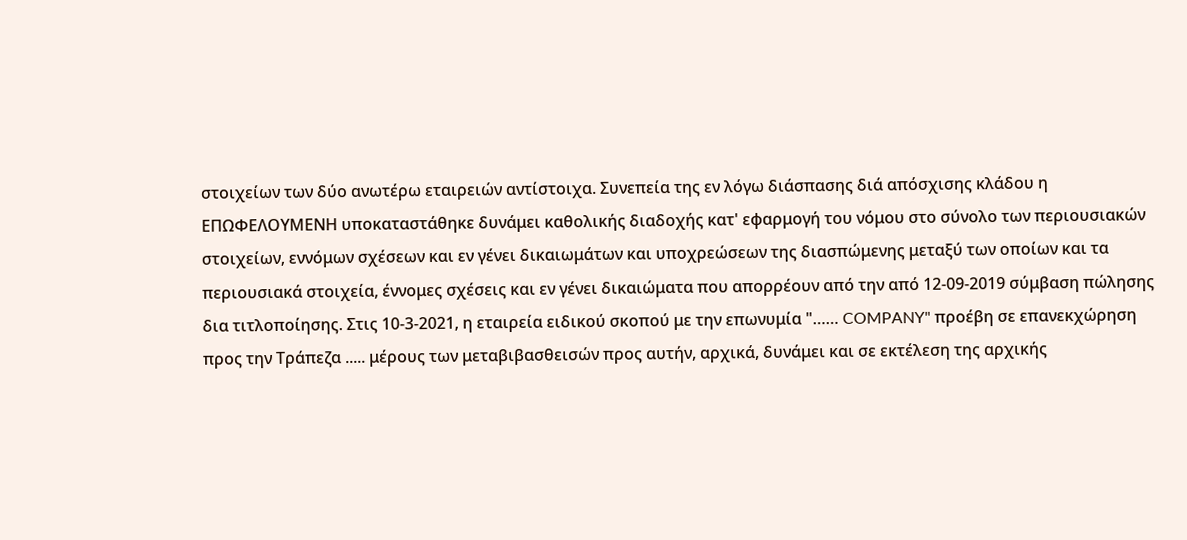στοιχείων των δύο ανωτέρω εταιρειών αντίστοιχα. Συνεπεία της εν λόγω διάσπασης διά απόσχισης κλάδου η ΕΠΩΦΕΛΟΥΜΕΝΗ υποκαταστάθηκε δυνάμει καθολικής διαδοχής κατ' εφαρμογή του νόμου στο σύνολο των περιουσιακών στοιχείων, εννόμων σχέσεων και εν γένει δικαιωμάτων και υποχρεώσεων της διασπώμενης μεταξύ των οποίων και τα περιουσιακά στοιχεία, έννομες σχέσεις και εν γένει δικαιώματα που απορρέουν από την από 12-09-2019 σύμβαση πώλησης δια τιτλοποίησης. Στις 10-3-2021, η εταιρεία ειδικού σκοπού με την επωνυμία "…… COMPANY" προέβη σε επανεκχώρηση προς την Τράπεζα ..... μέρους των μεταβιβασθεισών προς αυτήν, αρχικά, δυνάμει και σε εκτέλεση της αρχικής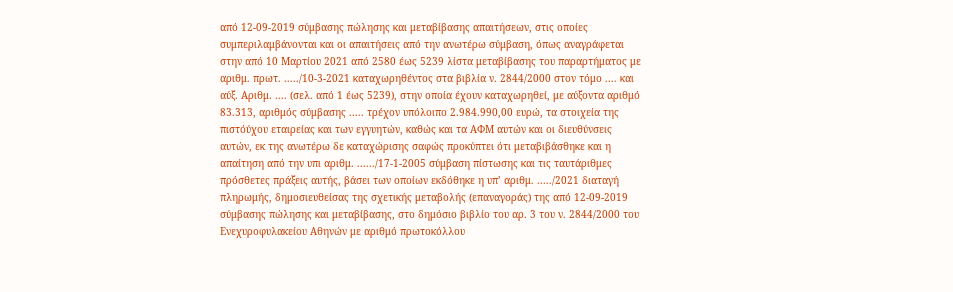από 12-09-2019 σύμβασης πώλησης και μεταβίβασης απαιτήσεων, στις οποίες συμπεριλαμβάνονται και οι απαιτήσεις από την ανωτέρω σύμβαση, όπως αναγράφεται στην από 10 Μαρτίου 2021 από 2580 έως 5239 λίστα μεταβίβασης του παραρτήματος με αριθμ. πρωτ. ...../10-3-2021 καταχωρηθέντος στα βιβλία ν. 2844/2000 στον τόμο .... και αύξ. Αριθμ. .... (σελ. από 1 έως 5239), στην οποία έχουν καταχωρηθεί, με αύξοντα αριθμό 83.313, αριθμός σύμβασης ..... τρέχον υπόλοιπο 2.984.990,00 ευρώ, τα στοιχεία της πιστόύχου εταιρείας και των εγγυητών, καθώς και τα ΑΦΜ αυτών και οι διευθύνσεις αυτών, εκ της ανωτέρω δε καταχώρισης σαφώς προκύπτει ότι μεταβιβάσθηκε και η απαίτηση από την υπι αριθμ. ....../17-1-2005 σύμβαση πίστωσης και τις ταυτάριθμες πρόσθετες πράξεις αυτής, βάσει των οποίων εκδόθηκε η υπ’ αριθμ. ...../2021 διαταγή πληρωμής, δημοσιευθείσας της σχετικής μεταβολής (επαναγοράς) της από 12-09-2019 σύμβασης πώλησης και μεταβίβασης, στο δημόσιο βιβλίο του αρ. 3 του ν. 2844/2000 του Ενεχυροφυλακείου Αθηνών με αριθμό πρωτοκόλλου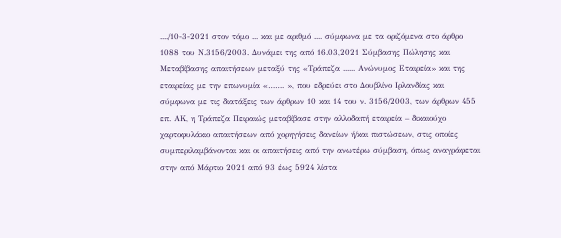..../10-3-2021 στον τόμο ... και με αριθμό .... σύμφωνα με τα οριζόμενα στο άρθρο 1088 του Ν.3156/2003. Δυνάμει της από 16.03,2021 Σύμβασης Πώλησης και Μεταβίβασης απαιτήσεων μεταξύ της «Τράπεζα ...... Ανώνυμος Εταιρεία» και της εταιρείας με την επωνυμία «……. », που εδρεύει στο Δουβλίνο Ιρλανδίας και σύμφωνα με τις διατάξεις των άρθρων 10 και 14 του ν. 3156/2003, των άρθρων 455 επ. ΑΚ, η Τράπεζα Πειραιώς μεταβίβασε στην αλλοδαπή εταιρεία – δικαιούχο χαρτοφυλάκιο απαιτήσεων από χορηγήσεις δανείων ή/και πιστώσεων, στις οποίες συμπεριλαμβάνονται και οι απαιτήσεις από την ανωτέρω σύμβαση, όπως αναγράφεται στην από Μάρτιο 2021 από 93 έως 5924 λίστα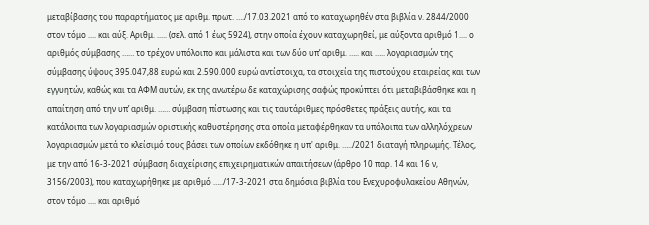μεταβίβασης του παραρτήματος με αριθμ. πρωτ. …./17.03.2021 από το καταχωρηθέν στα βιβλία ν. 2844/2000 στον τόμο .... και αύξ. Αριθμ. ..... (σελ. από 1 έως 5924), στην οποία έχουν καταχωρηθεί, με αύξοντα αριθμό 1.... ο αριθμός σύμβασης …… το τρέχον υπόλοιπο και μάλιστα και των δύο υπ’ αριθμ. ….. και ….. λογαριασμών της σύμβασης ύψους 395.047,88 ευρώ και 2.590.000 ευρώ αντίστοιχα, τα στοιχεία της πιστούχου εταιρείας και των εγγυητών, καθώς και τα ΑΦΜ αυτών, εκ της ανωτέρω δε καταχώρισης σαφώς προκύπτει ότι μεταβιβάσθηκε και η απαίτηση από την υπ’ αριθμ. …… σύμβαση πίστωσης και τις ταυτάριθμες πρόσθετες πράξεις αυτής, και τα κατάλοιπα των λογαριασμών οριστικής καθυστέρησης στα οποία μεταφέρθηκαν τα υπόλοιπα των αλληλόχρεων λογαριασμών μετά το κλείσιμό τους βάσει των οποίων εκδόθηκε η υπ' αριθμ. …../2021 διαταγή πληρωμής. Τέλος, με την από 16-3-2021 σύμβαση διαχείρισης επιχειρηματικών απαιτήσεων (άρθρο 10 παρ. 14 και 16 ν, 3156/2003), που καταχωρήθηκε με αριθμό …../17-3-2021 στα δημόσια βιβλία του Ενεχυροφυλακείου Αθηνών, στον τόμο .... και αριθμό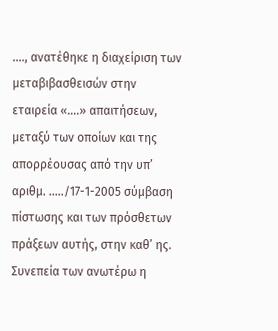...., ανατέθηκε η διαχείριση των μεταβιβασθεισών στην εταιρεία «….» απαιτήσεων, μεταξύ των οποίων και της απορρέουσας από την υπ’ αριθμ. …../17-1-2005 σύμβαση πίστωσης και των πρόσθετων πράξεων αυτής, στην καθ’ ης. Συνεπεία των ανωτέρω η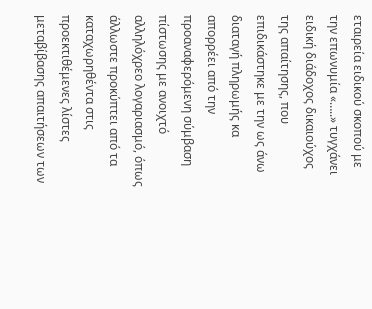εταιρεία ειδικού σκοπού με την επωνυμία «…..» τυγχάνει ειδική διάδοχος δικαιούχος της απαίτησης, που επιδικάστηκε με την ως άνω διαταγή πληρωμής κα απορρέει από την προαναφερόμενη σύμβαση πίστωσης με ανοιχτό αλληλόχρεο λογαριασμό, όπως άλλωστε προκύπτει από τα καταχωρηθέντα στις προεκτιθέμενες λίστες μεταβίβασης απαιτήσεων των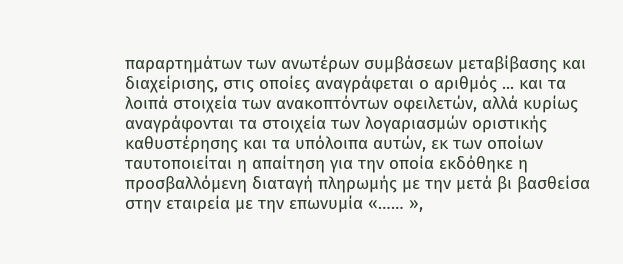παραρτημάτων των ανωτέρων συμβάσεων μεταβίβασης και διαχείρισης, στις οποίες αναγράφεται ο αριθμός ... και τα λοιπά στοιχεία των ανακοπτόντων οφειλετών, αλλά κυρίως αναγράφονται τα στοιχεία των λογαριασμών οριστικής καθυστέρησης και τα υπόλοιπα αυτών, εκ των οποίων ταυτοποιείται η απαίτηση για την οποία εκδόθηκε η προσβαλλόμενη διαταγή πληρωμής με την μετά βι βασθείσα στην εταιρεία με την επωνυμία «…… »,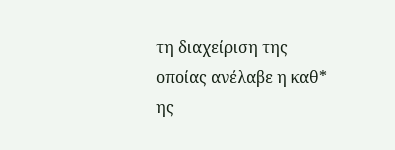τη διαχείριση της οποίας ανέλαβε η καθ* ης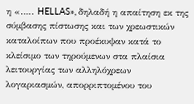η «….. HELLAS», δηλαδή η απαίτηση εκ της σύμβασης πίστωσης και των χρεωστικών καταλοίπων που προέκυψαν κατά το κλείσιμο των τηρούμενων στα πλαίσια λειτουργίας των αλληλόχρεων λογαριασμών, απορριπτομένου του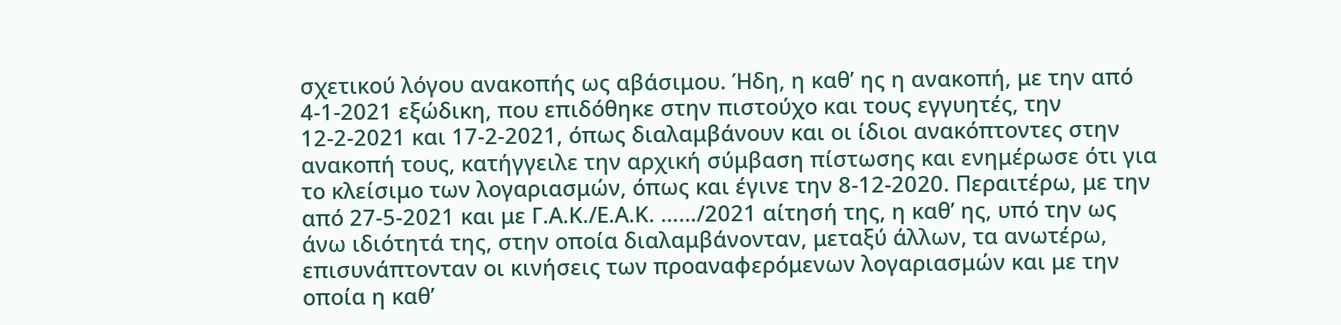σχετικού λόγου ανακοπής ως αβάσιμου. Ήδη, η καθ’ ης η ανακοπή, με την από 4-1-2021 εξώδικη, που επιδόθηκε στην πιστούχο και τους εγγυητές, την 12-2-2021 και 17-2-2021, όπως διαλαμβάνουν και οι ίδιοι ανακόπτοντες στην ανακοπή τους, κατήγγειλε την αρχική σύμβαση πίστωσης και ενημέρωσε ότι για το κλείσιμο των λογαριασμών, όπως και έγινε την 8-12-2020. Περαιτέρω, με την από 27-5-2021 και με Γ.Α.Κ./Ε.Α.Κ. ……/2021 αίτησή της, η καθ’ ης, υπό την ως άνω ιδιότητά της, στην οποία διαλαμβάνονταν, μεταξύ άλλων, τα ανωτέρω, επισυνάπτονταν οι κινήσεις των προαναφερόμενων λογαριασμών και με την οποία η καθ’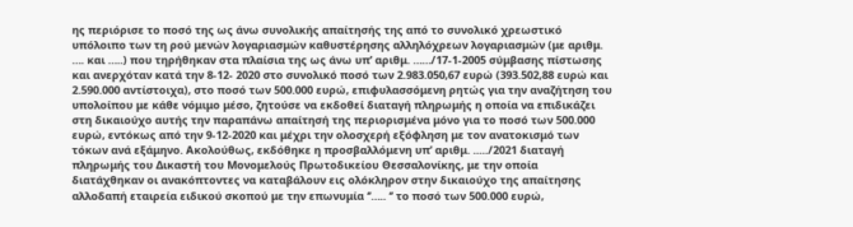ης περιόρισε το ποσό της ως άνω συνολικής απαίτησής της από το συνολικό χρεωστικό υπόλοιπο των τη ρού μενών λογαριασμών καθυστέρησης αλληλόχρεων λογαριασμών (με αριθμ. …. και …..) που τηρήθηκαν στα πλαίσια της ως άνω υπ’ αριθμ. ……/17-1-2005 σύμβασης πίστωσης και ανερχόταν κατά την 8-12- 2020 στο συνολικό ποσό των 2.983.050,67 ευρώ (393.502,88 ευρώ και 2.590.000 αντίστοιχα), στο ποσό των 500.000 ευρώ, επιφυλασσόμενη ρητώς για την αναζήτηση του υπολοίπου με κάθε νόμιμο μέσο, ζητούσε να εκδοθεί διαταγή πληρωμής η οποία να επιδικάζει στη δικαιούχο αυτής την παραπάνω απαίτησή της περιορισμένα μόνο για το ποσό των 500.000 ευρώ, εντόκως από την 9-12-2020 και μέχρι την ολοσχερή εξόφληση με τον ανατοκισμό των τόκων ανά εξάμηνο. Ακολούθως, εκδόθηκε η προσβαλλόμενη υπ’ αριθμ. ...../2021 διαταγή πληρωμής του Δικαστή του Μονομελούς Πρωτοδικείου Θεσσαλονίκης, με την οποία διατάχθηκαν οι ανακόπτοντες να καταβάλουν εις ολόκληρον στην δικαιούχο της απαίτησης αλλοδαπή εταιρεία ειδικού σκοπού με την επωνυμία ‘’….. ‘’ το ποσό των 500.000 ευρώ,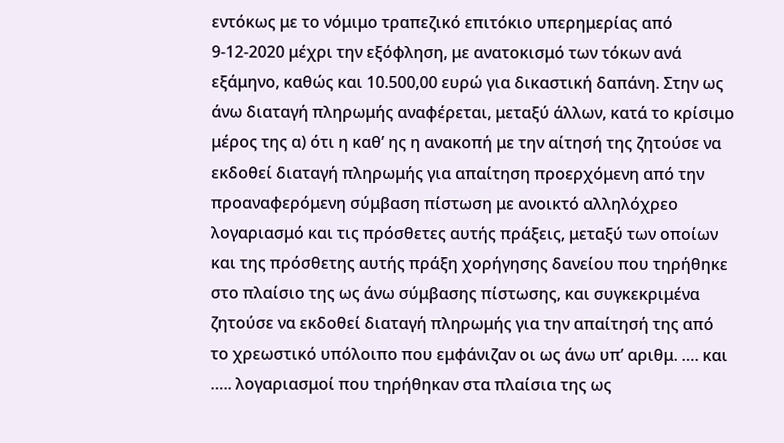εντόκως με το νόμιμο τραπεζικό επιτόκιο υπερημερίας από 9-12-2020 μέχρι την εξόφληση, με ανατοκισμό των τόκων ανά εξάμηνο, καθώς και 10.500,00 ευρώ για δικαστική δαπάνη. Στην ως άνω διαταγή πληρωμής αναφέρεται, μεταξύ άλλων, κατά το κρίσιμο μέρος της α) ότι η καθ’ ης η ανακοπή με την αίτησή της ζητούσε να εκδοθεί διαταγή πληρωμής για απαίτηση προερχόμενη από την προαναφερόμενη σύμβαση πίστωση με ανοικτό αλληλόχρεο λογαριασμό και τις πρόσθετες αυτής πράξεις, μεταξύ των οποίων και της πρόσθετης αυτής πράξη χορήγησης δανείου που τηρήθηκε στο πλαίσιο της ως άνω σύμβασης πίστωσης, και συγκεκριμένα ζητούσε να εκδοθεί διαταγή πληρωμής για την απαίτησή της από το χρεωστικό υπόλοιπο που εμφάνιζαν οι ως άνω υπ’ αριθμ. …. και ….. λογαριασμοί που τηρήθηκαν στα πλαίσια της ως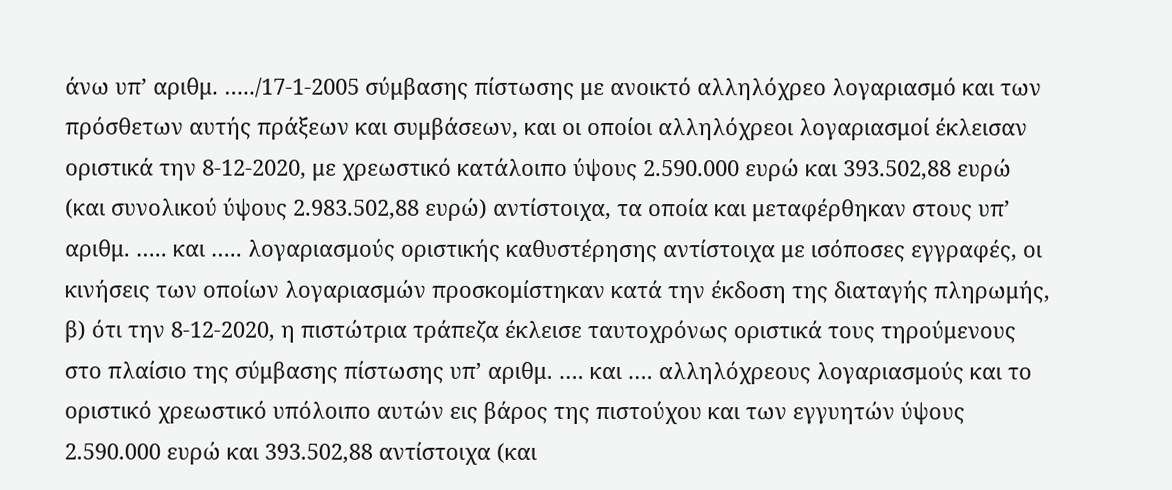άνω υπ’ αριθμ. …../17-1-2005 σύμβασης πίστωσης με ανοικτό αλληλόχρεο λογαριασμό και των πρόσθετων αυτής πράξεων και συμβάσεων, και οι οποίοι αλληλόχρεοι λογαριασμοί έκλεισαν οριστικά την 8-12-2020, με χρεωστικό κατάλοιπο ύψους 2.590.000 ευρώ και 393.502,88 ευρώ (και συνολικού ύψους 2.983.502,88 ευρώ) αντίστοιχα, τα οποία και μεταφέρθηκαν στους υπ’ αριθμ. ….. και ….. λογαριασμούς οριστικής καθυστέρησης αντίστοιχα με ισόποσες εγγραφές, οι κινήσεις των οποίων λογαριασμών προσκομίστηκαν κατά την έκδοση της διαταγής πληρωμής, β) ότι την 8-12-2020, η πιστώτρια τράπεζα έκλεισε ταυτοχρόνως οριστικά τους τηρούμενους στο πλαίσιο της σύμβασης πίστωσης υπ’ αριθμ. …. και …. αλληλόχρεους λογαριασμούς και το οριστικό χρεωστικό υπόλοιπο αυτών εις βάρος της πιστούχου και των εγγυητών ύψους 2.590.000 ευρώ και 393.502,88 αντίστοιχα (και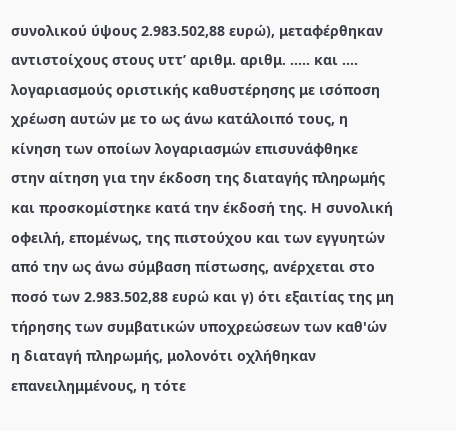συνολικού ύψους 2.983.502,88 ευρώ), μεταφέρθηκαν αντιστοίχους στους υττ’ αριθμ. αριθμ. ….. και …. λογαριασμούς οριστικής καθυστέρησης με ισόποση χρέωση αυτών με το ως άνω κατάλοιπό τους, η κίνηση των οποίων λογαριασμών επισυνάφθηκε στην αίτηση για την έκδοση της διαταγής πληρωμής και προσκομίστηκε κατά την έκδοσή της. Η συνολική οφειλή, επομένως, της πιστούχου και των εγγυητών από την ως άνω σύμβαση πίστωσης, ανέρχεται στο ποσό των 2.983.502,88 ευρώ και γ) ότι εξαιτίας της μη τήρησης των συμβατικών υποχρεώσεων των καθ'ών η διαταγή πληρωμής, μολονότι οχλήθηκαν επανειλημμένους, η τότε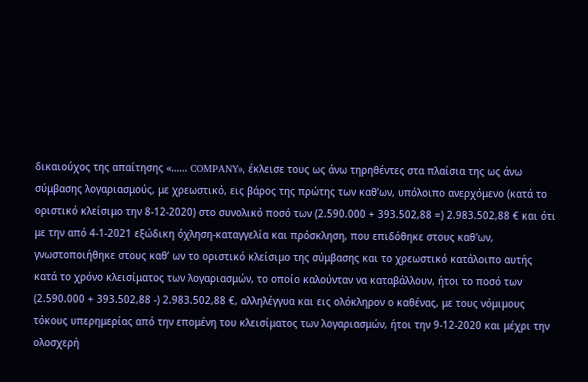δικαιούχος της απαίτησης «…… COMPANY», έκλεισε τους ως άνω τηρηθέντες στα πλαίσια της ως άνω σύμβασης λογαριασμούς, με χρεωστικό, εις βάρος της πρώτης των καθ’ων, υπόλοιπο ανερχόμενο (κατά το οριστικό κλείσιμο την 8-12-2020) στο συνολικό ποσό των (2.590.000 + 393.502,88 =) 2.983.502,88 € και ότι με την από 4-1-2021 εξώδικη όχληση-καταγγελία και πρόσκληση, που επιδόθηκε στους καθ'ων, γνωστοποιήθηκε στους καθ’ ων το οριστικό κλείσιμο της σύμβασης και το χρεωστικό κατάλοιπο αυτής κατά το χρόνο κλεισίματος των λογαριασμών, το οποίο καλούνταν να καταβάλλουν, ήτοι το ποσό των (2.590.000 + 393.502,88 -) 2.983.502,88 €, αλληλέγγυα και εις ολόκληρον ο καθένας, με τους νόμιμους τόκους υπερημερίας από την επομένη του κλεισίματος των λογαριασμών, ήτοι την 9-12-2020 και μέχρι την ολοσχερή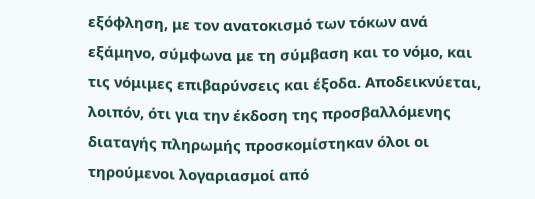εξόφληση, με τον ανατοκισμό των τόκων ανά εξάμηνο, σύμφωνα με τη σύμβαση και το νόμο, και τις νόμιμες επιβαρύνσεις και έξοδα. Αποδεικνύεται, λοιπόν, ότι για την έκδοση της προσβαλλόμενης διαταγής πληρωμής προσκομίστηκαν όλοι οι τηρούμενοι λογαριασμοί από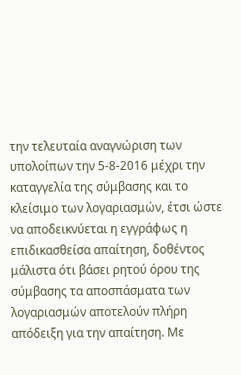την τελευταία αναγνώριση των υπολοίπων την 5-8-2016 μέχρι την καταγγελία της σύμβασης και το κλείσιμο των λογαριασμών, έτσι ώστε να αποδεικνύεται η εγγράφως η επιδικασθείσα απαίτηση, δοθέντος μάλιστα ότι βάσει ρητού όρου της σύμβασης τα αποσπάσματα των λογαριασμών αποτελούν πλήρη απόδειξη για την απαίτηση. Με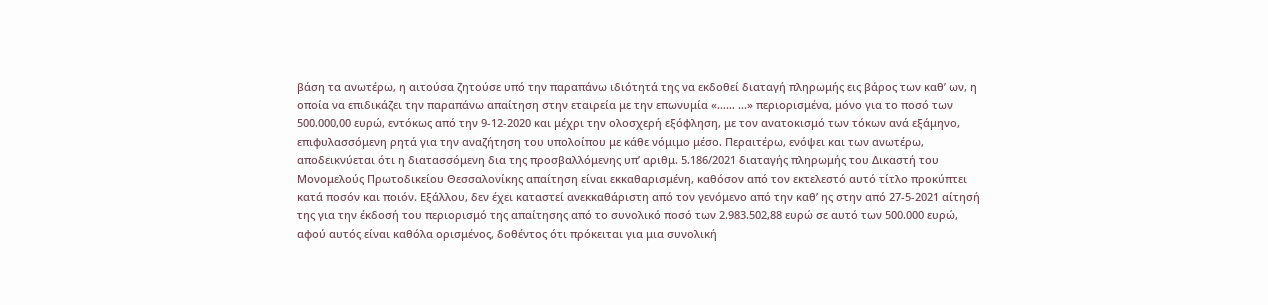βάση τα ανωτέρω, η αιτούσα ζητούσε υπό την παραπάνω ιδιότητά της να εκδοθεί διαταγή πληρωμής εις βάρος των καθ’ ων, η οποία να επιδικάζει την παραπάνω απαίτηση στην εταιρεία με την επωνυμία «…… ...» περιορισμένα, μόνο για το ποσό των 500.000,00 ευρώ, εντόκως από την 9-12-2020 και μέχρι την ολοσχερή εξόφληση, με τον ανατοκισμό των τόκων ανά εξάμηνο, επιφυλασσόμενη ρητά για την αναζήτηση του υπολοίπου με κάθε νόμιμο μέσο. Περαιτέρω, ενόψει και των ανωτέρω, αποδεικνύεται ότι η διατασσόμενη δια της προσβαλλόμενης υπ’ αριθμ. 5.186/2021 διαταγής πληρωμής του Δικαστή του Μονομελούς Πρωτοδικείου Θεσσαλονίκης απαίτηση είναι εκκαθαρισμένη, καθόσον από τον εκτελεστό αυτό τίτλο προκύπτει κατά ποσόν και ποιόν. Εξάλλου, δεν έχει καταστεί ανεκκαθάριστη από τον γενόμενο από την καθ’ ης στην από 27-5-2021 αίτησή της για την έκδοσή του περιορισμό της απαίτησης από το συνολικό ποσό των 2.983.502,88 ευρώ σε αυτό των 500.000 ευρώ, αφού αυτός είναι καθόλα ορισμένος, δοθέντος ότι πρόκειται για μια συνολική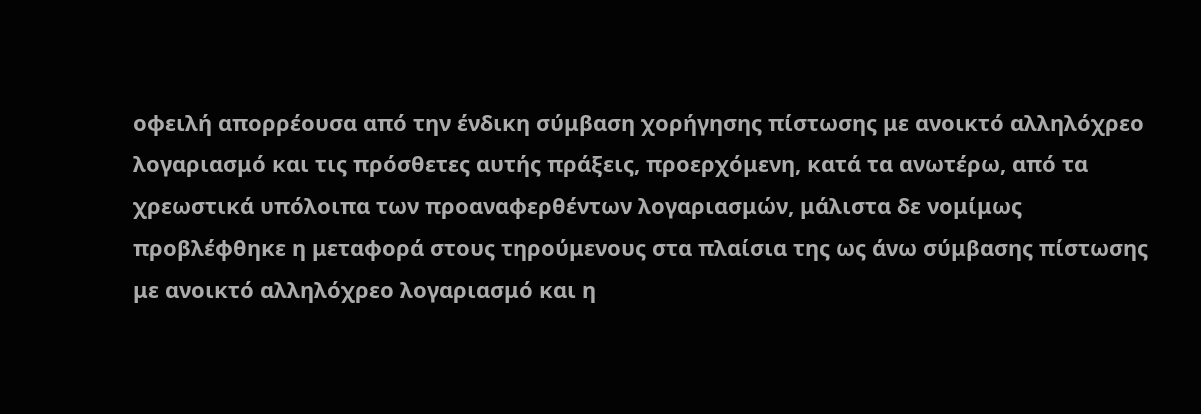οφειλή απορρέουσα από την ένδικη σύμβαση χορήγησης πίστωσης με ανοικτό αλληλόχρεο λογαριασμό και τις πρόσθετες αυτής πράξεις, προερχόμενη, κατά τα ανωτέρω, από τα χρεωστικά υπόλοιπα των προαναφερθέντων λογαριασμών, μάλιστα δε νομίμως προβλέφθηκε η μεταφορά στους τηρούμενους στα πλαίσια της ως άνω σύμβασης πίστωσης με ανοικτό αλληλόχρεο λογαριασμό και η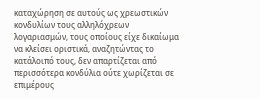καταχώρηση σε αυτούς ως χρεωστικών κονδυλίων τους αλληλόχρεων λογαριασμών, τους οποίους είχε δικαίωμα να κλείσει οριστικά, αναζητώντας το κατάλοιπό τους, δεν απαρτίζεται από περισσότερα κονδύλια ούτε χωρίζεται σε επιμέρους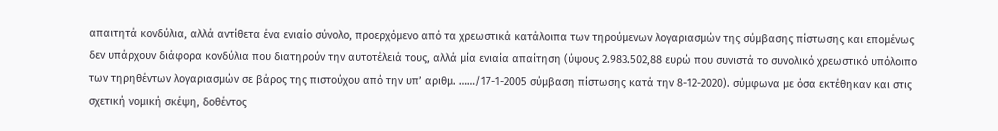απαιτητά κονδύλια, αλλά αντίθετα ένα ενιαίο σύνολο, προερχόμενο από τα χρεωστικά κατάλοιπα των τηρούμενων λογαριασμών της σύμβασης πίστωσης και επομένως δεν υπάρχουν διάφορα κονδύλια που διατηρούν την αυτοτέλειά τους, αλλά μία ενιαία απαίτηση (ύψους 2.983.502,88 ευρώ που συνιστά το συνολικό χρεωστικό υπόλοιπο των τηρηθέντων λογαριασμών σε βάρος της πιστούχου από την υπ’ αριθμ. ……/17-1-2005 σύμβαση πίστωσης κατά την 8-12-2020). σύμφωνα με όσα εκτέθηκαν και στις σχετική νομική σκέψη, δοθέντος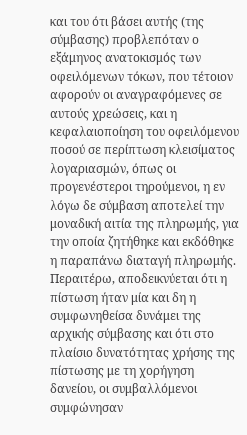και του ότι βάσει αυτής (της σύμβασης) προβλεπόταν ο εξάμηνος ανατοκισμός των οφειλόμενων τόκων, που τέτοιον αφορούν οι αναγραφόμενες σε αυτούς χρεώσεις, και η κεφαλαιοποίηση του οφειλόμενου ποσού σε περίπτωση κλεισίματος λογαριασμών, όπως οι προγενέστεροι τηρούμενοι, η εν λόγω δε σύμβαση αποτελεί την μοναδική αιτία της πληρωμής, για την οποία ζητήθηκε και εκδόθηκε η παραπάνω διαταγή πληρωμής. Περαιτέρω, αποδεικνύεται ότι η πίστωση ήταν μία και δη η συμφωνηθείσα δυνάμει της αρχικής σύμβασης και ότι στο πλαίσιο δυνατότητας χρήσης της πίστωσης με τη χορήγηση δανείου, οι συμβαλλόμενοι συμφώνησαν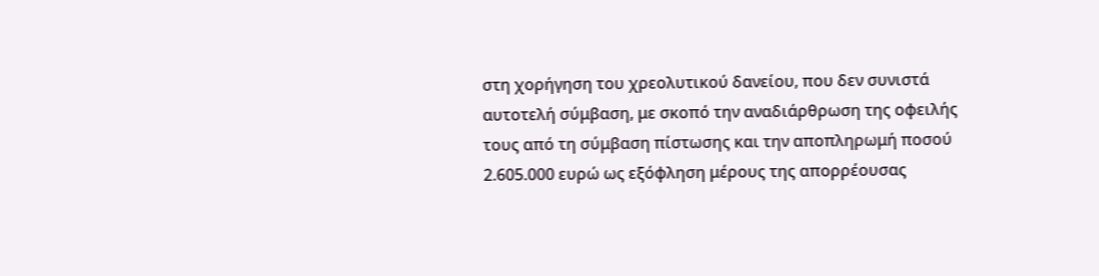στη χορήγηση του χρεολυτικού δανείου, που δεν συνιστά αυτοτελή σύμβαση, με σκοπό την αναδιάρθρωση της οφειλής τους από τη σύμβαση πίστωσης και την αποπληρωμή ποσού 2.605.000 ευρώ ως εξόφληση μέρους της απορρέουσας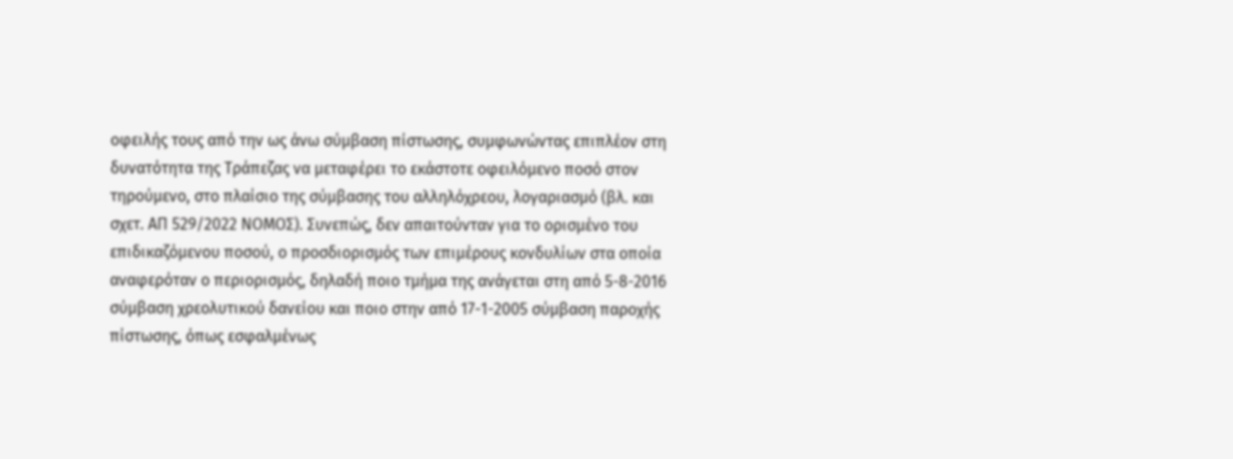οφειλής τους από την ως άνω σύμβαση πίστωσης, συμφωνώντας επιπλέον στη δυνατότητα της Τράπεζας να μεταφέρει το εκάστοτε οφειλόμενο ποσό στον τηρούμενο, στο πλαίσιο της σύμβασης του αλληλόχρεου, λογαριασμό (βλ. και σχετ. ΑΠ 529/2022 ΝΟΜΟΣ). Συνεπώς, δεν απαιτούνταν για το ορισμένο του επιδικαζόμενου ποσού, ο προσδιορισμός των επιμέρους κονδυλίων στα οποία αναφερόταν ο περιορισμός, δηλαδή ποιο τμήμα της ανάγεται στη από 5-8-2016 σύμβαση χρεολυτικού δανείου και ποιο στην από 17-1-2005 σύμβαση παροχής πίστωσης, όπως εσφαλμένως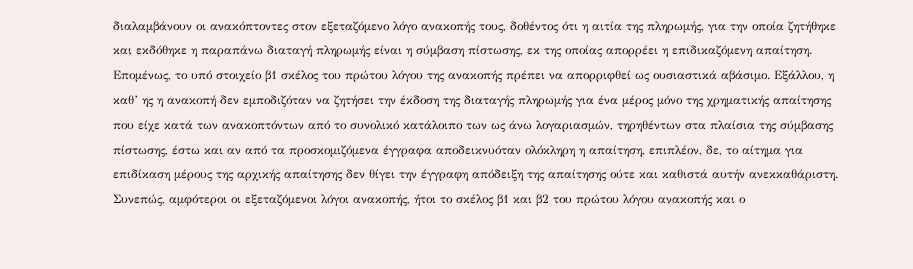διαλαμβάνουν οι ανακόπτοντες στον εξεταζόμενο λόγο ανακοπής τους, δοθέντος ότι η αιτία της πληρωμής, για την οποία ζητήθηκε και εκδόθηκε η παραπάνω διαταγή πληρωμής είναι η σύμβαση πίστωσης, εκ της οποίας απορρέει η επιδικαζόμενη απαίτηση. Επομένως, το υπό στοιχείο β1 σκέλος του πρώτου λόγου της ανακοπής πρέπει να απορριφθεί ως ουσιαστικά αβάσιμο. Εξάλλου, η καθ’ ης η ανακοπή δεν εμποδιζόταν να ζητήσει την έκδοση της διαταγής πληρωμής για ένα μέρος μόνο της χρηματικής απαίτησης που είχε κατά των ανακοπτόντων από το συνολικό κατάλοιπο των ως άνω λογαριασμών, τηρηθέντων στα πλαίσια της σύμβασης πίστωσης, έστω και αν από τα προσκομιζόμενα έγγραφα αποδεικνυόταν ολόκληρη η απαίτηση, επιπλέον, δε, το αίτημα για επιδίκαση μέρους της αρχικής απαίτησης δεν θίγει την έγγραφη απόδειξη της απαίτησης ούτε και καθιστά αυτήν ανεκκαθάριστη. Συνεπώς, αμφότεροι οι εξεταζόμενοι λόγοι ανακοπής, ήτοι το σκέλος β1 και β2 του πρώτου λόγου ανακοπής και ο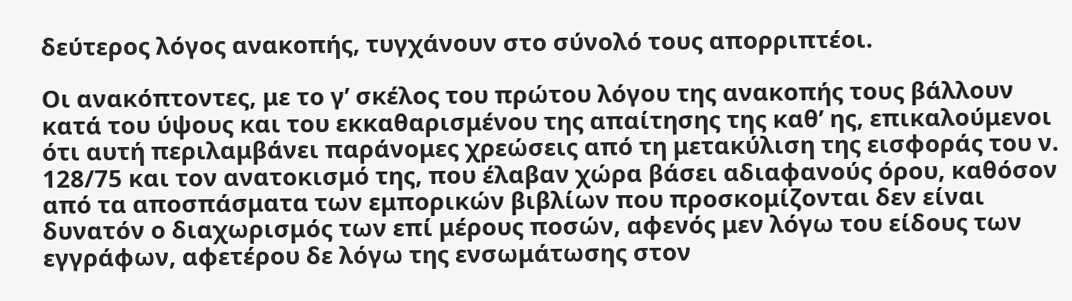δεύτερος λόγος ανακοπής, τυγχάνουν στο σύνολό τους απορριπτέοι.

Οι ανακόπτοντες, με το γ’ σκέλος του πρώτου λόγου της ανακοπής τους βάλλουν κατά του ύψους και του εκκαθαρισμένου της απαίτησης της καθ’ ης, επικαλούμενοι ότι αυτή περιλαμβάνει παράνομες χρεώσεις από τη μετακύλιση της εισφοράς του ν. 128/75 και τον ανατοκισμό της, που έλαβαν χώρα βάσει αδιαφανούς όρου, καθόσον από τα αποσπάσματα των εμπορικών βιβλίων που προσκομίζονται δεν είναι δυνατόν ο διαχωρισμός των επί μέρους ποσών, αφενός μεν λόγω του είδους των εγγράφων, αφετέρου δε λόγω της ενσωμάτωσης στον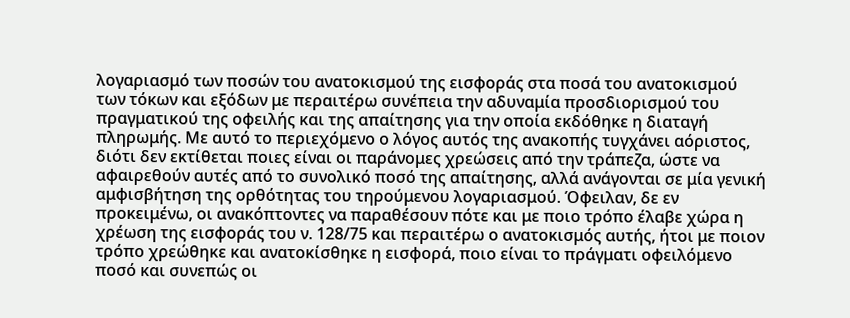λογαριασμό των ποσών του ανατοκισμού της εισφοράς στα ποσά του ανατοκισμού των τόκων και εξόδων με περαιτέρω συνέπεια την αδυναμία προσδιορισμού του πραγματικού της οφειλής και της απαίτησης για την οποία εκδόθηκε η διαταγή πληρωμής. Με αυτό το περιεχόμενο ο λόγος αυτός της ανακοπής τυγχάνει αόριστος, διότι δεν εκτίθεται ποιες είναι οι παράνομες χρεώσεις από την τράπεζα, ώστε να αφαιρεθούν αυτές από το συνολικό ποσό της απαίτησης, αλλά ανάγονται σε μία γενική αμφισβήτηση της ορθότητας του τηρούμενου λογαριασμού. Όφειλαν, δε εν προκειμένω, οι ανακόπτοντες να παραθέσουν πότε και με ποιο τρόπο έλαβε χώρα η χρέωση της εισφοράς του ν. 128/75 και περαιτέρω ο ανατοκισμός αυτής, ήτοι με ποιον τρόπο χρεώθηκε και ανατοκίσθηκε η εισφορά, ποιο είναι το πράγματι οφειλόμενο ποσό και συνεπώς οι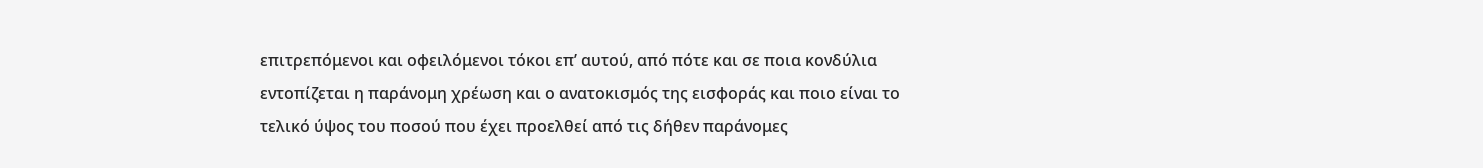επιτρεπόμενοι και οφειλόμενοι τόκοι επ’ αυτού, από πότε και σε ποια κονδύλια εντοπίζεται η παράνομη χρέωση και ο ανατοκισμός της εισφοράς και ποιο είναι το τελικό ύψος του ποσού που έχει προελθεί από τις δήθεν παράνομες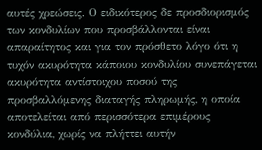αυτές χρεώσεις. Ο ειδικότερος δε προσδιορισμός των κονδυλίων που προσβάλλονται είναι απαραίτητος και για τον πρόσθετο λόγο ότι η τυχόν ακυρότητα κάποιου κονδυλίου συνεπάγεται ακυρότητα αντίστοιχου ποσού της προσβαλλόμενης διαταγής πληρωμής, η οποία αποτελείται από περισσότερα επιμέρους κονδύλια, χωρίς να πλήττει αυτήν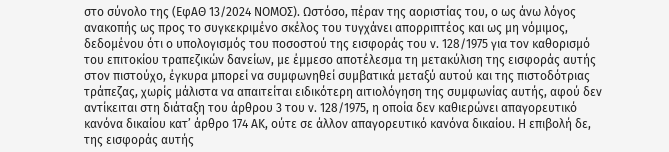στο σύνολο της (ΕφΑΘ 13/2024 ΝΟΜΟΣ). Ωστόσο, πέραν της αοριστίας του, ο ως άνω λόγος ανακοπής ως προς το συγκεκριμένο σκέλος του τυγχάνει απορριπτέος και ως μη νόμιμος, δεδομένου ότι ο υπολογισμός του ποσοστού της εισφοράς του ν. 128/1975 για τον καθορισμό του επιτοκίου τραπεζικών δανείων, με έμμεσο αποτέλεσμα τη μετακύλιση της εισφοράς αυτής στον πιστούχο, έγκυρα μπορεί να συμφωνηθεί συμβατικά μεταξύ αυτού και της πιστοδότριας τράπεζας, χωρίς μάλιστα να απαιτείται ειδικότερη αιτιολόγηση της συμφωνίας αυτής, αφού δεν αντίκειται στη διάταξη του άρθρου 3 του ν. 128/1975, η οποία δεν καθιερώνει απαγορευτικό κανόνα δικαίου κατ’ άρθρο 174 ΑΚ, ούτε σε άλλον απαγορευτικό κανόνα δικαίου. Η επιβολή δε, της εισφοράς αυτής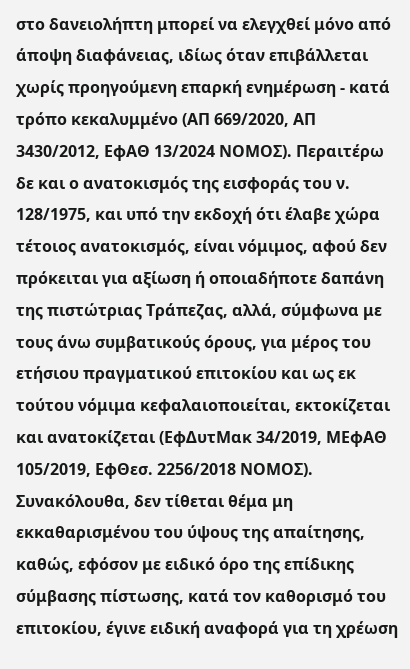στο δανειολήπτη μπορεί να ελεγχθεί μόνο από άποψη διαφάνειας, ιδίως όταν επιβάλλεται χωρίς προηγούμενη επαρκή ενημέρωση - κατά τρόπο κεκαλυμμένο (ΑΠ 669/2020, ΑΠ 3430/2012, ΕφΑΘ 13/2024 ΝΟΜΟΣ). Περαιτέρω δε και ο ανατοκισμός της εισφοράς του ν. 128/1975, και υπό την εκδοχή ότι έλαβε χώρα τέτοιος ανατοκισμός, είναι νόμιμος, αφού δεν πρόκειται για αξίωση ή οποιαδήποτε δαπάνη της πιστώτριας Τράπεζας, αλλά, σύμφωνα με τους άνω συμβατικούς όρους, για μέρος του ετήσιου πραγματικού επιτοκίου και ως εκ τούτου νόμιμα κεφαλαιοποιείται, εκτοκίζεται και ανατοκίζεται (ΕφΔυτΜακ 34/2019, ΜΕφΑΘ 105/2019, ΕφΘεσ. 2256/2018 ΝΟΜΟΣ). Συνακόλουθα, δεν τίθεται θέμα μη εκκαθαρισμένου του ύψους της απαίτησης, καθώς, εφόσον με ειδικό όρο της επίδικης σύμβασης πίστωσης, κατά τον καθορισμό του επιτοκίου, έγινε ειδική αναφορά για τη χρέωση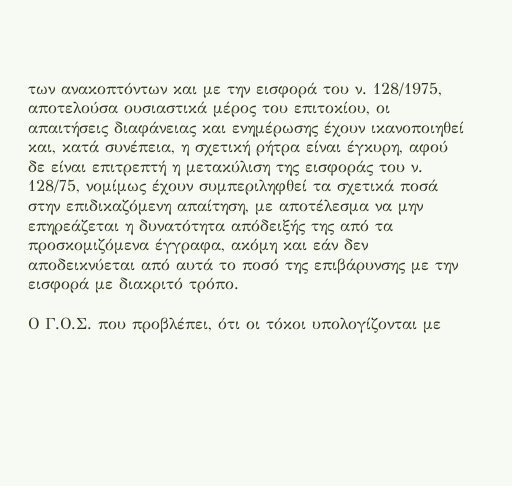των ανακοπτόντων και με την εισφορά του ν. 128/1975, αποτελούσα ουσιαστικά μέρος του επιτοκίου, οι απαιτήσεις διαφάνειας και ενημέρωσης έχουν ικανοποιηθεί και, κατά συνέπεια, η σχετική ρήτρα είναι έγκυρη, αφού δε είναι επιτρεπτή η μετακύλιση της εισφοράς του ν. 128/75, νομίμως έχουν συμπεριληφθεί τα σχετικά ποσά στην επιδικαζόμενη απαίτηση, με αποτέλεσμα να μην επηρεάζεται η δυνατότητα απόδειξής της από τα προσκομιζόμενα έγγραφα, ακόμη και εάν δεν αποδεικνύεται από αυτά το ποσό της επιβάρυνσης με την εισφορά με διακριτό τρόπο.

Ο Γ.Ο.Σ. που προβλέπει, ότι οι τόκοι υπολογίζονται με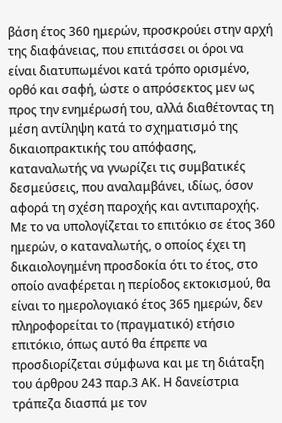βάση έτος 360 ημερών, προσκρούει στην αρχή της διαφάνειας, που επιτάσσει οι όροι να είναι διατυπωμένοι κατά τρόπο ορισμένο, ορθό και σαφή, ώστε ο απρόσεκτος μεν ως προς την ενημέρωσή του, αλλά διαθέτοντας τη μέση αντίληψη κατά το σχηματισμό της δικαιοπρακτικής του απόφασης, καταναλωτής να γνωρίζει τις συμβατικές δεσμεύσεις, που αναλαμβάνει, ιδίως, όσον αφορά τη σχέση παροχής και αντιπαροχής. Με το να υπολογίζεται το επιτόκιο σε έτος 360 ημερών, ο καταναλωτής, ο οποίος έχει τη δικαιολογημένη προσδοκία ότι το έτος, στο οποίο αναφέρεται η περίοδος εκτοκισμού, θα είναι το ημερολογιακό έτος 365 ημερών, δεν πληροφορείται το (πραγματικό) ετήσιο επιτόκιο, όπως αυτό θα έπρεπε να προσδιορίζεται σύμφωνα και με τη διάταξη του άρθρου 243 παρ.3 ΑΚ. Η δανείστρια τράπεζα διασπά με τον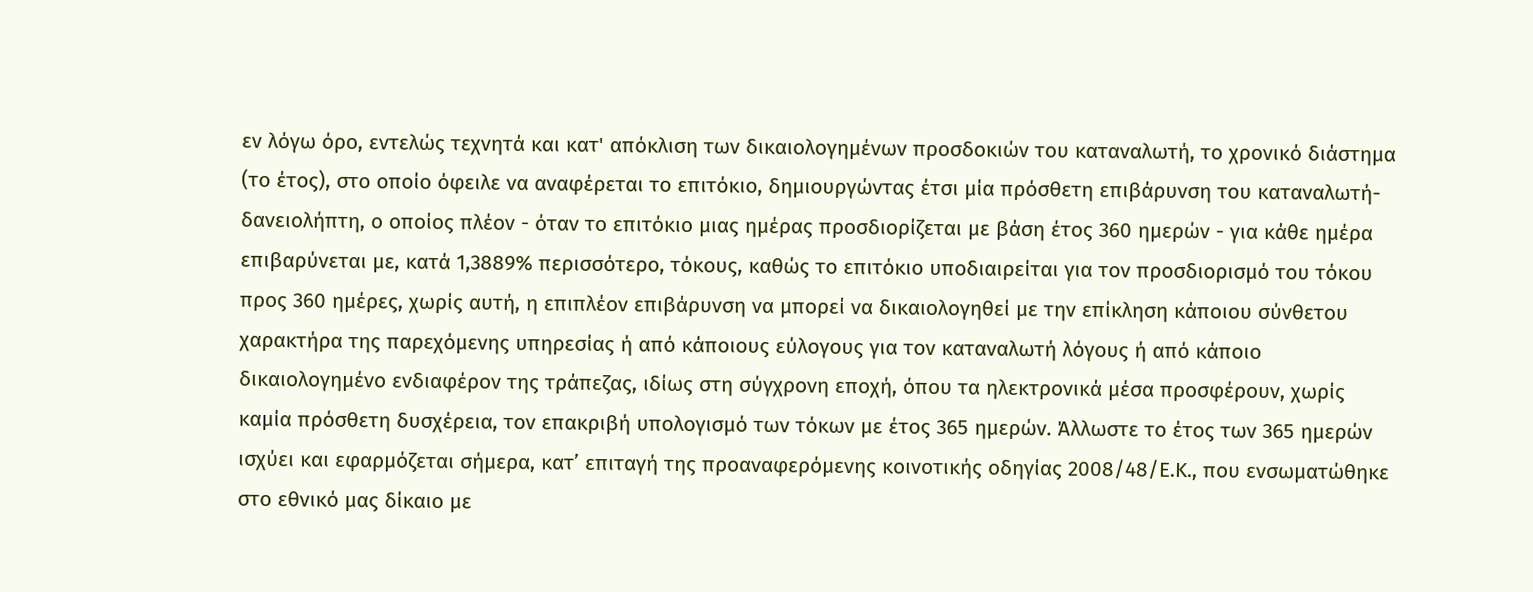εν λόγω όρο, εντελώς τεχνητά και κατ' απόκλιση των δικαιολογημένων προσδοκιών του καταναλωτή, το χρονικό διάστημα (το έτος), στο οποίο όφειλε να αναφέρεται το επιτόκιο, δημιουργώντας έτσι μία πρόσθετη επιβάρυνση του καταναλωτή- δανειολήπτη, ο οποίος πλέον - όταν το επιτόκιο μιας ημέρας προσδιορίζεται με βάση έτος 360 ημερών - για κάθε ημέρα επιβαρύνεται με, κατά 1,3889% περισσότερο, τόκους, καθώς το επιτόκιο υποδιαιρείται για τον προσδιορισμό του τόκου προς 360 ημέρες, χωρίς αυτή, η επιπλέον επιβάρυνση να μπορεί να δικαιολογηθεί με την επίκληση κάποιου σύνθετου χαρακτήρα της παρεχόμενης υπηρεσίας ή από κάποιους εύλογους για τον καταναλωτή λόγους ή από κάποιο δικαιολογημένο ενδιαφέρον της τράπεζας, ιδίως στη σύγχρονη εποχή, όπου τα ηλεκτρονικά μέσα προσφέρουν, χωρίς καμία πρόσθετη δυσχέρεια, τον επακριβή υπολογισμό των τόκων με έτος 365 ημερών. Άλλωστε το έτος των 365 ημερών ισχύει και εφαρμόζεται σήμερα, κατ’ επιταγή της προαναφερόμενης κοινοτικής οδηγίας 2008/48/Ε.Κ., που ενσωματώθηκε στο εθνικό μας δίκαιο με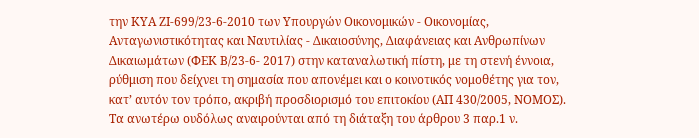την ΚΥΑ ΖΙ-699/23-6-2010 των Υπουργών Οικονομικών - Οικονομίας, Ανταγωνιστικότητας και Ναυτιλίας - Δικαιοσύνης, Διαφάνειας και Ανθρωπίνων Δικαιωμάτων (ΦΕΚ Β/23-6- 2017) στην καταναλωτική πίστη, με τη στενή έννοια, ρύθμιση που δείχνει τη σημασία που απονέμει και ο κοινοτικός νομοθέτης για τον, κατ’ αυτόν τον τρόπο, ακριβή προσδιορισμό του επιτοκίου (ΑΠ 430/2005, ΝΟΜΟΣ). Τα ανωτέρω ουδόλως αναιρούνται από τη διάταξη του άρθρου 3 παρ.1 ν.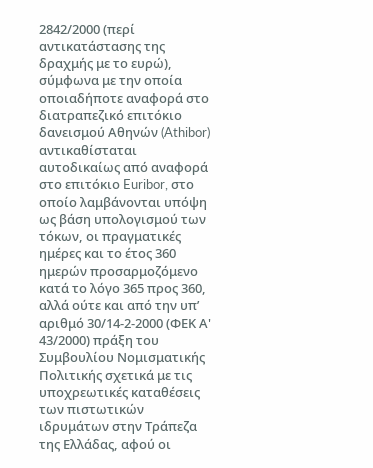2842/2000 (περί αντικατάστασης της δραχμής με το ευρώ), σύμφωνα με την οποία οποιαδήποτε αναφορά στο διατραπεζικό επιτόκιο δανεισμού Αθηνών (Athibor) αντικαθίσταται αυτοδικαίως από αναφορά στο επιτόκιο Euribor, στο οποίο λαμβάνονται υπόψη ως βάση υπολογισμού των τόκων, οι πραγματικές ημέρες και το έτος 360 ημερών προσαρμοζόμενο κατά το λόγο 365 προς 360, αλλά ούτε και από την υπ’ αριθμό 30/14-2-2000 (ΦΕΚ Α' 43/2000) πράξη του Συμβουλίου Νομισματικής Πολιτικής σχετικά με τις υποχρεωτικές καταθέσεις των πιστωτικών ιδρυμάτων στην Τράπεζα της Ελλάδας, αφού οι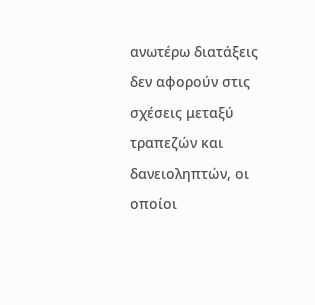ανωτέρω διατάξεις δεν αφορούν στις σχέσεις μεταξύ τραπεζών και δανειοληπτών, οι οποίοι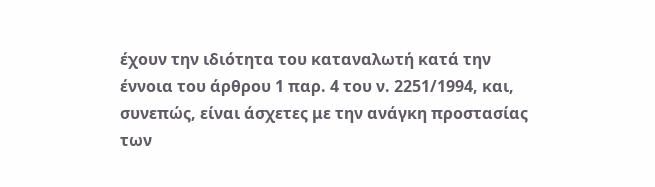έχουν την ιδιότητα του καταναλωτή κατά την έννοια του άρθρου 1 παρ. 4 του ν. 2251/1994, και, συνεπώς, είναι άσχετες με την ανάγκη προστασίας των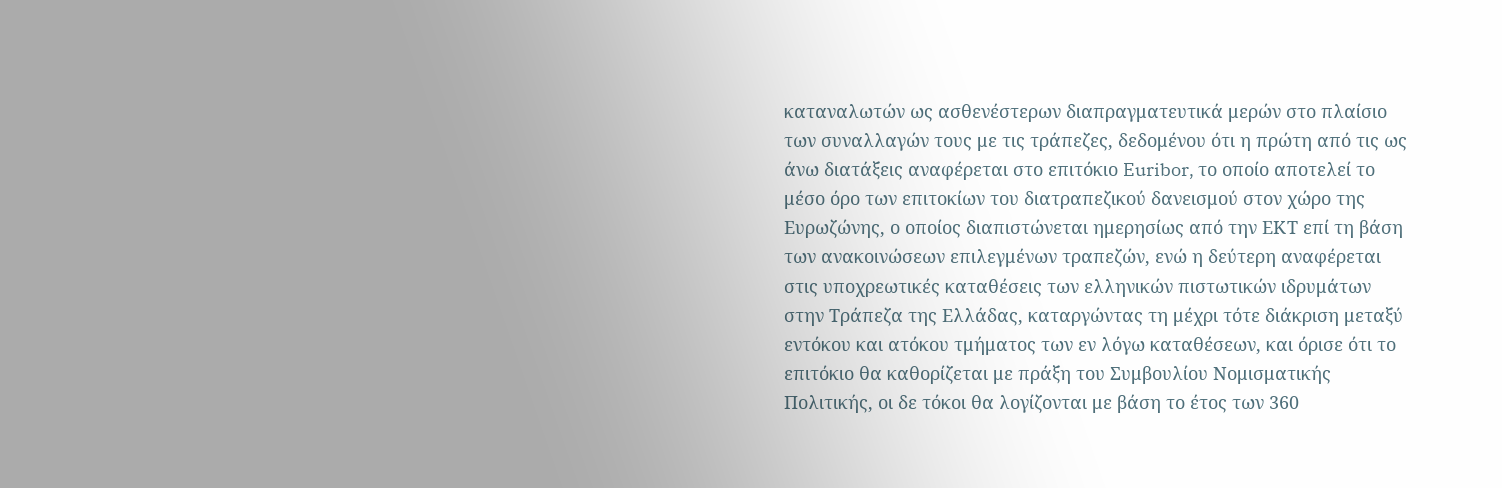καταναλωτών ως ασθενέστερων διαπραγματευτικά μερών στο πλαίσιο των συναλλαγών τους με τις τράπεζες, δεδομένου ότι η πρώτη από τις ως άνω διατάξεις αναφέρεται στο επιτόκιο Euribor, το οποίο αποτελεί το μέσο όρο των επιτοκίων του διατραπεζικού δανεισμού στον χώρο της Ευρωζώνης, ο οποίος διαπιστώνεται ημερησίως από την ΕΚΤ επί τη βάση των ανακοινώσεων επιλεγμένων τραπεζών, ενώ η δεύτερη αναφέρεται στις υποχρεωτικές καταθέσεις των ελληνικών πιστωτικών ιδρυμάτων στην Τράπεζα της Ελλάδας, καταργώντας τη μέχρι τότε διάκριση μεταξύ εντόκου και ατόκου τμήματος των εν λόγω καταθέσεων, και όρισε ότι το επιτόκιο θα καθορίζεται με πράξη του Συμβουλίου Νομισματικής Πολιτικής, οι δε τόκοι θα λογίζονται με βάση το έτος των 360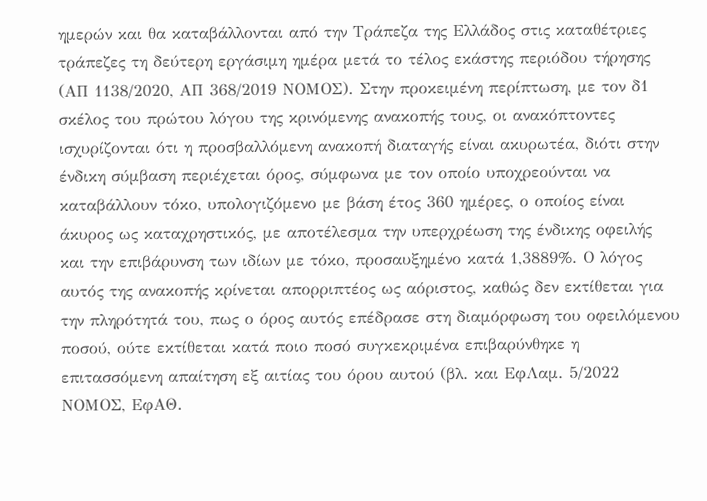ημερών και θα καταβάλλονται από την Τράπεζα της Ελλάδος στις καταθέτριες τράπεζες τη δεύτερη εργάσιμη ημέρα μετά το τέλος εκάστης περιόδου τήρησης (ΑΠ 1138/2020, ΑΠ 368/2019 ΝΟΜΟΣ). Στην προκειμένη περίπτωση, με τον δ1 σκέλος του πρώτου λόγου της κρινόμενης ανακοπής τους, οι ανακόπτοντες ισχυρίζονται ότι η προσβαλλόμενη ανακοπή διαταγής είναι ακυρωτέα, διότι στην ένδικη σύμβαση περιέχεται όρος, σύμφωνα με τον οποίο υποχρεούνται να καταβάλλουν τόκο, υπολογιζόμενο με βάση έτος 360 ημέρες, ο οποίος είναι άκυρος ως καταχρηστικός, με αποτέλεσμα την υπερχρέωση της ένδικης οφειλής και την επιβάρυνση των ιδίων με τόκο, προσαυξημένο κατά 1,3889%. Ο λόγος αυτός της ανακοπής κρίνεται απορριπτέος ως αόριστος, καθώς δεν εκτίθεται για την πληρότητά του, πως ο όρος αυτός επέδρασε στη διαμόρφωση του οφειλόμενου ποσού, ούτε εκτίθεται κατά ποιο ποσό συγκεκριμένα επιβαρύνθηκε η επιτασσόμενη απαίτηση εξ αιτίας του όρου αυτού (βλ. και ΕφΛαμ. 5/2022 ΝΟΜΟΣ, ΕφΑΘ.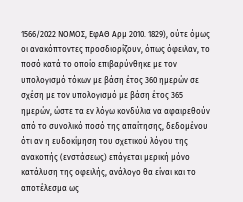1566/2022 ΝΟΜΟΣ, ΕφΑΘ Αρμ 2010. 1829), ούτε όμως οι ανακόπτοντες προσδιορίζουν, όπως όφειλαν, το ποσό κατά το οποίο επιβαρύνθηκε με τον υπολογισμό τόκων με βάση έτος 360 ημερών σε σχέση με τον υπολογισμό με βάση έτος 365 ημερών, ώστε τα εν λόγω κονδύλια να αφαιρεθούν από το συνολικό ποσό της απαίτησης, δεδομένου ότι αν η ευδοκίμηση του σχετικού λόγου της ανακοπής (ενστάσεως) επάγεται μερική μόνο κατάλυση της οφειλής, ανάλογο θα είναι και το αποτέλεσμα ως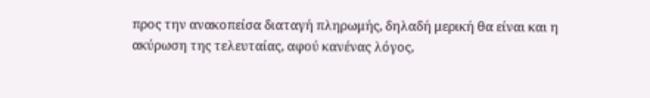προς την ανακοπείσα διαταγή πληρωμής, δηλαδή μερική θα είναι και η ακύρωση της τελευταίας, αφού κανένας λόγος,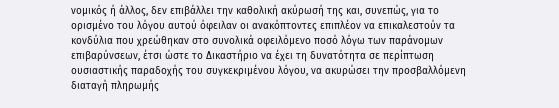νομικός ή άλλος, δεν επιβάλλει την καθολική ακύρωσή της και, συνεπώς, για το ορισμένο του λόγου αυτού όφειλαν οι ανακόπτοντες επιπλέον να επικαλεστούν τα κονδύλια που χρεώθηκαν στο συνολικά οφειλόμενο ποσό λόγω των παράνομων επιβαρύνσεων, έτσι ώστε το Δικαστήριο να έχει τη δυνατότητα σε περίπτωση ουσιαστικής παραδοχής του συγκεκριμένου λόγου, να ακυρώσει την προσβαλλόμενη διαταγή πληρωμής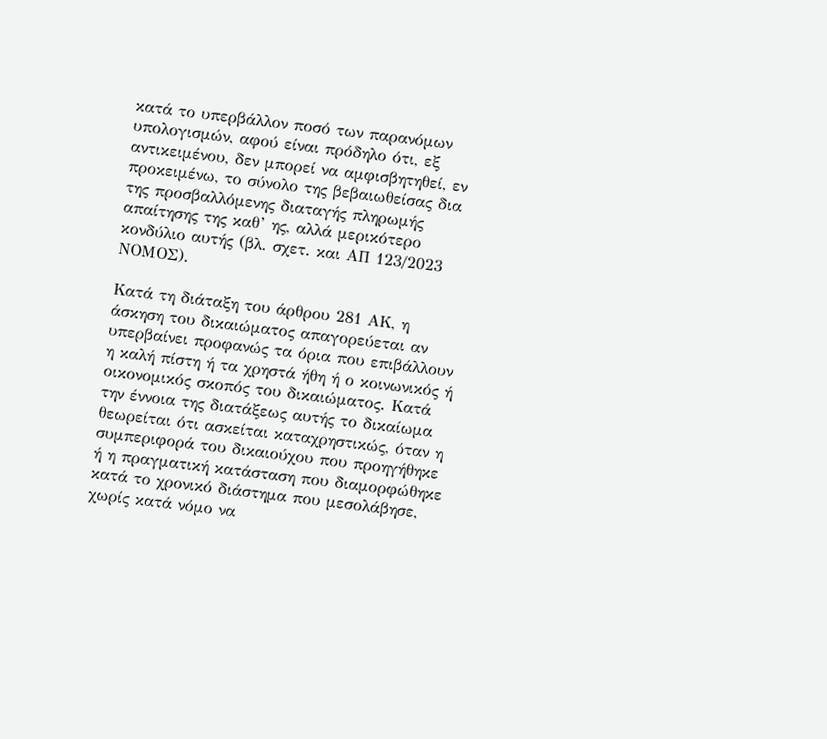κατά το υπερβάλλον ποσό των παρανόμων υπολογισμών, αφού είναι πρόδηλο ότι, εξ αντικειμένου, δεν μπορεί να αμφισβητηθεί, εν προκειμένω, το σύνολο της βεβαιωθείσας δια της προσβαλλόμενης διαταγής πληρωμής απαίτησης της καθ’ ης, αλλά μερικότερο κονδύλιο αυτής (βλ. σχετ. και ΑΠ 123/2023 ΝΟΜΟΣ).

Κατά τη διάταξη του άρθρου 281 ΑΚ, η άσκηση του δικαιώματος απαγορεύεται αν υπερβαίνει προφανώς τα όρια που επιβάλλουν η καλή πίστη ή τα χρηστά ήθη ή ο κοινωνικός ή οικονομικός σκοπός του δικαιώματος. Κατά την έννοια της διατάξεως αυτής το δικαίωμα θεωρείται ότι ασκείται καταχρηστικώς, όταν η συμπεριφορά του δικαιούχου που προηγήθηκε ή η πραγματική κατάσταση που διαμορφώθηκε κατά το χρονικό διάστημα που μεσολάβησε, χωρίς κατά νόμο να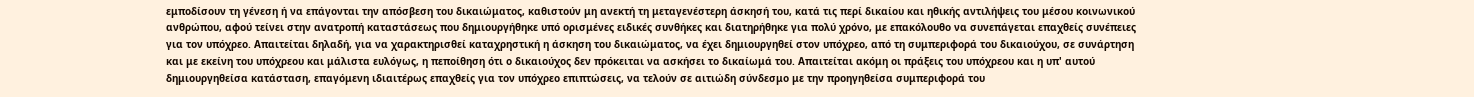εμποδίσουν τη γένεση ή να επάγονται την απόσβεση του δικαιώματος, καθιστούν μη ανεκτή τη μεταγενέστερη άσκησή του, κατά τις περί δικαίου και ηθικής αντιλήψεις του μέσου κοινωνικού ανθρώπου, αφού τείνει στην ανατροπή καταστάσεως που δημιουργήθηκε υπό ορισμένες ειδικές συνθήκες και διατηρήθηκε για πολύ χρόνο, με επακόλουθο να συνεπάγεται επαχθείς συνέπειες για τον υπόχρεο. Απαιτείται δηλαδή, για να χαρακτηρισθεί καταχρηστική η άσκηση του δικαιώματος, να έχει δημιουργηθεί στον υπόχρεο, από τη συμπεριφορά του δικαιούχου, σε συνάρτηση και με εκείνη του υπόχρεου και μάλιστα ευλόγως, η πεποίθηση ότι ο δικαιούχος δεν πρόκειται να ασκήσει το δικαίωμά του. Απαιτείται ακόμη οι πράξεις του υπόχρεου και η υπ' αυτού δημιουργηθείσα κατάσταση, επαγόμενη ιδιαιτέρως επαχθείς για τον υπόχρεο επιπτώσεις, να τελούν σε αιτιώδη σύνδεσμο με την προηγηθείσα συμπεριφορά του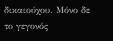δικαιούχου. Μόνο δε το γεγονός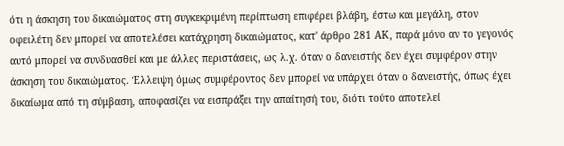ότι η άσκηση του δικαιώματος στη συγκεκριμένη περίπτωση επιφέρει βλάβη, έστω και μεγάλη, στον οφειλέτη δεν μπορεί να αποτελέσει κατάχρηση δικαιώματος, κατ' άρθρο 281 ΑΚ, παρά μόνο αν το γεγονός αυτό μπορεί να συνδυασθεί και με άλλες περιστάσεις, ως λ.χ. όταν ο δανειστής δεν έχει συμφέρον στην άσκηση του δικαιώματος. Έλλειψη όμως συμφέροντος δεν μπορεί να υπάρχει όταν ο δανειστής, όπως έχει δικαίωμα από τη σύμβαση, αποφασίζει να εισπράξει την απαίτησή του, διότι τούτο αποτελεί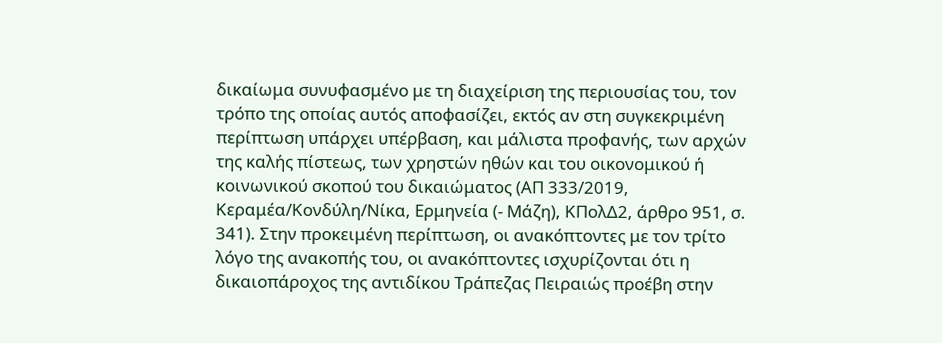δικαίωμα συνυφασμένο με τη διαχείριση της περιουσίας του, τον τρόπο της οποίας αυτός αποφασίζει, εκτός αν στη συγκεκριμένη περίπτωση υπάρχει υπέρβαση, και μάλιστα προφανής, των αρχών της καλής πίστεως, των χρηστών ηθών και του οικονομικού ή κοινωνικού σκοπού του δικαιώματος (ΑΠ 333/2019, Κεραμέα/Κονδύλη/Νίκα, Ερμηνεία (- Μάζη), ΚΠολΔ2, άρθρο 951, σ. 341). Στην προκειμένη περίπτωση, οι ανακόπτοντες με τον τρίτο λόγο της ανακοπής του, οι ανακόπτοντες ισχυρίζονται ότι η δικαιοπάροχος της αντιδίκου Τράπεζας Πειραιώς προέβη στην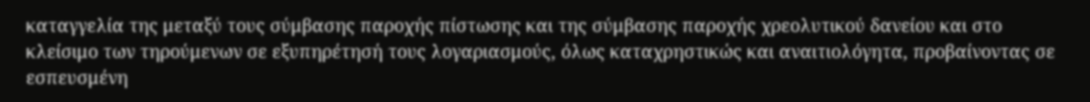καταγγελία της μεταξύ τους σύμβασης παροχής πίστωσης και της σύμβασης παροχής χρεολυτικού δανείου και στο κλείσιμο των τηρούμενων σε εξυπηρέτησή τους λογαριασμούς, όλως καταχρηστικώς και αναιτιολόγητα, προβαίνοντας σε εσπευσμένη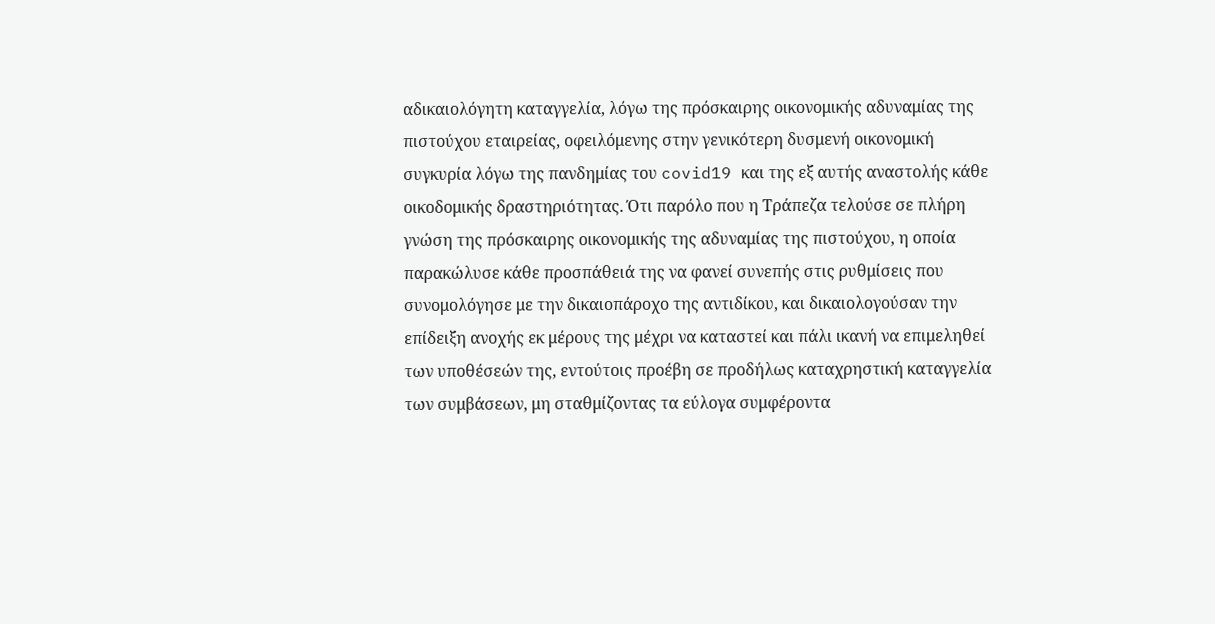αδικαιολόγητη καταγγελία, λόγω της πρόσκαιρης οικονομικής αδυναμίας της πιστούχου εταιρείας, οφειλόμενης στην γενικότερη δυσμενή οικονομική συγκυρία λόγω της πανδημίας του covid19 και της εξ αυτής αναστολής κάθε οικοδομικής δραστηριότητας. Ότι παρόλο που η Τράπεζα τελούσε σε πλήρη γνώση της πρόσκαιρης οικονομικής της αδυναμίας της πιστούχου, η οποία παρακώλυσε κάθε προσπάθειά της να φανεί συνεπής στις ρυθμίσεις που συνομολόγησε με την δικαιοπάροχο της αντιδίκου, και δικαιολογούσαν την επίδειξη ανοχής εκ μέρους της μέχρι να καταστεί και πάλι ικανή να επιμεληθεί των υποθέσεών της, εντούτοις προέβη σε προδήλως καταχρηστική καταγγελία των συμβάσεων, μη σταθμίζοντας τα εύλογα συμφέροντα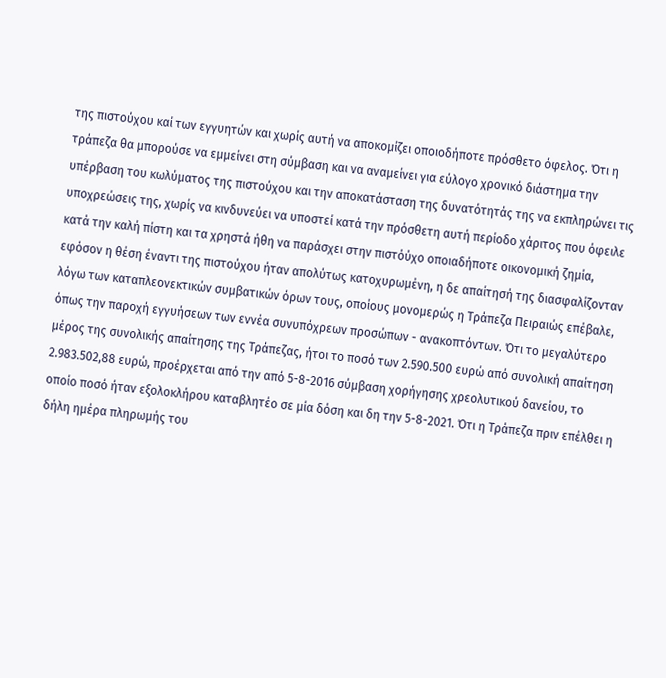της πιστούχου καί των εγγυητών και χωρίς αυτή να αποκομίζει οποιοδήποτε πρόσθετο όφελος. Ότι η τράπεζα θα μπορούσε να εμμείνει στη σύμβαση και να αναμείνει για εύλογο χρονικό διάστημα την υπέρβαση του κωλύματος της πιστούχου και την αποκατάσταση της δυνατότητάς της να εκπληρώνει τις υποχρεώσεις της, χωρίς να κινδυνεύει να υποστεί κατά την πρόσθετη αυτή περίοδο χάριτος που όφειλε κατά την καλή πίστη και τα χρηστά ήθη να παράσχει στην πιστόύχο οποιαδήποτε οικονομική ζημία, εφόσον η θέση έναντι της πιστούχου ήταν απολύτως κατοχυρωμένη, η δε απαίτησή της διασφαλίζονταν λόγω των καταπλεονεκτικών συμβατικών όρων τους, οποίους μονομερώς η Τράπεζα Πειραιώς επέβαλε, όπως την παροχή εγγυήσεων των εννέα συνυπόχρεων προσώπων - ανακοπτόντων. Ότι το μεγαλύτερο μέρος της συνολικής απαίτησης της Τράπεζας, ήτοι το ποσό των 2.590.500 ευρώ από συνολική απαίτηση 2.983.502,88 ευρώ, προέρχεται από την από 5-8-2016 σύμβαση χορήγησης χρεολυτικού δανείου, το οποίο ποσό ήταν εξολοκλήρου καταβλητέο σε μία δόση και δη την 5-8-2021. Ότι η Τράπεζα πριν επέλθει η δήλη ημέρα πληρωμής του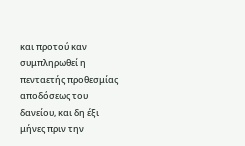και προτού καν συμπληρωθεί η πενταετής προθεσμίας αποδόσεως του δανείου, και δη έξι μήνες πριν την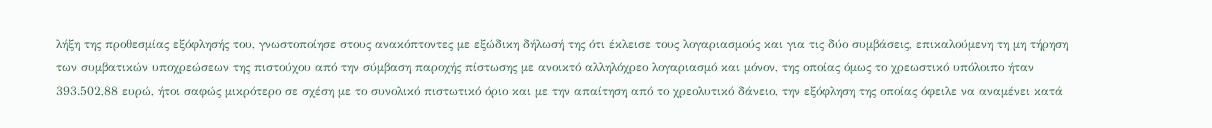λήξη της προθεσμίας εξόφλησής του, γνωστοποίησε στους ανακόπτοντες με εξώδικη δήλωσή της ότι έκλεισε τους λογαριασμούς και για τις δύο συμβάσεις, επικαλούμενη τη μη τήρηση των συμβατικών υποχρεώσεων της πιστούχου από την σύμβαση παροχής πίστωσης με ανοικτό αλληλόχρεο λογαριασμό και μόνον, της οποίας όμως το χρεωστικό υπόλοιπο ήταν 393.502,88 ευρώ, ήτοι σαφώς μικρότερο σε σχέση με το συνολικό πιστωτικό όριο και με την απαίτηση από το χρεολυτικό δάνειο, την εξόφληση της οποίας όφειλε να αναμένει κατά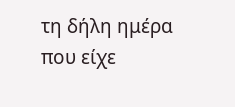τη δήλη ημέρα που είχε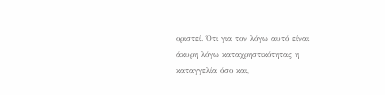οριστεί. Ότι για τον λόγω αυτό είναι άκυρη λόγω καταχρηστικότητας η καταγγελία όσο και,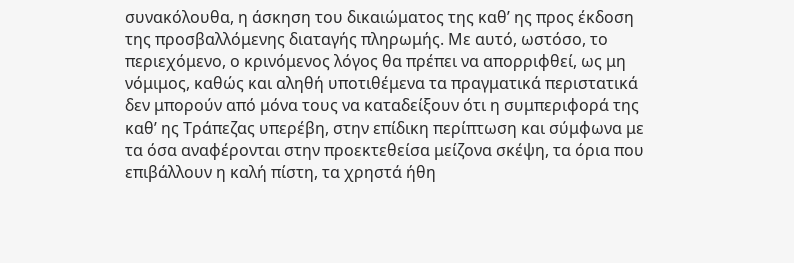συνακόλουθα, η άσκηση του δικαιώματος της καθ’ ης προς έκδοση της προσβαλλόμενης διαταγής πληρωμής. Με αυτό, ωστόσο, το περιεχόμενο, ο κρινόμενος λόγος θα πρέπει να απορριφθεί, ως μη νόμιμος, καθώς και αληθή υποτιθέμενα τα πραγματικά περιστατικά δεν μπορούν από μόνα τους να καταδείξουν ότι η συμπεριφορά της καθ’ ης Τράπεζας υπερέβη, στην επίδικη περίπτωση και σύμφωνα με τα όσα αναφέρονται στην προεκτεθείσα μείζονα σκέψη, τα όρια που επιβάλλουν η καλή πίστη, τα χρηστά ήθη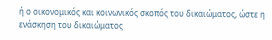ή ο οικονομικός και κοινωνικός σκοπός του δικαιώματος, ώστε η ενάσκηση του δικαιώματος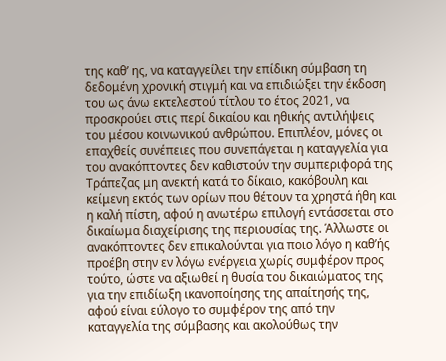της καθ’ ης, να καταγγείλει την επίδικη σύμβαση τη δεδομένη χρονική στιγμή και να επιδιώξει την έκδοση του ως άνω εκτελεστού τίτλου το έτος 2021, να προσκρούει στις περί δικαίου και ηθικής αντιλήψεις του μέσου κοινωνικού ανθρώπου. Επιπλέον, μόνες οι επαχθείς συνέπειες που συνεπάγεται η καταγγελία για του ανακόπτοντες δεν καθιστούν την συμπεριφορά της Τράπεζας μη ανεκτή κατά το δίκαιο, κακόβουλη και κείμενη εκτός των ορίων που θέτουν τα χρηστά ήθη και η καλή πίστη, αφού η ανωτέρω επιλογή εντάσσεται στο δικαίωμα διαχείρισης της περιουσίας της. Άλλωστε οι ανακόπτοντες δεν επικαλούνται για ποιο λόγο η καθ’ής προέβη στην εν λόγω ενέργεια χωρίς συμφέρον προς τούτο, ώστε να αξιωθεί η θυσία του δικαιώματος της για την επιδίωξη ικανοποίησης της απαίτησής της, αφού είναι εύλογο το συμφέρον της από την καταγγελία της σύμβασης και ακολούθως την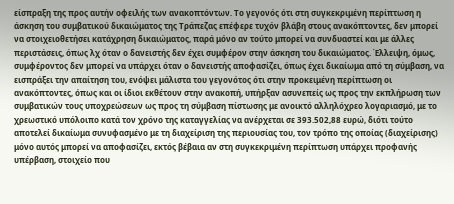είσπραξη της προς αυτήν οφειλής των ανακοπτόντων. Το γεγονός ότι στη συγκεκριμένη περίπτωση η άσκηση του συμβατικού δικαιώματος της Τράπεζας επέφερε τυχόν βλάβη στους ανακόπτοντες, δεν μπορεί να στοιχειοθετήσει κατάχρηση δικαιώματος, παρά μόνο αν τούτο μπορεί να συνδυαστεί και με άλλες περιστάσεις, όπως λχ όταν ο δανειστής δεν έχει συμφέρον στην άσκηση του δικαιώματος. Έλλειψη, όμως, συμφέροντος δεν μπορεί να υπάρχει όταν ο δανειστής αποφασίζει, όπως έχει δικαίωμα από τη σύμβαση, να εισπράξει την απαίτηση του, ενόψει μάλιστα του γεγονότος ότι στην προκειμένη περίπτωση οι ανακόπτοντες, όπως και οι ίδιοι εκθέτουν στην ανακοπή, υπήρξαν ασυνεπείς ως προς την εκπλήρωση των συμβατικών τους υποχρεώσεων ως προς τη σύμβαση πίστωσης με ανοικτό αλληλόχρεο λογαριασμό, με το χρεωστικό υπόλοιπο κατά τον χρόνο της καταγγελίας να ανέρχεται σε 393.502,88 ευρώ, διότι τούτο αποτελεί δικαίωμα συνυφασμένο με τη διαχείριση της περιουσίας του, τον τρόπο της οποίας (διαχείρισης) μόνο αυτός μπορεί να αποφασίζει, εκτός βέβαια αν στη συγκεκριμένη περίπτωση υπάρχει προφανής υπέρβαση, στοιχείο που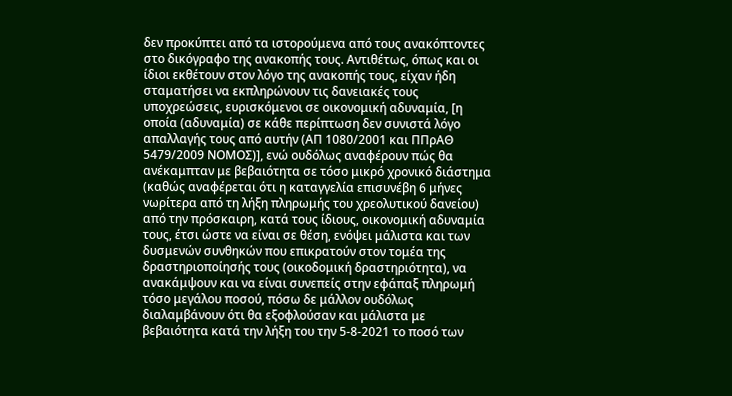δεν προκύπτει από τα ιστορούμενα από τους ανακόπτοντες στο δικόγραφο της ανακοπής τους. Αντιθέτως, όπως και οι ίδιοι εκθέτουν στον λόγο της ανακοπής τους, είχαν ήδη σταματήσει να εκπληρώνουν τις δανειακές τους υποχρεώσεις, ευρισκόμενοι σε οικονομική αδυναμία, [η οποία (αδυναμία) σε κάθε περίπτωση δεν συνιστά λόγο απαλλαγής τους από αυτήν (ΑΠ 1080/2001 και ΠΠρΑΘ 5479/2009 ΝΟΜΟΣ)], ενώ ουδόλως αναφέρουν πώς θα ανέκαμπταν με βεβαιότητα σε τόσο μικρό χρονικό διάστημα (καθώς αναφέρεται ότι η καταγγελία επισυνέβη 6 μήνες νωρίτερα από τη λήξη πληρωμής του χρεολυτικού δανείου) από την πρόσκαιρη, κατά τους ίδιους, οικονομική αδυναμία τους, έτσι ώστε να είναι σε θέση, ενόψει μάλιστα και των δυσμενών συνθηκών που επικρατούν στον τομέα της δραστηριοποίησής τους (οικοδομική δραστηριότητα), να ανακάμψουν και να είναι συνεπείς στην εφάπαξ πληρωμή τόσο μεγάλου ποσού, πόσω δε μάλλον ουδόλως διαλαμβάνουν ότι θα εξοφλούσαν και μάλιστα με βεβαιότητα κατά την λήξη του την 5-8-2021 το ποσό των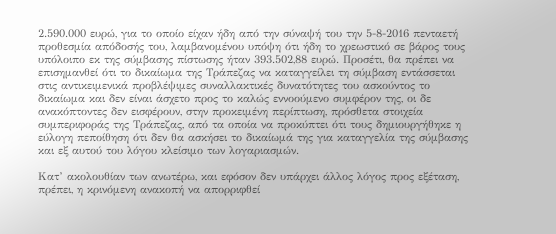2.590.000 ευρώ, για το οποίο είχαν ήδη από την σύναψή του την 5-8-2016 πενταετή προθεσμία απόδοσής του, λαμβανομένου υπόψη ότι ήδη το χρεωστικό σε βάρος τους υπόλοιπο εκ της σύμβασης πίστωσης ήταν 393.502,88 ευρώ. Προσέτι, θα πρέπει να επισημανθεί ότι το δικαίωμα της Τράπεζας να καταγγείλει τη σύμβαση εντάσσεται στις αντικειμενικά προβλέψιμες συναλλακτικές δυνατότητες του ασκούντος το δικαίωμα και δεν είναι άσχετο προς το καλώς εννοούμενο συμφέρον της, οι δε ανακόπτοντες δεν εισφέρουν, στην προκειμένη περίπτωση, πρόσθετα στοιχεία συμπεριφοράς της Τράπεζας, από τα οποία να προκύπτει ότι τους δημιουργήθηκε η εύλογη πεποίθηση ότι δεν θα ασκήσει το δικαίωμά της για καταγγελία της σύμβασης και εξ αυτού του λόγου κλείσιμο των λογαριασμών.

Κατ’ ακολουθίαν των ανωτέρω, και εφόσον δεν υπάρχει άλλος λόγος προς εξέταση, πρέπει, η κρινόμενη ανακοπή να απορριφθεί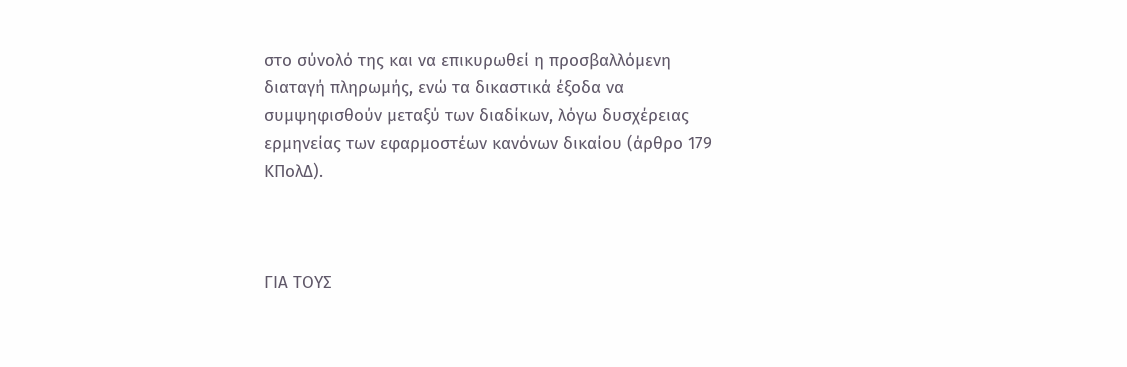στο σύνολό της και να επικυρωθεί η προσβαλλόμενη διαταγή πληρωμής, ενώ τα δικαστικά έξοδα να συμψηφισθούν μεταξύ των διαδίκων, λόγω δυσχέρειας ερμηνείας των εφαρμοστέων κανόνων δικαίου (άρθρο 179 ΚΠολΔ).



ΓΙΑ ΤΟΥΣ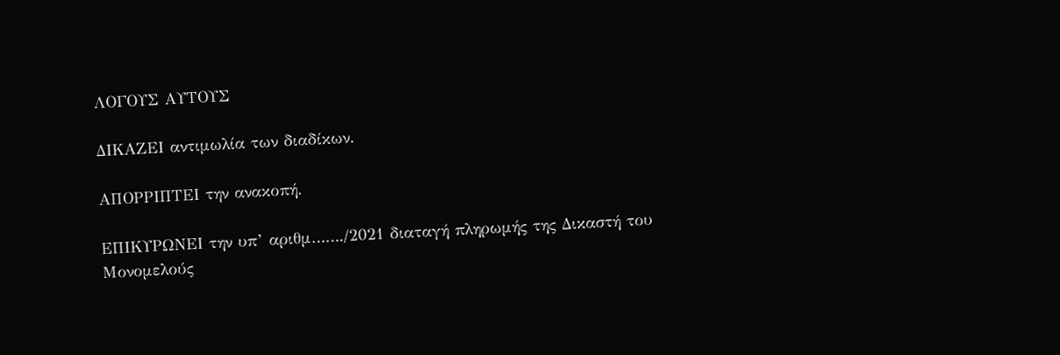ΛΟΓΟΥΣ ΑΥΤΟΥΣ

ΔΙΚΑΖΕΙ αντιμωλία των διαδίκων.

ΑΠΟΡΡΙΠΤΕΙ την ανακοπή.

ΕΠΙΚΥΡΩΝΕΙ την υπ’ αριθμ……./2021 διαταγή πληρωμής της Δικαστή του Μονομελούς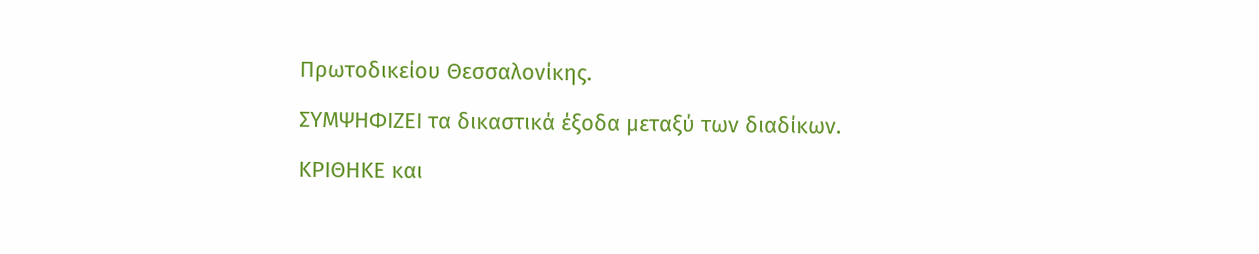Πρωτοδικείου Θεσσαλονίκης.

ΣΥΜΨΗΦΙΖΕΙ τα δικαστικά έξοδα μεταξύ των διαδίκων.

ΚΡΙΘΗΚΕ και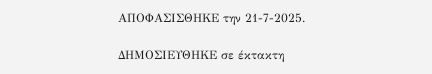ΑΠΟΦΑΣΙΣΘΗΚΕ την 21-7-2025.

ΔΗΜΟΣΙΕΥΘΗΚΕ σε έκτακτη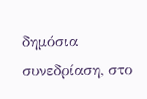δημόσια συνεδρίαση, στο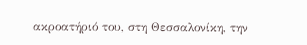ακροατήριό του, στη Θεσσαλονίκη, την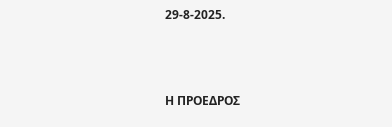29-8-2025.



Η ΠΡΟΕΔΡΟΣ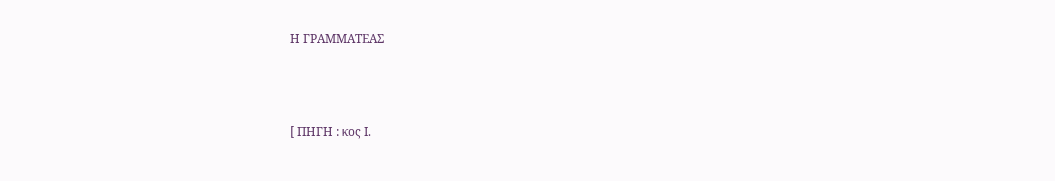Η ΓΡΑΜΜΑΤΕΑΣ



[ ΠΗΓΗ : κος Ι.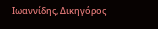Ιωαννίδης, Δικηγόρος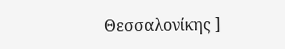Θεσσαλονίκης ]